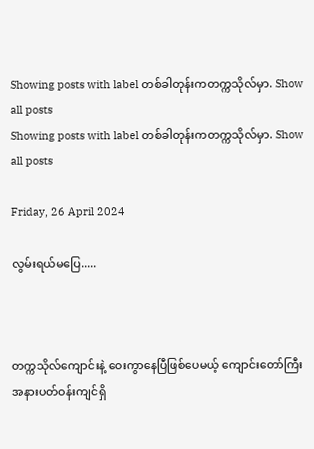Showing posts with label တစ်ခါတုန်းကတက္ကသိုလ်မှာ. Show all posts
Showing posts with label တစ်ခါတုန်းကတက္ကသိုလ်မှာ. Show all posts

Friday, 26 April 2024

လွမ်းရယ်မပြေ.....



တက္ကသိုလ်ကျောင်းနဲ့ ဝေးကွာနေပြီဖြစ်ပေမယ့် ကျောင်းတော်ကြီးအနားပတ်ဝန်းကျင်ရှိ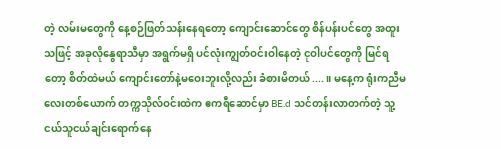တဲ့ လမ်းမတွေကို နေ့စဉ်ဖြတ်သန်းနေရတော့ ကျောင်းဆောင်တွေ စိန်ပန်းပင်တွေ အထူးသဖြင့် အခုလိုနွေရာသီမှာ အရွက်မရှိ ပင်လုံးကျွတ်ဝင်းဝါနေတဲ့ ငုဝါပင်တွေကို မြင်ရတော့ စိတ်ထဲမယ် ကျောင်းတော်နဲ့မဝေးဘူးလို့လည်း ခံစားမိတယ်....။ မနေ့က ရုံးကညီမလေးတစ်ယောက် တက္ကသိုလ်ဝင်းထဲက ဧကရီဆောင်မှာ BE.d သင်တန်းလာတက်တဲ့ သူ့ငယ်သူငယ်ချင်းရောက်နေ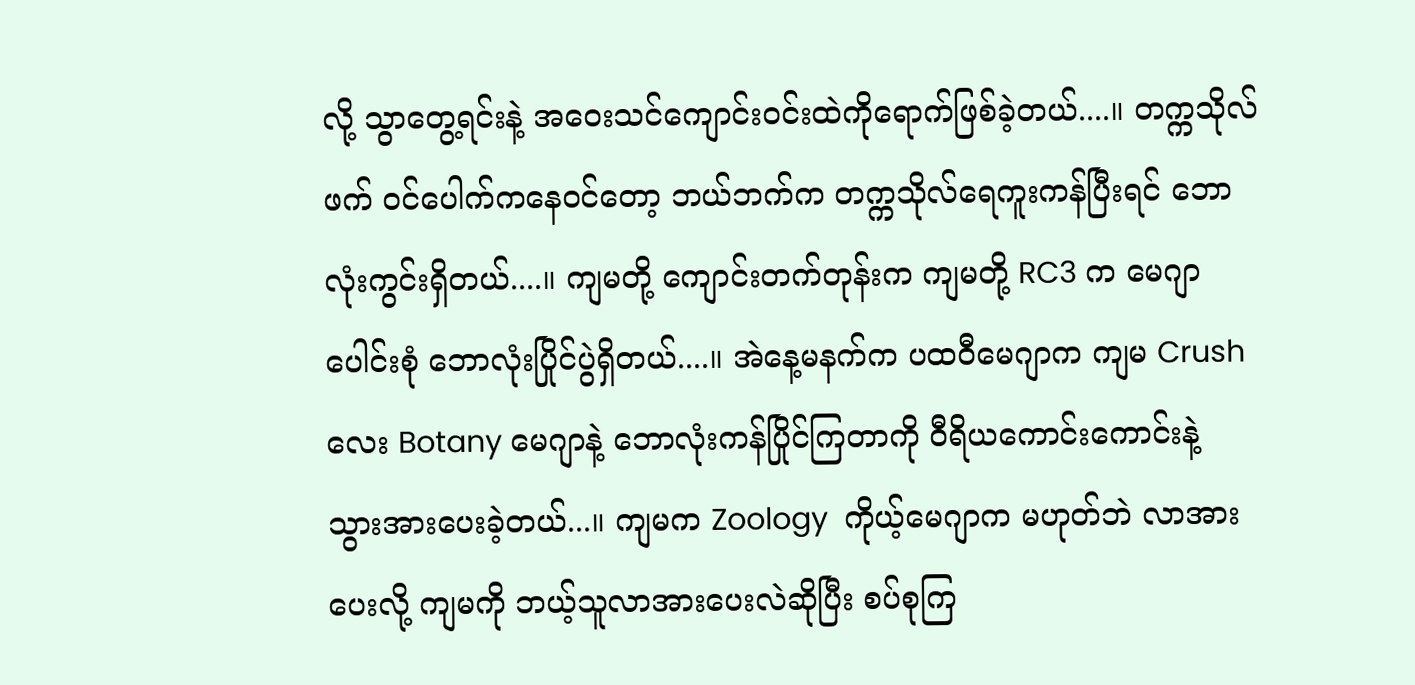လို့ သွာတွေ့ရင်းနဲ့ အဝေးသင်ကျောင်းဝင်းထဲကိုရောက်ဖြစ်ခဲ့တယ်....။ တက္ကသိုလ်ဖက် ဝင်ပေါက်ကနေဝင်တော့ ဘယ်ဘက်က တက္ကသိုလ်ရေကူးကန်ပြီးရင် ဘောလုံးကွင်းရှိတယ်....။ ကျမတို့ ကျောင်းတက်တုန်းက ကျမတို့ RC3 က မေဂျာပေါင်းစုံ ဘောလုံးပြိုင်ပွဲရှိတယ်....။ အဲနေ့မနက်က ပထဝီမေဂျာက ကျမ Crush လေး Botany မေဂျာနဲ့ ဘောလုံးကန်ပြိုင်ကြတာကို ဝီရိယကောင်းကောင်းနဲ့ သွားအားပေးခဲ့တယ်...။ ကျမက Zoology  ကိုယ့်မေဂျာက မဟုတ်ဘဲ လာအားပေးလို့ ကျမကို ဘယ့်သူလာအားပေးလဲဆိုပြီး စပ်စုကြ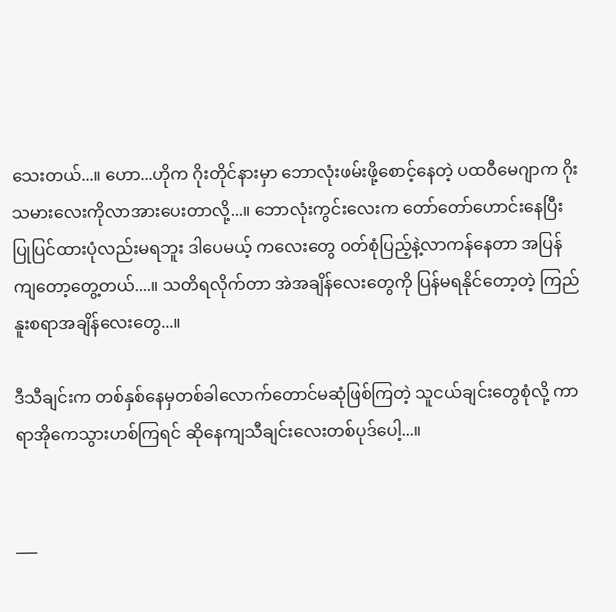သေးတယ်...။ ဟော...ဟိုက ဂိုးတိုင်နားမှာ ဘောလုံးဖမ်းဖို့စောင့်နေတဲ့ ပထဝီမေဂျာက ဂိုးသမားလေးကိုလာအားပေးတာလို့...။ ဘောလုံးကွင်းလေးက တော်တော်ဟောင်းနေပြီး ပြုပြင်ထားပုံလည်းမရဘူး ဒါပေမယ့် ကလေးတွေ ဝတ်စုံပြည့်နဲ့လာကန်နေတာ အပြန်ကျတော့တွေ့တယ်....။ သတိရလိုက်တာ အဲအချိန်လေးတွေကို ပြန်မရနိုင်တော့တဲ့ ကြည်နူးစရာအချိန်လေးတွေ...။

ဒီသီချင်းက တစ်နှစ်နေမှတစ်ခါလောက်တောင်မဆုံဖြစ်ကြတဲ့ သူငယ်ချင်းတွေစုံလို့ ကာရာအိုကေသွားဟစ်ကြရင် ဆိုနေကျသီချင်းလေးတစ်ပုဒ်ပေါ့...။


___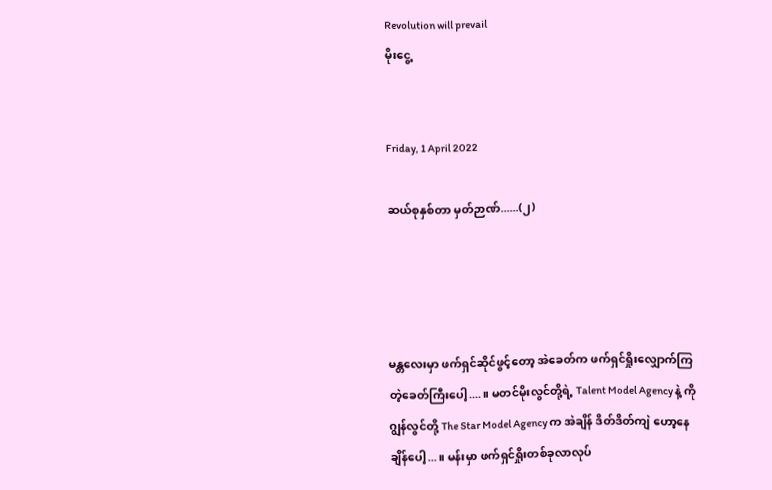Revolution will prevail
မိုးငွေ့


Friday, 1 April 2022

ဆယ်စုနှစ်တာ မှတ်ဉာဏ်......(၂)




မန္တလေးမှာ ဖက်ရှင်ဆိုင်ဖွင့်တော့ အဲခေတ်က ဖက်ရှင်ရှိုးလျှောက်ကြတဲ့ခေတ်ကြီးပေါ့....။ မတင်မိုးလွင်တို့ရဲ့ Talent Model Agency နဲ့ ကိုဂျွန်လွင်တို့ The Star Model Agency က အဲချိန် ဒိတ်ဒိတ်ကျဲ ဟော့နေချိန်ပေါ့...။ မန်းမှာ ဖက်ရှင်ရှိုးတစ်ခုလာလုပ်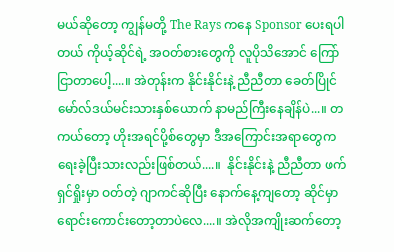မယ်ဆိုတော့ ကျွန်မတို့ The Rays ကနေ Sponsor ပေးရပါတယ် ကိုယ့်ဆိုင်ရဲ့ အဝတ်စားတွေကို လူပိုသိအောင် ကြော်ငြာတာပေါ့....။ အဲတုန်းက နိုင်းနိုင်းနဲ့ ညီညီတာ ခေတ်ပြိုင် မော်လ်ဒယ်မင်းသားနှစ်ယောက် နာမည်ကြီးနေချိန်ပဲ...။ တကယ်တော့ ဟိုးအရင်ပို့စ်တွေမှာ ဒီအကြောင်းအရာတွေက ရေးခဲ့ပြီးသားလည်းဖြစ်တယ်....။  နိုင်းနိုင်းနဲ့ ညီညီတာ ဖက်ရှင်ရှိုးမှာ ဝတ်တဲ့ ဂျာကင်ဆိုပြီး နောက်နေ့ကျတော့ ဆိုင်မှာ ရောင်းကောင်းတော့တာပဲလေ....။ အဲလိုအကျိုးဆက်တော့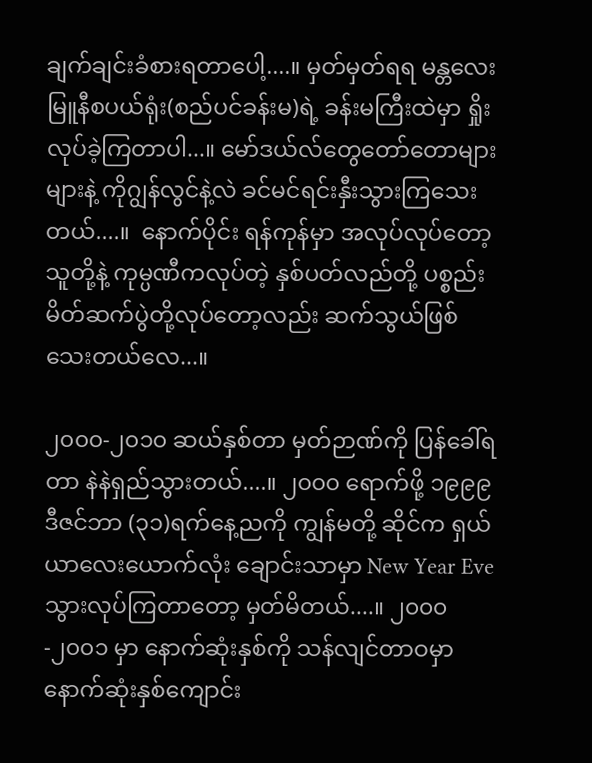ချက်ချင်းခံစားရတာပေါ့....။ မှတ်မှတ်ရရ မန္တလေးမြူနီစပယ်ရုံး(စည်ပင်ခန်းမ)ရဲ့ ခန်းမကြီးထဲမှာ ရှိုးလုပ်ခဲ့ကြတာပါ...။ မော်ဒယ်လ်တွေတော်တောများများနဲ့ ကိုဂျွန်လွင်နဲ့လဲ ခင်မင်ရင်းနှီးသွားကြသေးတယ်....။  နောက်ပိုင်း ရန်ကုန်မှာ အလုပ်လုပ်တော့ သူတို့နဲ့ ကုမ္ပဏီကလုပ်တဲ့ နှစ်ပတ်လည်တို့ ပစ္စည်းမိတ်ဆက်ပွဲတို့လုပ်တော့လည်း ဆက်သွယ်ဖြစ်သေးတယ်လေ...။

၂၀၀၀-၂၀၁၀ ဆယ်နှစ်တာ မှတ်ဉာဏ်ကို ပြန်ခေါ်ရတာ နဲနဲရှည်သွားတယ်....။ ၂၀၀၀ ရောက်ဖို့ ၁၉၉၉ ဒီဇင်ဘာ (၃၁)ရက်နေ့ညကို ကျွန်မတို့ ဆိုင်က ရှယ်ယာလေးယောက်လုံး ချောင်းသာမှာ New Year Eve သွားလုပ်ကြတာတော့ မှတ်မိတယ်....။ ၂၀၀၀-၂၀၀၁ မှာ နောက်ဆုံးနှစ်ကို သန်လျင်တာဝမှာ နောက်ဆုံးနှစ်ကျောင်း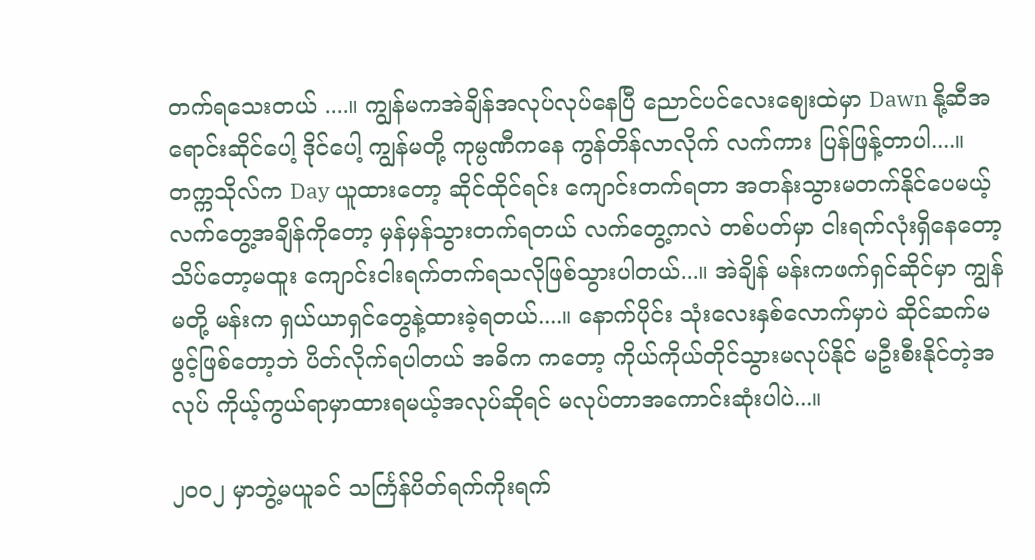တက်ရသေးတယ် ....။ ကျွန်မကအဲချိန်အလုပ်လုပ်နေပြီ ညောင်ပင်လေးဈေးထဲမှာ Dawn နို့ဆီအရောင်းဆိုင်ပေါ့ ဒိုင်ပေါ့ ကျွန်မတို့ ကုမ္ပဏီကနေ ကွန်တိန်လာလိုက် လက်ကား ပြန်ဖြန့်တာပါ....။ တက္ကသိုလ်က Day ယူထားတော့ ဆိုင်ထိုင်ရင်း ကျောင်းတက်ရတာ အတန်းသွားမတက်နိုင်ပေမယ့် လက်တွေ့အချိန်ကိုတော့ မှန်မှန်သွားတက်ရတယ် လက်တွေ့ကလဲ တစ်ပတ်မှာ ငါးရက်လုံးရှိနေတော့ သိပ်တော့မထူး ကျောင်းငါးရက်တက်ရသလိုဖြစ်သွားပါတယ်...။ အဲချိန် မန်းကဖက်ရှင်ဆိုင်မှာ ကျွန်မတို့ မန်းက ရှယ်ယာရှင်တွေနဲ့ထားခဲ့ရတယ်....။ နောက်ပိုင်း သုံးလေးနှစ်လောက်မှာပဲ ဆိုင်ဆက်မဖွင့်ဖြစ်တော့ဘဲ ပိတ်လိုက်ရပါတယ် အဓိက ကတော့ ကိုယ်ကိုယ်တိုင်သွားမလုပ်နိုင် မဦးစီးနိုင်တဲ့အလုပ် ကိုယ့်ကွယ်ရာမှာထားရမယ့်အလုပ်ဆိုရင် မလုပ်တာအကောင်းဆုံးပါပဲ...။

၂၀၀၂ မှာဘွဲ့မယူခင် သင်္ကြန်ပိတ်ရက်ကိုးရက်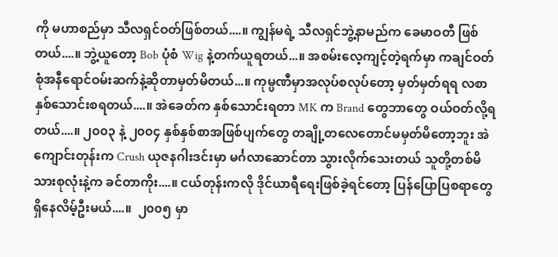ကို မဟာစည်မှာ သီလရှင်ဝတ်ဖြစ်တယ်....။ ကျွန်မရဲ့ သီလရှင်ဘွဲ့နာမည်က ခေမာဝတီ ဖြစ်တယ်....။ ဘွဲ့ယူတော့ Bob ပုံစံ Wig နဲ့တက်ယူရတယ်...။ အစမ်းလေ့ကျင့်တဲ့ရက်မှာ ကချင်ဝတ်စုံအနီရောင်ဝမ်းဆက်နဲ့ဆိုတာမှတ်မိတယ်...။ ကုမ္ပဏီမှာအလုပ်စလုပ်တော့ မှတ်မှတ်ရရ လစာ နှစ်သောင်းစရတယ်....။ အဲခေတ်က နှစ်သောင်းရတာ MK က Brand တွေဘာတွေ ဝယ်ဝတ်လို့ရတယ်....။ ၂၀၀၃ နဲ့ ၂၀၀၄ နှစ်နှစ်စာအဖြစ်ပျက်တွေ တချို့တလေတောင်မမှတ်မိတော့ဘူး အဲ ကျောင်းတုန်းက Crush ယုဇနဂါးဒင်းမှာ မင်္ဂလာဆောင်တာ သွားလိုက်သေးတယ် သူတို့တစ်မိသားစုလုံးနဲ့က ခင်တာကိုး....။ ငယ်တုန်းကလို ဒိုင်ယာရီရေးဖြစ်ခဲ့ရင်တော့ ပြန်ပြောပြစရာတွေရှိနေလိမ့်ဦးမယ်....။  ၂၀၀၅ မှာ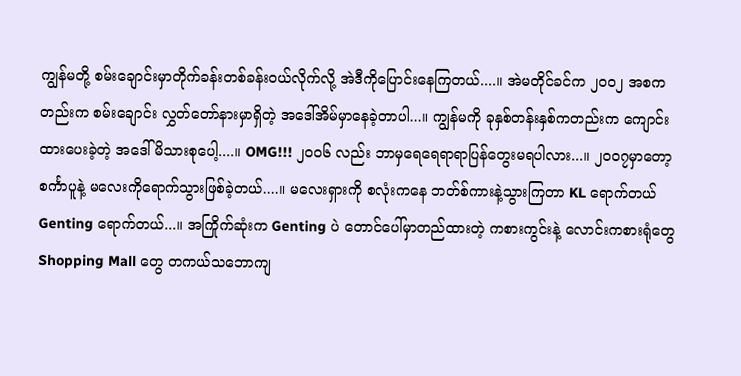ကျွန်မတို့ စမ်းချောင်းမှာတိုက်ခန်းတစ်ခန်းဝယ်လိုက်လို့ အဲဒီကိုပြောင်းနေကြတယ်....။ အဲမတိုင်ခင်က ၂၀၀၂ အစကတည်းက စမ်းချောင်း လွှတ်တော်နားမှာရှိတဲ့ အဒေါ်အိမ်မှာနေခဲ့တာပါ...။ ကျွန်မကို ခုနှစ်တန်းနှစ်ကတည်းက ကျောင်းထားပေးခဲ့တဲ့ အဒေါ်မိသားစုပေါ့....။ OMG!!! ၂၀၀၆ လည်း ဘာမှရေရေရာရာပြန်တွေးမရပါလား...။ ၂၀၀၇မှာတော့ စင်္ကာပူနဲ့ မလေးကိုရောက်သွားဖြစ်ခဲ့တယ်....။ မလေးရှားကို စလုံးကနေ ဘတ်စ်ကားနဲ့သွားကြတာ KL ရောက်တယ် Genting ရောက်တယ်...။ အကြိုက်ဆုံးက Genting ပဲ တောင်ပေါ်မှာတည်ထားတဲ့ ကစားကွင်းနဲ့ လောင်းကစားရုံတွေ Shopping Mall တွေ တကယ်သဘောကျ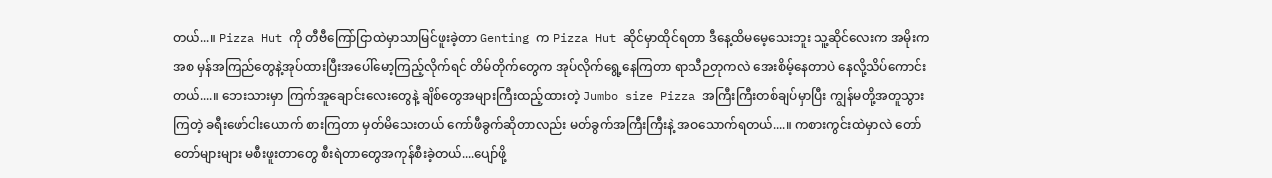တယ်...။ Pizza Hut ကို တီဗီကြော်ငြာထဲမှာသာမြင်ဖူးခဲ့တာ Genting က Pizza Hut ဆိုင်မှာထိုင်ရတာ ဒီနေ့ထိမမေ့သေးဘူး သူ့ဆိုင်လေးက အမိုးကအစ မှန်အကြည်တွေနဲ့အုပ်ထားပြီးအပေါ်မော့ကြည့်လိုက်ရင် တိမ်တိုက်တွေက အုပ်လိုက်ရွေ့နေကြတာ ရာသီဉတုကလဲ အေးစိမ့်နေတာပဲ နေလို့သိပ်ကောင်းတယ်....။ ဘေးသားမှာ ကြက်အူချောင်းလေးတွေနဲ့ ချိစ်တွေအများကြီးထည့်ထားတဲ့ Jumbo size Pizza အကြီးကြီးတစ်ချပ်မှာပြီး ကျွန်မတို့အတူသွားကြတဲ့ ခရီးဖော်ငါးယောက် စားကြတာ မှတ်မိသေးတယ် ကော်ဖီခွက်ဆိုတာလည်း မတ်ခွက်အကြီးကြီးနဲ့ အဝသောက်ရတယ်....။ ကစားကွင်းထဲမှာလဲ တော်တော်များများ မစီးဖူးတာတွေ စီးရဲတာတွေအကုန်စီးခဲ့တယ်....ပျော်ဖို့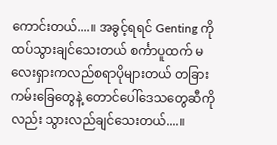ကောင်းတယ်....။ အခွင့်ရရင် Genting ကိုထပ်သွားချင်သေးတယ် စင်္ကာပူထက် မလေးရှားကလည်စရာပိုများတယ် တခြားကမ်းခြေတွေနဲ့ တောင်ပေါ်ဒေသတွေဆီကိုလည်း သွားလည်ချင်သေးတယ်....။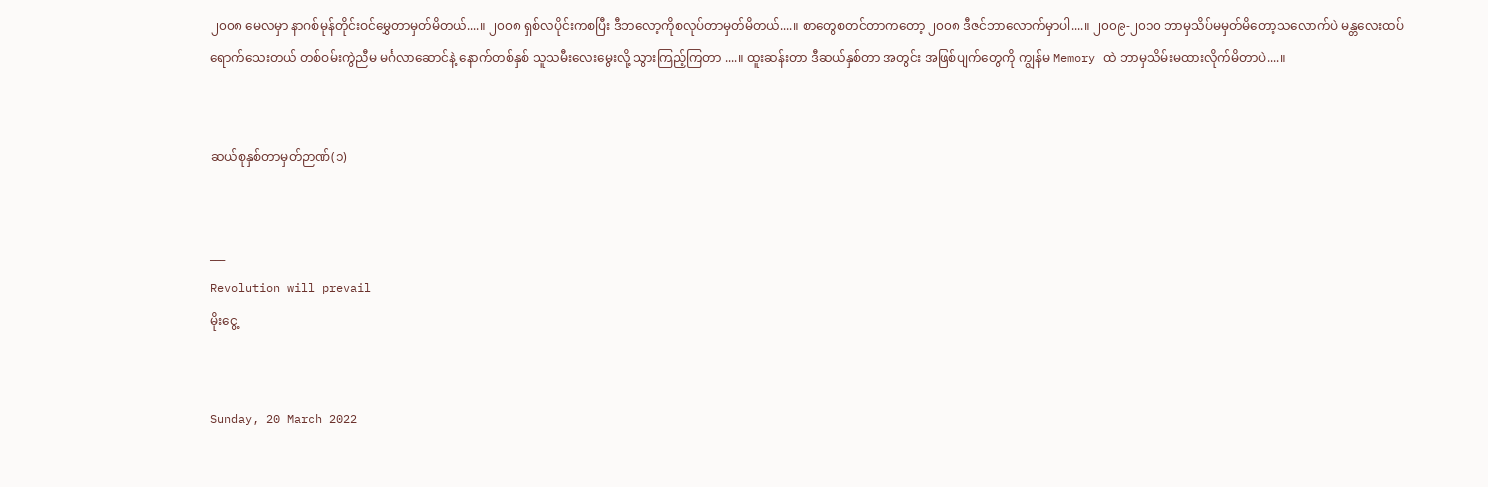၂၀၀၈ မေလမှာ နာဂစ်မုန်တိုင်းဝင်မွှေတာမှတ်မိတယ်....။ ၂၀၀၈ ရှစ်လပိုင်းကစပြီး ဒီဘလော့ကိုစလုပ်တာမှတ်မိတယ်....။ စာတွေစတင်တာကတော့ ၂၀၀၈ ဒီဇင်ဘာလောက်မှာပါ....။ ၂၀၀၉-၂၀၁၀ ဘာမှသိပ်မမှတ်မိတော့သလောက်ပဲ မန္တလေးထပ်ရောက်သေးတယ် တစ်ဝမ်းကွဲညီမ မင်္ဂလာဆောင်နဲ့ နောက်တစ်နှစ် သူသမီးလေးမွေးလို့ သွားကြည့်ကြတာ ....။ ထူးဆန်းတာ ဒီဆယ်နှစ်တာ အတွင်း အဖြစ်ပျက်တွေကို ကျွန်မ Memory ထဲ ဘာမှသိမ်းမထားလိုက်မိတာပဲ....။


ဆယ်စုနှစ်တာမှတ်ဉာဏ်(၁)


___
Revolution will prevail
မိုးငွေ့


Sunday, 20 March 2022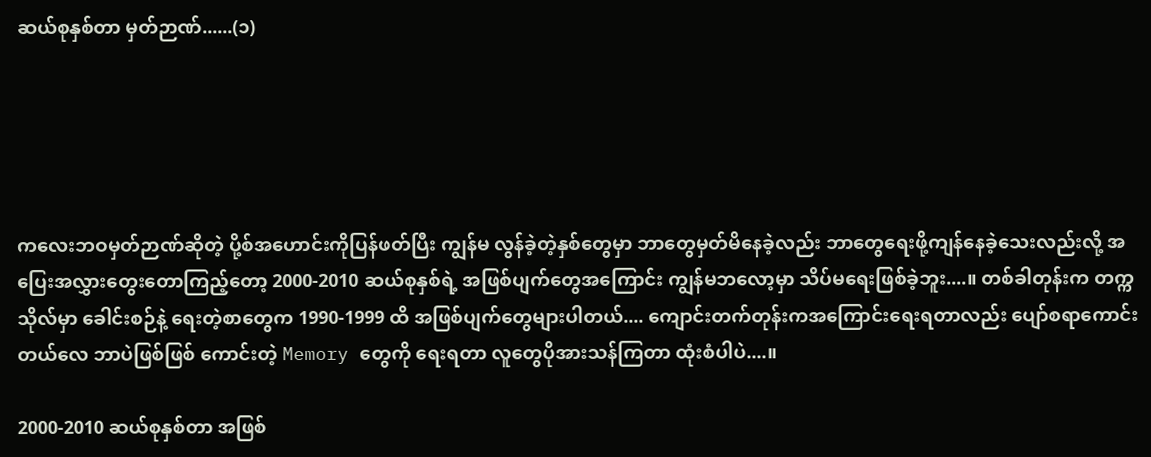ဆယ်စုနှစ်တာ မှတ်ဉာဏ်......(၁)





ကလေးဘဝမှတ်ဉာဏ်ဆိုတဲ့ ပို့စ်အဟောင်းကိုပြန်ဖတ်ပြီး ကျွန်မ လွန်ခဲ့တဲ့နှစ်တွေမှာ ဘာတွေမှတ်မိနေခဲ့လည်း ဘာတွေရေးဖို့ကျန်နေခဲ့သေးလည်းလို့ အပြေးအလွှားတွေးတောကြည့်တော့ 2000-2010 ဆယ်စုနှစ်ရဲ့ အဖြစ်ပျက်တွေအကြောင်း ကျွန်မဘလော့မှာ သိပ်မရေးဖြစ်ခဲ့ဘူး....။ တစ်ခါတုန်းက တက္ကသိုလ်မှာ ခေါင်းစဉ်နဲ့ ရေးတဲ့စာတွေက 1990-1999 ထိ အဖြစ်ပျက်တွေများပါတယ်.... ကျောင်းတက်တုန်းကအကြောင်းရေးရတာလည်း ပျော်စရာကောင်းတယ်လေ ဘာပဲဖြစ်ဖြစ် ကောင်းတဲ့ Memory တွေကို ရေးရတာ လူတွေပိုအားသန်ကြတာ ထုံးစံပါပဲ....။

2000-2010 ဆယ်စုနှစ်တာ အဖြစ်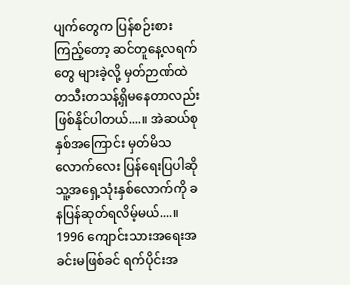ပျက်တွေက ပြန်စဉ်းစားကြည့်တော့ ဆင်တူနေ့လရက်တွေ များခဲ့လို့ မှတ်ဉာဏ်ထဲ တသီးတသန့်ရှိမနေတာလည်းဖြစ်နိုင်ပါတယ်....။ အဲဆယ်စုနှစ်အကြောင်း မှတ်မိသလောက်လေး ပြန်ရေးပြပါဆို သူ့အရှေ့သုံးနှစ်လောက်ကို ခနပြန်ဆုတ်ရလိမ့်မယ်....။ 1996 ကျောင်းသားအရေးအခင်းမဖြစ်ခင် ရက်ပိုင်းအ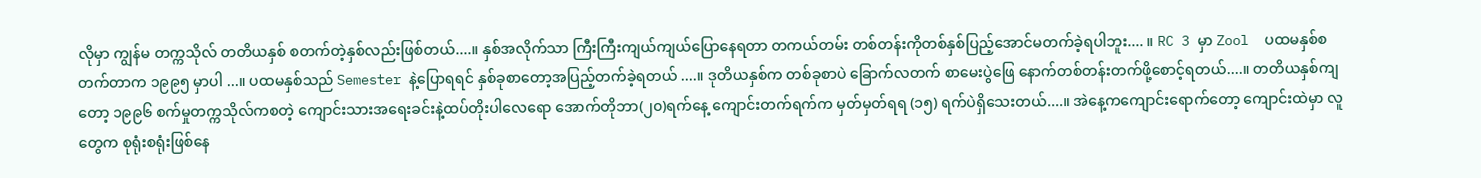လိုမှာ ကျွန်မ တက္ကသိုလ် တတိယနှစ် စတက်တဲ့နှစ်လည်းဖြစ်တယ်....။ နှစ်အလိုက်သာ ကြီးကြီးကျယ်ကျယ်ပြောနေရတာ တကယ်တမ်း တစ်တန်းကိုတစ်နှစ်ပြည့်အောင်မတက်ခဲ့ရပါဘူး.... ။ RC 3 မှာ Zool  ပထမနှစ်စတက်တာက ၁၉၉၅ မှာပါ ...။ ပထမနှစ်သည် Semester နဲ့ပြောရရင် နှစ်ခုစာတော့အပြည့်တက်ခဲ့ရတယ် ....။ ဒုတိယနှစ်က တစ်ခုစာပဲ ခြောက်လတက် စာမေးပွဲဖြေ နောက်တစ်တန်းတက်ဖို့စောင့်ရတယ်....။ တတိယနှစ်ကျတော့ ၁၉၉၆ စက်မှုတက္ကသိုလ်ကစတဲ့ ကျောင်းသားအရေးခင်းနဲ့ထပ်တိုးပါလေရော အောက်တိုဘာ(၂၀)ရက်နေ့ ကျောင်းတက်ရက်က မှတ်မှတ်ရရ (၁၅) ရက်ပဲရှိသေးတယ်....။ အဲနေ့ကကျောင်းရောက်တော့ ကျောင်းထဲမှာ လူတွေက စုရုံးစရုံးဖြစ်နေ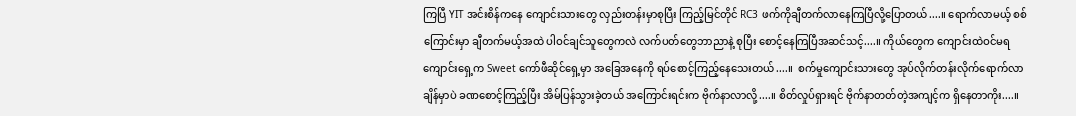ကြပြီ YIT အင်းစိန်ကနေ‌ ကျောင်းသားတွေ လှည်းတန်းမှာစုပြီး ကြည့်မြင်တိုင် RC3 ဖက်ကိုချီတက်လာနေကြပြီလို့ပြောတယ်....။ ရောက်လာမယ့် စစ်ကြောင်းမှာ ချီတက်မယ့်အထဲ ပါဝင်ချင်သူတွေကလဲ လက်ပတ်တွေဘာညာနဲ့ စုပြီး စောင့်နေကြပြီအဆင်သင့်....။ ကိုယ်တွေက ကျောင်းထဲဝင်မရ ကျောင်းရှေ့က Sweet ကော်ဖီဆိုင်ရှေ့မှာ အခြေအနေကို ရပ်စောင့်ကြည့်နေသေးတယ်....။  စက်မှုကျောင်းသားတွေ အုပ်လိုက်တန်းလိုက်ရောက်လာချိန်မှာပဲ ခဏစောင့်ကြည့်ပြီး အိမ်ပြန်သွားခဲ့တယ် အကြောင်းရင်းက ဗိုက်နာလာလို့....။ စိတ်လှုပ်ရှားရင် ဗိုက်နာတတ်တဲ့အကျင့်က ရှိနေတာကိုး....။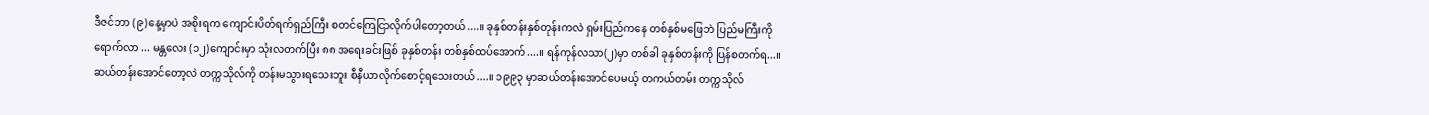ဒီဇင်ဘာ (၉)နေ့မှာပဲ အစိုးရက ကျောင်းပိတ်ရက်ရှည်ကြီး စတင်ကြေငြာလိုက်ပါတော့တယ်....။ ခုနှစ်တန်းနှစ်တုန်းကလဲ ရှမ်းပြည်ကနေ တစ်နှစ်မဖြေဘဲ ပြည်မကြီးကိုရောက်လာ ... မန္တလေး (၁၂)ကျောင်းမှာ သုံးလတက်ပြီး ၈၈ အရေးခင်းဖြစ် ခုနှစ်တန်း တစ်နှစ်ထပ်အောက်....။ ရန်ကုန်လသာ(၂)မှာ တစ်ခါ ခုနှစ်တန်းကို ပြန်စတက်ရ...။ ဆယ်တန်းအောင်တော့လဲ တက္ကသိုလ်ကို တန်းမသွားရသေးဘူး စီနီယာလိုက်စောင့်ရသေးတယ်....။ ၁၉၉၃ မှာဆယ်တန်းအောင်ပေမယ့် တကယ်တမ်း တက္ကသိုလ်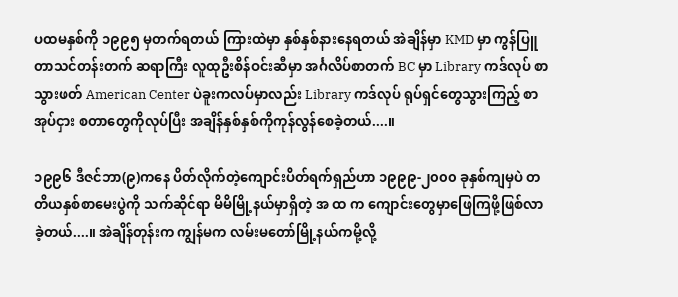ပထမနှစ်ကို ၁၉၉၅ မှတက်ရတယ် ကြားထဲမှာ နှစ်နှစ်နားနေရတယ် အဲချိန်မှာ KMD မှာ ကွန်ပြူတာသင်တန်းတက် ဆရာကြီး လူထုဦးစိန်ဝင်းဆီမှာ အင်္ဂလိပ်စာတက် BC မှာ Library ကဒ်လုပ် စာသွားဖတ် American Center ပဲခူးကလပ်မှာလည်း Library ကဒ်လုပ် ရုပ်ရှင်တွေသွားကြည့် စာအုပ်ငှား စတာတွေကိုလုပ်ပြီး အချိန်နှစ်နှစ်ကိုကုန်လွန်စေခဲ့တယ်....။

၁၉၉၆ ဒီဇင်ဘာ(၉)ကနေ ပိတ်လိုက်တဲ့ကျောင်းပိတ်ရက်ရှည်ဟာ ၁၉၉၉-၂၀၀၀ ခုနှစ်ကျမှပဲ တတိယနှစ်စာမေးပွဲကို သက်ဆိုင်ရာ မိမိမြို့နယ်မှာရှိတဲ့ အ ထ က ကျောင်းတွေမှာဖြေကြဖို့ဖြစ်လာခဲ့တယ်....။ အဲချိန်တုန်းက ကျွန်မက လမ်းမတော်မြို့နယ်ကမို့လို့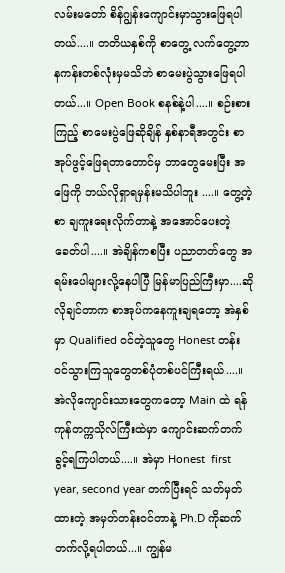လမ်းမတော် စိန်ဂျွန်းကျောင်းမှာသွားဖြေရပါတယ်....။ တတိယနှစ်ကို စာတွေ့ လက်တွေ့ဘာနကန်းတစ်လုံးမှမသိဘဲ စာမေးပွဲသွားဖြေရပါတယ်...။ Open Book စနစ်နဲ့ပါ....။ စဉ်းစားကြည့် စာမေးပွဲဖြေဆိုချိန် နှစ်နာရီအတွင်း စာအုပ်ဖွင့်ဖြေရတာတောင်မှ ဘာတွေမေးပြီး အဖြေကို ဘယ်လိုရှာရမှန်းမသိပါဘူး ....။ တွေ့တဲ့စာ ချကူးရေးလိုက်တာနဲ့ အအောင်ပေးတဲ့ခေတ်ပါ....။ အဲချိန်ကစပြီး ပညာတတ်တွေ အရမ်းပေါများလို့နေပါပြီ မြန်မာပြည်ကြီးမှာ....ဆိုလိုချင်တာက စာအုပ်ကနေကူးချရတော့ အဲနှစ်မှာ Qualified ဝင်တဲ့သူတွေ Honest တန်းဝင်သွားကြသူတွေတစ်ပုံတစ်ပင်ကြီးရယ်....။ အဲလိုကျောင်းသားတွေကတော့ Main ထဲ ရန်ကုန်တက္ကသိုလ်ကြီးထဲမှာ ကျောင်းဆက်တက်ခွင့်ရကြပါတယ်....။ အဲမှာ Honest  first year, second year တက်ပြီးရင် သတ်မှတ်ထားတဲ့ အမှတ်တန်းဝင်တာနဲ့ Ph.D ကိုဆက်တက်လို့ရပါတယ်...။ ကျွန်မ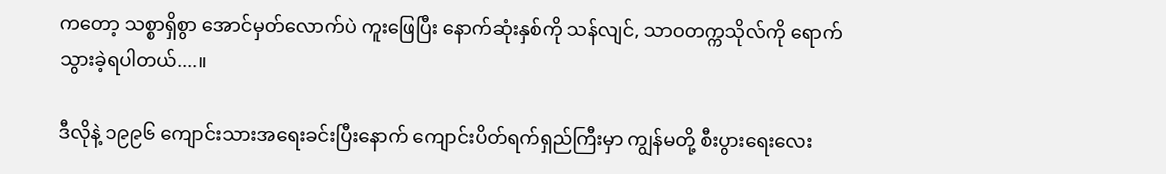ကတော့ သစ္စာရှိစွာ အောင်မှတ်လောက်ပဲ ကူးဖြေပြီး နောက်ဆုံးနှစ်ကို သန်လျင်, သာဝတက္ကသိုလ်ကို ရောက်သွားခဲ့ရပါတယ်....။

ဒီလိုနဲ့ ၁၉၉၆ ကျောင်းသားအရေးခင်းပြီးနောက် ကျောင်းပိတ်ရက်ရှည်ကြီးမှာ ကျွန်မတို့ စီးပွားရေးလေး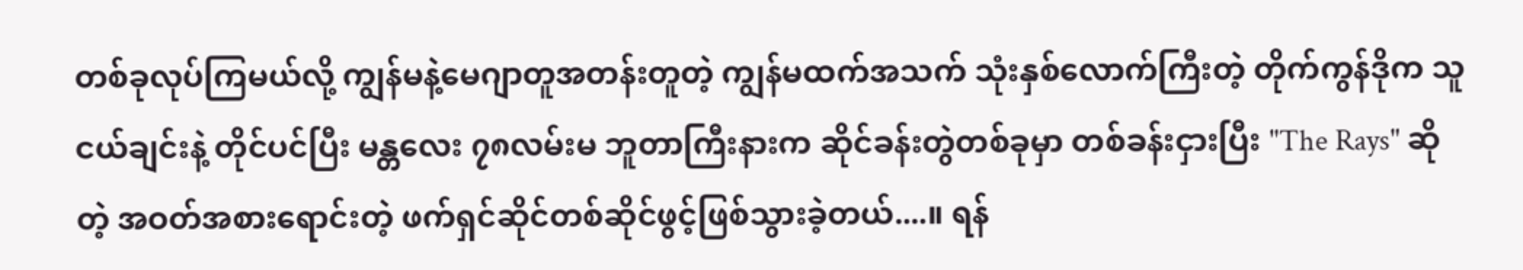တစ်ခုလုပ်ကြမယ်လို့ ကျွန်မနဲ့‌မေဂျာတူအတန်းတူတဲ့ ကျွန်မထက်အသက် သုံးနှစ်လောက်ကြီးတဲ့ တိုက်ကွန်ဒိုက သူငယ်ချင်းနဲ့ တိုင်ပင်ပြီး မန္တလေး ၇၈လမ်းမ ဘူတာကြီးနားက ဆိုင်ခန်းတွဲတစ်ခုမှာ တစ်ခန်းငှားပြီး "The Rays" ဆိုတဲ့ အဝတ်အစားရောင်းတဲ့ ဖက်ရှင်ဆိုင်တစ်ဆိုင်ဖွင့်ဖြစ်သွားခဲ့တယ်....။ ရန်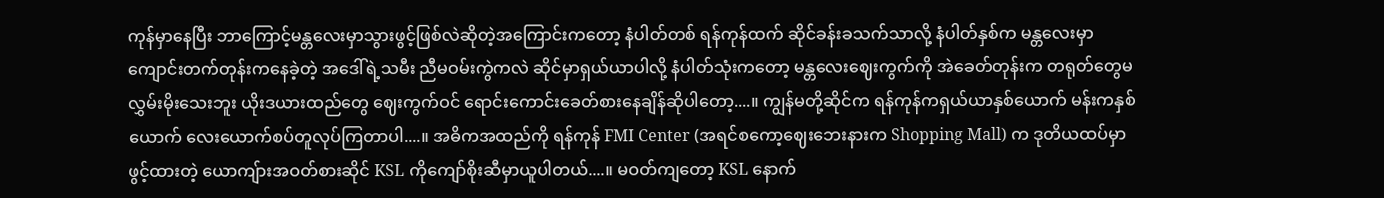ကုန်မှာနေပြီး ဘာကြောင့်မန္တလေးမှာသွားဖွင့်ဖြစ်လဲဆိုတဲ့အကြောင်းကတော့ နံပါတ်တစ် ရန်ကုန်ထက် ဆိုင်ခန်းခသက်သာလို့ နံပါတ်နှစ်က မန္တလေးမှာကျောင်းတက်တုန်းကနေခဲ့တဲ့ အဒေါ်ရဲ့သမီး ညီမဝမ်းကွဲကလဲ ဆိုင်မှာရှယ်ယာပါလို့ နံပါတ်သုံးကတော့ မန္တလေးဈေးကွက်ကို အဲခေတ်တုန်းက တရုတ်တွေမလွှမ်းမိုးသေးဘူး ယိုးဒယားထည်တွေ ဈေးကွက်ဝင် ရောင်းကောင်းခေတ်စားနေချိန်ဆိုပါတော့....။ ကျွန်မတို့ဆိုင်က ရန်ကုန်ကရှယ်ယာနှစ်ယောက် မန်းကနှစ်ယောက် လေးယောက်စပ်တူလုပ်ကြတာပါ....။ အဓိကအထည်ကို ရန်ကုန် FMI Center (အရင်စကော့ဈေးဘေးနားက Shopping Mall) က ဒုတိယထပ်မှာဖွင့်ထားတဲ့ ယောကျ်ားအဝတ်စားဆိုင် KSL ကိုကျော်စိုးဆီမှာယူပါတယ်....။ မဝတ်ကျတော့ KSL နောက်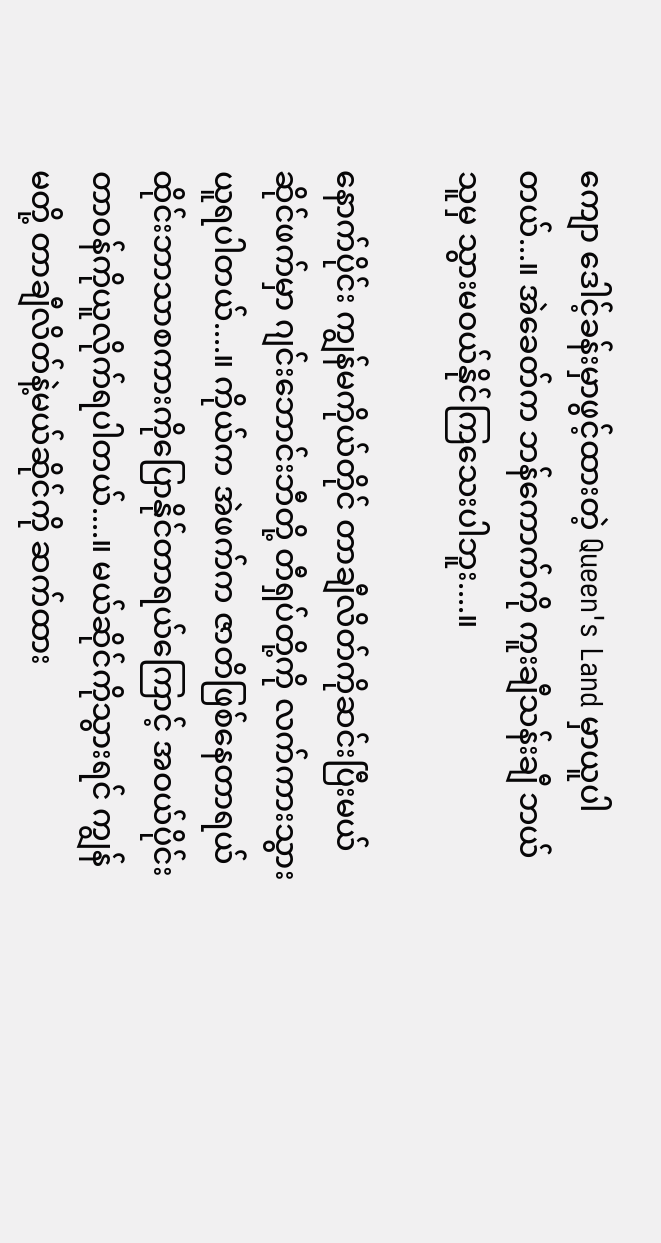ကျော ဒေါင့်ခန်းမှာဖွင့်ထားတဲ့ Queen's Land မှာယူပါတယ်...။ အဲခေတ်က ဘန်ကောက်ကို ကူးချီသန်းချီ ဘယ်သူမှ သွားမဝယ်နိုင်ကြသေးပါဘူး....။

နောက်ပိုင်း ကျွန်မကိုယ်တိုင် တာချီလိတ်ကိုဆင်းပြီးမယ်ဆိုင်ဖက်မှာ ဂျင်းဘောင်းဘီတို့ တီရှပ်တို့ကို လက်ကားသွားယူရပါတယ်....။ ကိုယ်က အဲဖက်က ဇာတိဖြစ်နေတာရယ် ထိုင်းဘာသာစကားကိုပြောနိုင်တာရယ်ကြောင့် အဝယ်ပိုင်းတာဝန်ကိုယူလိုက်ရပါတယ်....။ မယ်ဆိုင်ကိုသွားရင် ကျွန်မတို့ တာချီလိတ်နဲ့မယ်ဆိုင်ကို ဆက်ထား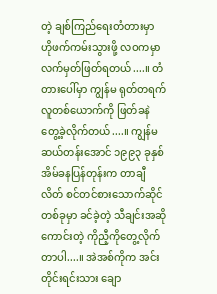တဲ့ ချစ်ကြည်ရေးတံတားမှာ ဟိုဖက်ကမ်းသွားဖို့ လဝကမှာ လက်မှတ်ဖြတ်ရတယ်....။ တံတားပေါ်မှာ ကျွန်မ ရုတ်တရက်လူတစ်ယောက်ကို ဖြတ်ခနဲတွေ့ခဲ့လိုက်တယ်....။ ကျွန်မဆယ်တန်းအောင် ၁၉၉၃ ခုနှစ် အိမ်ခနပြန်တုန်းက တာချီလိတ် စင်တင်စားသောက်ဆိုင်တစ်ခုမှာ ခင်ခဲ့တဲ့ သီချင်းအဆိုကောင်းတဲ့ ကိုညီ့ကိုတွေ့လိုက်တာပါ....။ အဲအစ်ကိုက အင်းတိုင်းရင်းသား ချော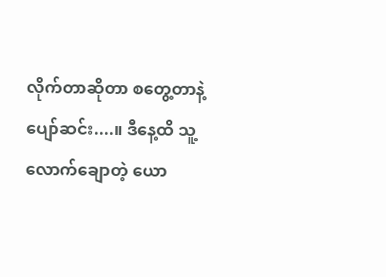လိုက်တာဆိုတာ စတွေ့တာနဲ့ ပျော်ဆင်း....။ ဒီနေ့ထိ သူ့လောက်ချောတဲ့ ယော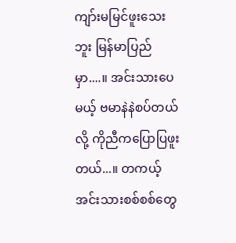ကျာ်းမမြင်ဖူးသေးဘူး မြန်မာပြည်မှာ....။ အင်းသားပေမယ့် ဗမာနဲနဲစပ်တယ်လို့ ကိုညီကပြောပြဖူးတယ်...။ တကယ့်အင်းသားစစ်စစ်တွေ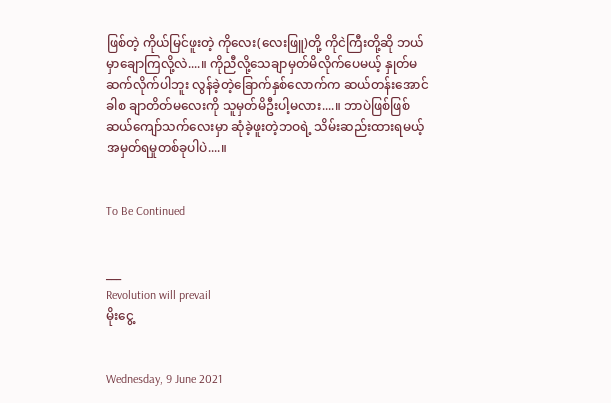ဖြစ်တဲ့ ကိုယ်မြင်ဖူးတဲ့ ကိုလေး(လေးဖြူ)တို့ ကိုငဲကြီးတို့ဆို ဘယ်မှာချောကြလို့လဲ....။ ကိုညီလို့သေချာမှတ်မိလိုက်ပေမယ့် နှုတ်မဆက်လိုက်ပါဘူး လွန်ခဲ့တဲ့ခြောက်နှစ်လောက်က ဆယ်တန်းအောင်ခါစ ချာတိတ်မလေးကို သူမှတ်မိဦးပါ့မလား....။ ဘာပဲဖြစ်ဖြစ် ဆယ်ကျော်သက်လေးမှာ ဆုံခဲ့ဖူးတဲ့ဘဝရဲ့ သိမ်းဆည်းထားရမယ့် အမှတ်ရမှုတစ်ခုပါပဲ....။


To Be Continued


___
Revolution will prevail
မိုးငွေ့


Wednesday, 9 June 2021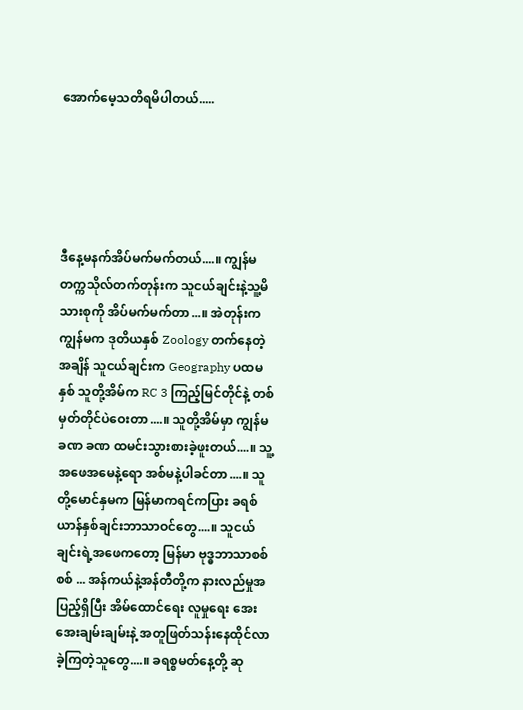အောက်မေ့သတိရမိပါတယ်.....





ဒီနေ့မနက်အိပ်မက်မက်တယ်....။ ကျွန်မ တက္ကသိုလ်တက်တုန်းက သူငယ်ချင်းနဲ့သူ့မိသားစုကို အိပ်မက်မက်တာ...။ အဲတုန်းက ကျွန်မက ဒုတိယနှစ် Zoology တက်နေတဲ့အချိန် သူငယ်ချင်းက Geography ပထမနှစ် သူတို့အိမ်က RC 3 ကြည့်မြင်တိုင်နဲ့ တစ်မှတ်တိုင်ပဲဝေးတာ....။ သူတို့အိမ်မှာ ကျွန်မ ခဏ ခဏ ထမင်းသွားစားခဲ့ဖူးတယ်....။ သူ့အဖေအမေနဲ့ရော အစ်မနဲ့ပါခင်တာ....။ သူတို့မောင်နှမက မြန်မာကရင်ကပြား ခရစ်ယာန်နှစ်ချင်းဘာသာဝင်တွေ....။ သူငယ်ချင်းရဲ့အဖေကတော့ မြန်မာ ဗုဒ္ဓဘာသာစစ်စစ် ... အန်ကယ်နဲ့အန်တီတို့က နားလည်မှုအပြည့်ရှိပြီး အိမ်ထောင်ရေး လူမှုရေး အေးအေးချမ်းချမ်းနဲ့ အတူဖြတ်သန်းနေထိုင်လာခဲ့ကြတဲ့သူတွေ....။ ခရစ္စမတ်နေ့တို့ ဆု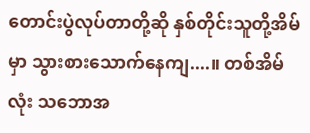တောင်းပွဲလုပ်တာတို့ဆို နှစ်တိုင်းသူတို့အိမ်မှာ သွားစားသောက်နေကျ....။ တစ်အိမ်လုံး သဘောအ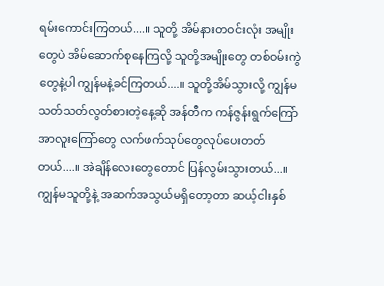ရမ်းကောင်းကြတယ်....။ သူတို့ အိမ်နားတဝင်းလုံး အမျိုးတွေပဲ အိမ်ဆောက်စုနေကြလို့ သူတို့အမျိုးတွေ တစ်ဝမ်းကွဲတွေနဲ့ပါ ကျွန်မနဲ့ခင်ကြတယ်....။ သူတို့အိမ်သွားလို့ ကျွန်မသတ်သတ်လွတ်စားတဲ့နေ့ဆို အန်တီက ကန်ဇွန်းရွက်ကြော် အာလူးကြော်တွေ လက်ဖက်သုပ်တွေလုပ်ပေးတတ်တယ်....။ အဲချိန်လေးတွေတောင် ပြန်လွမ်းသွားတယ်...။ ကျွန်မသူတို့နဲ့ အဆက်အသွယ်မရှိတော့တာ ဆယ့်ငါးနှစ်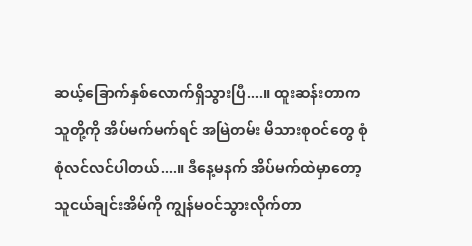ဆယ့်ခြောက်နှစ်လောက်ရှိသွားပြီ....။ ထူးဆန်းတာက သူတို့ကို အိပ်မက်မက်ရင် အမြဲတမ်း မိသားစုဝင်တွေ စုံစုံလင်လင်ပါတယ်....။ ဒီနေ့မနက် အိပ်မက်ထဲမှာတော့ သူငယ်ချင်းအိမ်ကို ကျွန်မဝင်သွားလိုက်တာ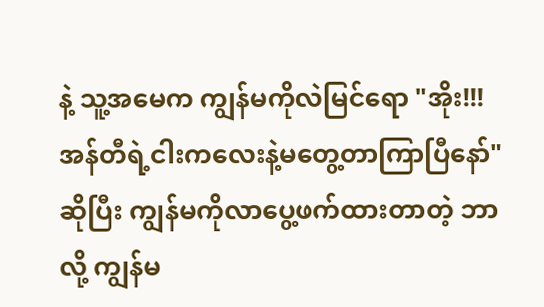နဲ့ သူ့အမေက ကျွန်မကိုလဲမြင်ရော "အိုး!!! အန်တီရဲ့ငါးကလေးနဲ့မတွေ့တာကြာပြီနော်" ဆိုပြီး ကျွန်မကိုလာပွေ့ဖက်ထားတာတဲ့ ဘာလို့ ကျွန်မ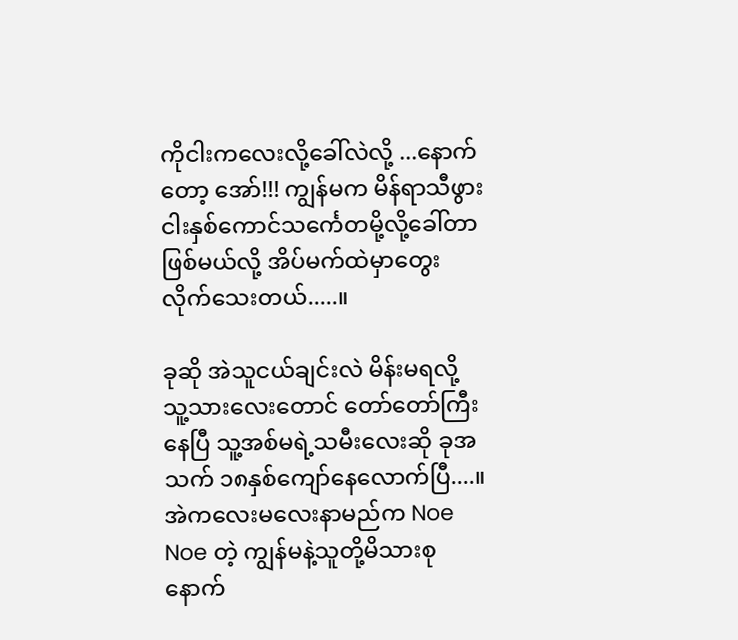ကိုငါးကလေးလို့ခေါ်လဲလို့ ...နောက်တော့ အော်!!! ကျွန်မက မိန်ရာသီဖွား ငါးနှစ်ကောင်သင်္ကေတမို့လို့ခေါ်တာဖြစ်မယ်လို့ အိပ်မက်ထဲမှာတွေးလိုက်သေးတယ်.....။

ခုဆို အဲသူငယ်ချင်းလဲ မိန်းမရလို့ သူ့သားလေးတောင် တော်တော်ကြီးနေပြီ သူ့အစ်မရဲ့သမီးလေးဆို ခုအသက် ၁၈နှစ်ကျော်နေလောက်ပြီ....။ အဲကလေးမလေးနာမည်က Noe Noe တဲ့ ကျွန်မနဲ့သူတို့မိသားစု နောက်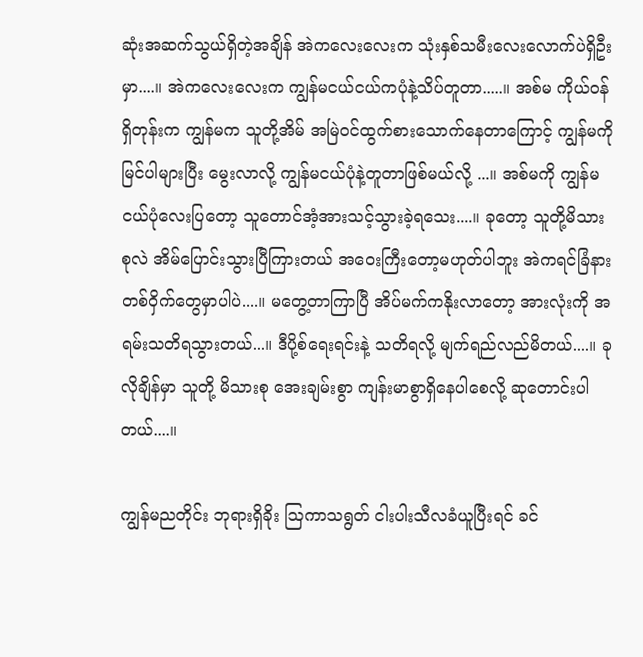ဆုံးအဆက်သွယ်ရှိတဲ့အချိန် အဲကလေးလေးက သုံးနှစ်သမီးလေးလောက်ပဲရှိဦးမှာ....။ အဲကလေးလေးက ကျွန်မငယ်ငယ်ကပုံနဲ့သိပ်တူတာ.....။ အစ်မ ကိုယ်ဝန်ရှိတုန်းက ကျွန်မက သူတို့အိမ် အမြဲဝင်ထွက်စားသောက်နေတာကြောင့် ကျွန်မကို မြင်ပါများပြီး မွေးလာလို့ ကျွန်မငယ်ပုံနဲ့တူတာဖြစ်မယ်လို့ ...။ အစ်မကို ကျွန်မငယ်ပုံလေးပြတော့ သူတောင်အံ့အားသင့်သွားခဲ့ရသေး....။ ခုတော့ သူတို့မိသားစုလဲ အိမ်ပြောင်းသွားပြီကြားတယ် အဝေးကြီးတော့မဟုတ်ပါဘူး အဲကရင်ခြံနားတစ်ဝှိက်တွေမှာပါပဲ....။ မတွေ့တာကြာပြီ အိပ်မက်ကနိုးလာတော့ အားလုံးကို အရမ်းသတိရသွားတယ်...။ ဒီပို့စ်ရေးရင်းနဲ့ သတိရလို့ မျက်ရည်လည်မိတယ်....။ ခုလိုချိန်မှာ သူတို့ မိသားစု အေးချမ်းစွာ ကျန်းမာစွာရှိနေပါစေလို့ ဆုတောင်းပါတယ်....။

ကျွန်မညတိုင်း ဘုရားရှိခိုး ဩကာသရွတ် ငါးပါးသီလခံယူပြီးရင် ခင်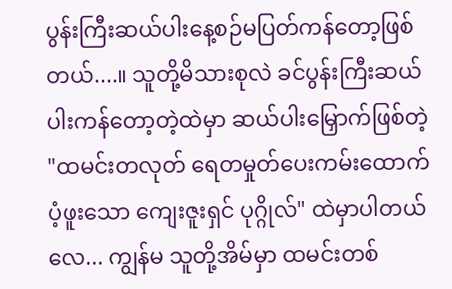ပွန်းကြီးဆယ်ပါးနေ့စဉ်မပြတ်ကန်တော့ဖြစ်တယ်....။ သူတို့မိသားစုလဲ ခင်ပွန်းကြီးဆယ်ပါးကန်တော့တဲ့ထဲမှာ ဆယ်ပါးမြှောက်ဖြစ်တဲ့ "ထမင်းတလုတ် ရေတမှုတ်ပေးကမ်းထောက်ပံ့ဖူးသော ကျေးဇူးရှင် ပုဂ္ဂိုလ်" ထဲမှာပါတယ်လေ... ကျွန်မ သူတို့အိမ်မှာ ထမင်းတစ်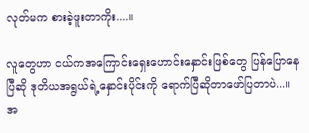လုတ်မက စားခဲ့ဖူးတာကိုး....။

လူတွေဟာ ငယ်ကအကြောင်းရှေးဟောင်းနှောင်းဖြစ်တွေ ပြန်ပြောနေပြီဆို ဒုတိယအရွယ်ရဲ့နှောင်းပိုင်းကို ရောက်ပြီဆိုတာဖော်ပြတာပဲ...။ အ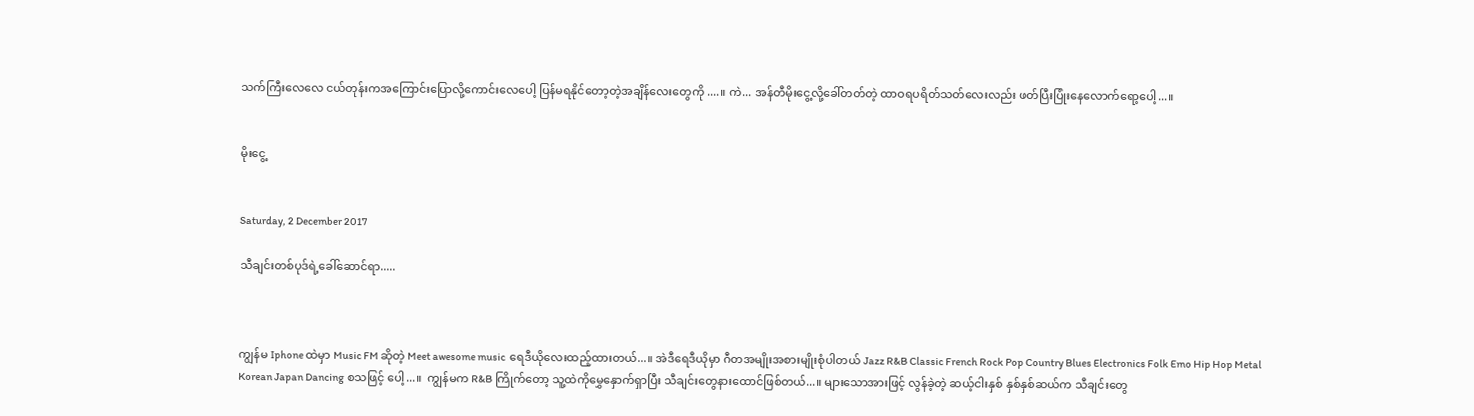သက်ကြီးလေလေ ငယ်တုန်းကအကြောင်းပြောလို့ကောင်းလေပေါ့ ပြန်မရနိုင်တော့တဲ့အချိန်လေးတွေကို ....။ ကဲ... အန်တီမိုးငွေ့လို့ခေါ်တတ်တဲ့ ထာဝရပရိတ်သတ်လေးလည်း ဖတ်ပြီးပြုံးနေလောက်ရော့ပေါ့...။


မိုးငွေ့


Saturday, 2 December 2017

သီချင်းတစ်ပုဒ်ရဲ့ခေါ်ဆောင်ရာ.....



ကျွန်မ Iphone ထဲမှာ Music FM ဆိုတဲ့ Meet awesome music  ရေဒီယိုလေးထည့်ထားတယ်...။ အဲဒီရေဒီယိုမှာ ဂီတအမျိုးအစားမျိုးစုံပါတယ် Jazz R&B Classic French Rock Pop Country Blues Electronics Folk Emo Hip Hop Metal Korean Japan Dancing စသဖြင့် ပေါ့...။  ကျွန်မက R&B ကြိုက်တော့ သူ့ထဲကိုမွှေနှောက်ရှာပြီး သီချင်းတွေနားထောင်ဖြစ်တယ်...။ များသောအားဖြင့် လွန်ခဲ့တဲ့ ဆယ့်ငါးနှစ် နှစ်နှစ်ဆယ်က သီချင်းတွေ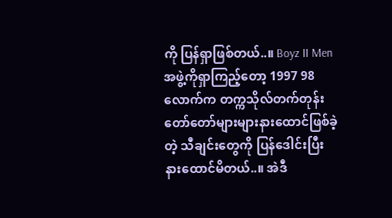ကို ပြန်ရှာဖြစ်တယ်..။ Boyz II Men အဖွဲ့ကိုရှာကြည့်တော့ 1997 98 လောက်က တက္ကသိုလ်တက်တုန်း တော်တော်များများနားထောင်ဖြစ်ခဲ့တဲ့ သီချင်းတွေကို ပြန်ဒေါင်းပြီး နားထောင်မိတယ်..။ အဲဒီ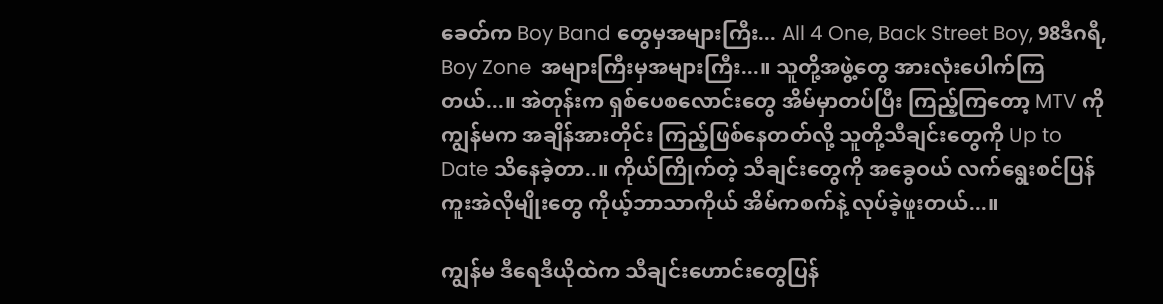ခေတ်က Boy Band တွေမှအများကြီး... All 4 One, Back Street Boy, 98ဒီဂရီ, Boy Zone  အများကြီးမှအများကြီး...။ သူတို့အဖွဲ့တွေ အားလုံးပေါက်ကြတယ်...။ အဲတုန်းက ရှစ်ပေစလောင်းတွေ အိမ်မှာတပ်ပြီး ကြည့်ကြတော့ MTV ကို ကျွန်မက အချိန်အားတိုင်း ကြည့်ဖြစ်နေတတ်လို့ သူတို့သီချင်းတွေကို Up to Date သိနေခဲ့တာ..။ ကိုယ်ကြိုက်တဲ့ သီချင်းတွေကို အခွေဝယ် လက်ရွေးစင်ပြန်ကူးအဲလိုမျိုးတွေ ကိုယ့်ဘာသာကိုယ် အိမ်ကစက်နဲ့ လုပ်ခဲ့ဖူးတယ်...။

ကျွန်မ ဒီရေဒီယိုထဲက သီချင်းဟောင်းတွေပြန်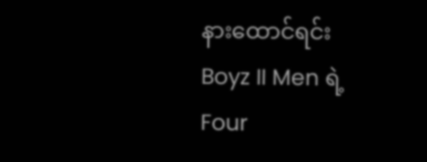နားထောင်ရင်း Boyz II Men ရဲ့  Four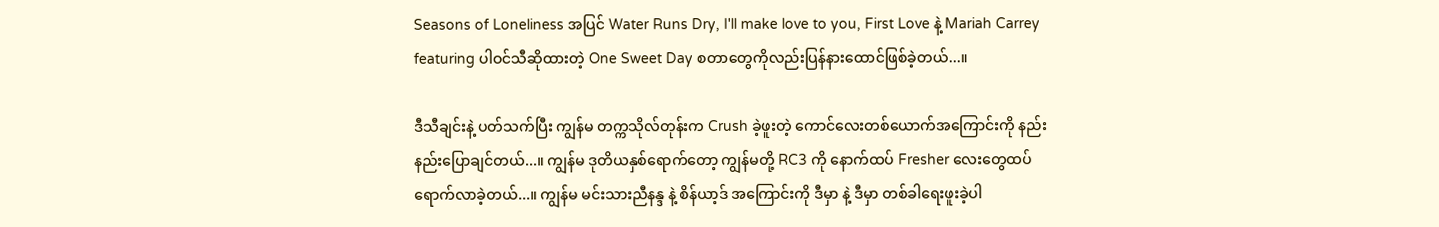Seasons of Loneliness အပြင် Water Runs Dry, I'll make love to you, First Love နဲ့ Mariah Carrey featuring ပါဝင်သီဆိုထားတဲ့ One Sweet Day စတာတွေကိုလည်းပြန်နားထောင်ဖြစ်ခဲ့တယ်...။

ဒီသီချင်းနဲ့ ပတ်သက်ပြီး ကျွန်မ တက္ကသိုလ်တုန်းက Crush ခဲ့ဖူးတဲ့ ကောင်လေးတစ်ယောက်အကြောင်းကို နည်းနည်းပြောချင်တယ်...။ ကျွန်မ ဒုတိယနှစ်ရောက်တော့ ကျွန်မတို့ RC3 ကို နောက်ထပ် Fresher လေးတွေထပ်ရောက်လာခဲ့တယ်...။ ကျွန်မ မင်းသားညီနန္ဒ နဲ့ စိန်ယာ့ဒ် အကြောင်းကို ဒီမှာ နဲ့ ဒီမှာ တစ်ခါရေးဖူးခဲ့ပါ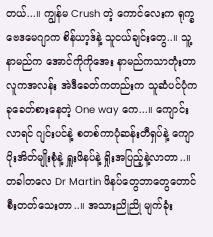တယ်...။ ကျွန်မ Crush တဲ့ ကောင်လေးက ရုက္ခဗေဒမေဂျာက စိန်ယာ့ဒ်နဲ့ သူငယ်ချင်းတွေ..။ သူ့နာမည်က အောင်ကိုကိုအေး နာမည်ကသာတုံးတာ လူကအလန်း အဲဒီခေတ်ကတည်းက သူဆံပင်ပုံက ခုခေတ်စားနေတဲ့ One way ကေ...။ ကျောင်းလာရင် ဂျင်းပင်နဲ့ စတစ်ကာပုံဆန်းတီရှပ်နဲ့ ကျောပိုးအိတ်မျိုးစုံနဲ့ ရှူးဖိနပ်နဲ့ ရှိုးအပြည့်နဲ့လာတာ..။ တခါတလေ Dr Martin ဖိနပ်တွေဘာတွေတောင်စီးတတ်သေးတာ..။ အသားညိုညို မျက်ခုံး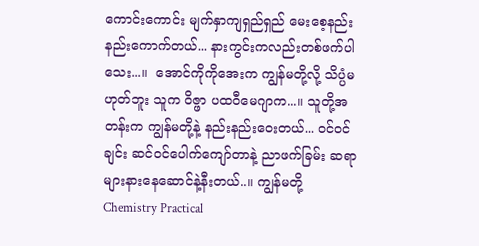ကောင်းကောင်း မျက်နှာကျရှည်ရှည် မေးစေ့နည်းနည်းကောက်တယ်... နားကွင်းကလည်းတစ်ဖက်ပါသေး...။  အောင်ကိုကိုအေးက ကျွန်မတို့လို့ သိပ္ပံမဟုတ်ဘူး သူက ဝိဇ္ဖာ ပထဝီမေဂျာက...။ သူတို့အတန်းက ကျွန်မတို့နဲ့ နည်းနည်းဝေးတယ်... ဝင်ဝင်ချင်း ဆင်ဝင်ပေါက်ကျော်တာနဲ့ ညာဖက်ခြမ်း ဆရာများနားနေဆောင်နဲ့နီးတယ်..။ ကျွန်မတို့ Chemistry Practical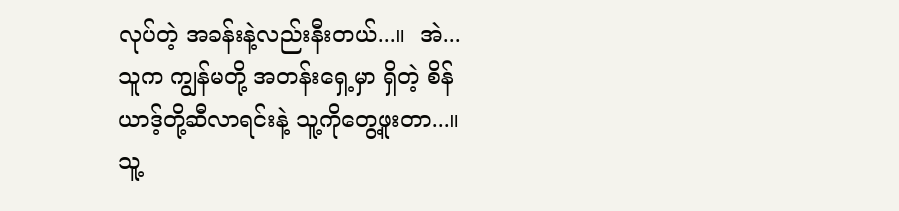လုပ်တဲ့ အခန်းနဲ့လည်းနီးတယ်...။  အဲ... သူက ကျွန်မတို့ အတန်းရှေ့မှာ ရှိတဲ့ စိန်ယာဒ့်တို့ဆီလာရင်းနဲ့ သူ့ကိုတွေ့ဖူးတာ...။ သူ့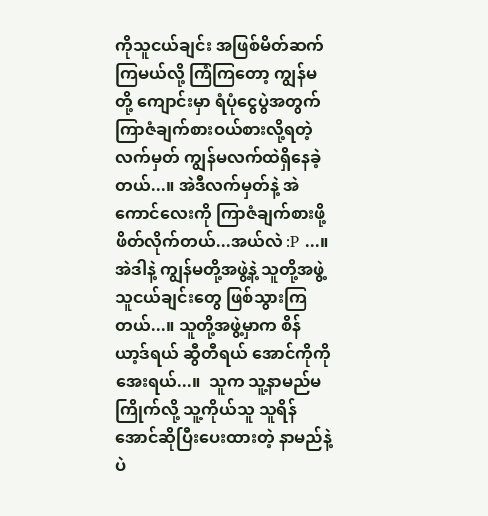ကိုသူငယ်ချင်း အဖြစ်မိတ်ဆက်ကြမယ်လို့ ကြံကြတော့ ကျွန်မတို့ ကျောင်းမှာ ရံပုံငွေပွဲအတွက် ကြာဇံချက်စားဝယ်စားလို့ရတဲ့ လက်မှတ် ကျွန်မလက်ထဲရှိနေခဲ့တယ်...။ အဲဒီလက်မှတ်နဲ့ အဲကောင်လေးကို ကြာဇံချက်စားဖို့ ဖိတ်လိုက်တယ်...အယ်လဲ :P ...။ အဲဒါနဲ့ ကျွန်မတို့အဖွဲ့နဲ့ သူတို့အဖွဲ့ သူငယ်ချင်းတွေ ဖြစ်သွားကြတယ်...။ သူတို့အဖွဲ့မှာက စိန်ယာ့ဒ်ရယ် ဆွီတီရယ် အောင်ကိုကိုအေးရယ်...။  သူက သူ့နာမည်မကြိုက်လို့ သူ့ကိုယ်သူ သူရိန်အောင်ဆိုပြီးပေးထားတဲ့ နာမည်နဲ့ပဲ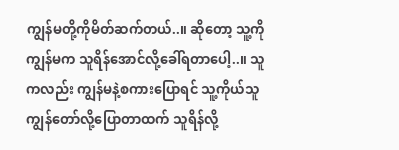ကျွန်မတို့ကိုမိတ်ဆက်တယ်..။ ဆိုတော့ သူ့ကို ကျွန်မက သူရိန်အောင်လို့ခေါ်ရတာပေါ့..။ သူကလည်း ကျွန်မနဲ့စကားပြောရင် သူ့ကိုယ်သူ ကျွန်တော်လို့ပြောတာထက် သူရိန်လို့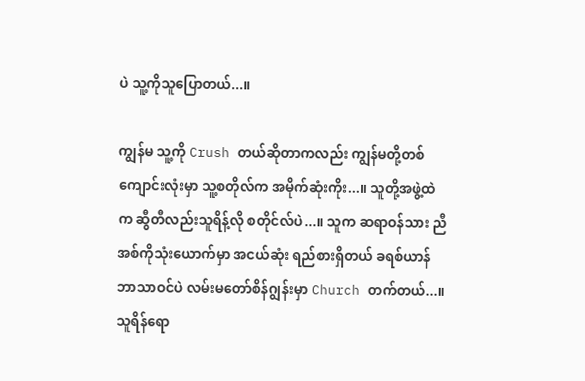ပဲ သူ့ကိုသူပြောတယ်...။

ကျွန်မ သူ့ကို Crush တယ်ဆိုတာကလည်း ကျွန်မတို့တစ်ကျောင်းလုံးမှာ သူ့စတိုလ်က အမိုက်ဆုံးကိုး...။ သူတို့အဖွဲ့ထဲက ဆွီတီလည်းသူရိန့်လို စတိုင်လ်ပဲ...။ သူက ဆရာဝန်သား ညီအစ်ကိုသုံးယောက်မှာ အငယ်ဆုံး ရည်စားရှိတယ် ခရစ်ယာန်ဘာသာဝင်ပဲ လမ်းမတော်စိန်ဂျွန်းမှာ Church တက်တယ်...။ သူရိန်ရော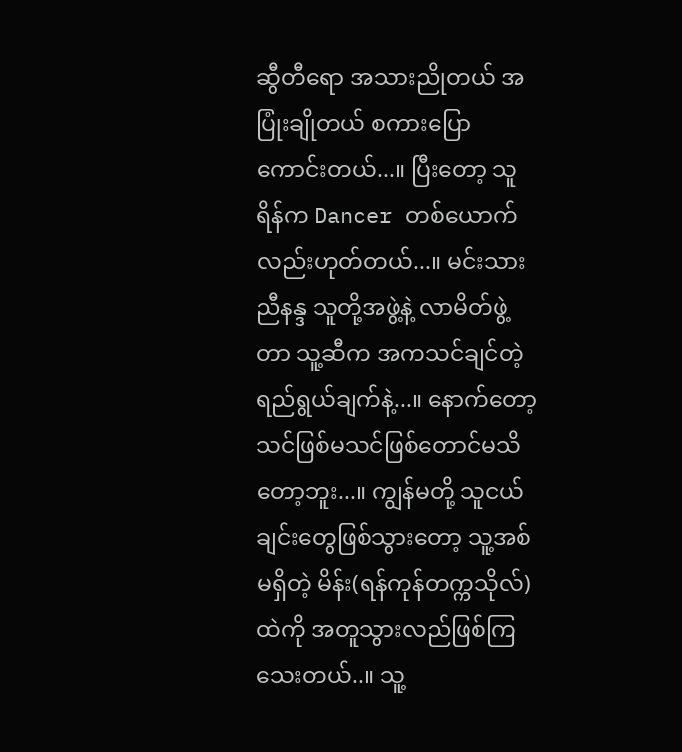ဆွီတီရော အသားညိုတယ် အပြုံးချိုတယ် စကားပြောကောင်းတယ်...။ ပြီးတော့ သူရိန်က Dancer တစ်ယောက်လည်းဟုတ်တယ်...။ မင်းသားညီနန္ဒ သူတို့အဖွဲ့နဲ့ လာမိတ်ဖွဲ့တာ သူ့ဆီက အကသင်ချင်တဲ့ ရည်ရွယ်ချက်နဲ့...။ နောက်တော့ သင်ဖြစ်မသင်ဖြစ်တောင်မသိတော့ဘူး...။ ကျွန်မတို့ သူငယ်ချင်းတွေဖြစ်သွားတော့ သူ့အစ်မရှိတဲ့ မိန်း(ရန်ကုန်တက္ကသိုလ်) ထဲကို အတူသွားလည်ဖြစ်ကြသေးတယ်..။ သူ့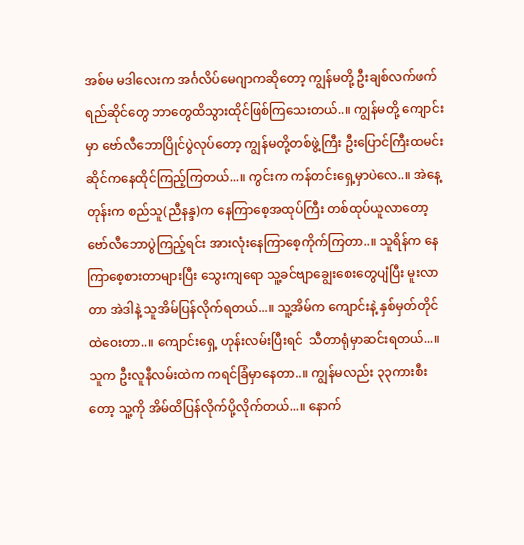အစ်မ မဒါလေးက အင်္ဂလိပ်မေဂျာကဆိုတော့ ကျွန်မတို့ ဦးချစ်လက်ဖက်ရည်ဆိုင်တွေ ဘာတွေထိသွားထိုင်ဖြစ်ကြသေးတယ်..။ ကျွန်မတို့ ကျောင်းမှာ ဗော်လီဘောပြိုင်ပွဲလုပ်တော့ ကျွန်မတို့တစ်ဖွဲ့ကြီး ဦးပြောင်ကြီးထမင်းဆိုင်ကနေထိုင်ကြည့်ကြတယ်...။ ကွင်းက ကန်တင်းရှေ့မှာပဲလေ..။ အဲနေ့တုန်းက စည်သူ(ညီနန္ဒ)က နေကြာစေ့အထုပ်ကြီး တစ်ထုပ်ယူလာတော့ ဗော်လီဘောပွဲကြည့်ရင်း အားလုံးနေကြာစေ့ကိုက်ကြတာ..။ သူရိန်က နေကြာစေ့စားတာများပြီး သွေးကျရော သူ့ခင်ဗျာချွေးစေးတွေပျံပြီး မူးလာတာ အဲဒါနဲ့ သူအိမ်ပြန်လိုက်ရတယ်...။ သူ့အိမ်က ကျောင်းနဲ့ နှစ်မှတ်တိုင်ထဲဝေးတာ..။ ကျောင်းရှေ့ ဟုန်းလမ်းပြီးရင်  သီတာရုံမှာဆင်းရတယ်...။ သူက ဦးလူနီလမ်းထဲက ကရင်ခြံမှာနေတာ..။ ကျွန်မလည်း ၃၃ကားစီးတော့ သူ့ကို အိမ်ထိပြန်လိုက်ပို့လိုက်တယ်...။ နောက်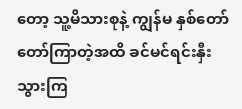တော့ သူ့မိသားစုနဲ့ ကျွန်မ နှစ်တော်တော်ကြာတဲ့အထိ ခင်မင်ရင်းနှီးသွားကြ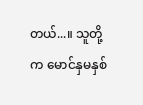တယ်...။ သူတို့က မောင်နှမနှစ်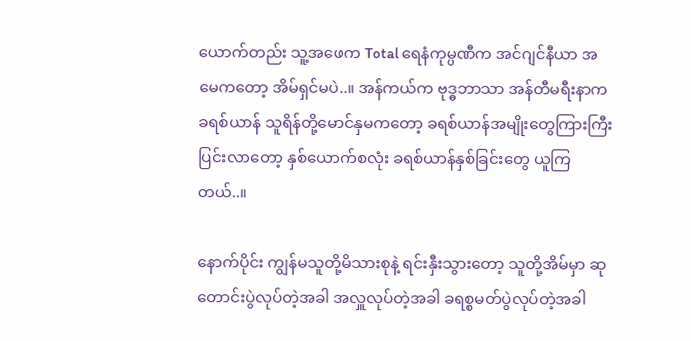ယောက်တည်း သူ့အဖေက Total ရေနံကုမ္ပဏီက အင်ဂျင်နီယာ အမေကတော့ အိမ်ရှင်မပဲ..။ အန်ကယ်က ဗုဒ္ဓဘာသာ အန်တီမရီးနာက ခရစ်ယာန် သူရိန်တို့မောင်နှမကတော့ ခရစ်ယာန်အမျိုးတွေကြားကြီးပြင်းလာတော့ နှစ်ယောက်စလုံး ခရစ်ယာန်နှစ်ခြင်းတွေ ယူကြတယ်..။

နောက်ပိုင်း ကျွန်မသူတို့မိသားစုနဲ့ ရင်းနှီးသွားတော့ သူတို့အိမ်မှာ ဆုတောင်းပွဲလုပ်တဲ့အခါ အလှူလုပ်တဲ့အခါ ခရစ္စမတ်ပွဲလုပ်တဲ့အခါ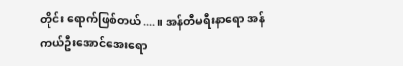တိုင်း ရောက်ဖြစ်တယ်....။ အန်တီမရီးနာရော အန်ကယ်ဦးအောင်အေးရော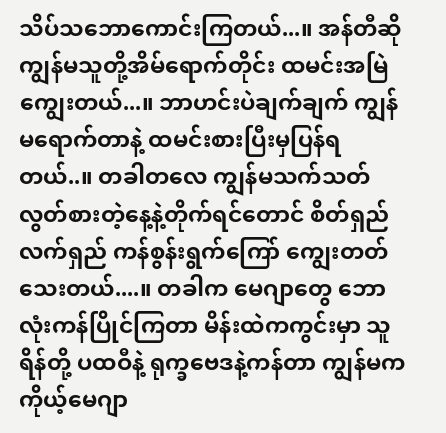သိပ်သဘောကောင်းကြတယ်...။ အန်တီဆို ကျွန်မသူတို့အိမ်ရောက်တိုင်း ထမင်းအမြဲကျွေးတယ်...။ ဘာဟင်းပဲချက်ချက် ကျွန်မရောက်တာနဲ့ ထမင်းစားပြီးမှပြန်ရတယ်..။ တခါတလေ ကျွန်မသက်သတ်လွတ်စားတဲ့နေ့နဲ့တိုက်ရင်တောင် စိတ်ရှည်လက်ရှည် ကန်စွန်းရွက်ကြော် ကျွေးတတ်သေးတယ်....။ တခါက မေဂျာတွေ ဘောလုံးကန်ပြိုင်ကြတာ မိန်းထဲကကွင်းမှာ သူရိန်တို့ ပထဝီနဲ့ ရုက္ခဗေဒနဲ့ကန်တာ ကျွန်မက ကိုယ့်မေဂျာ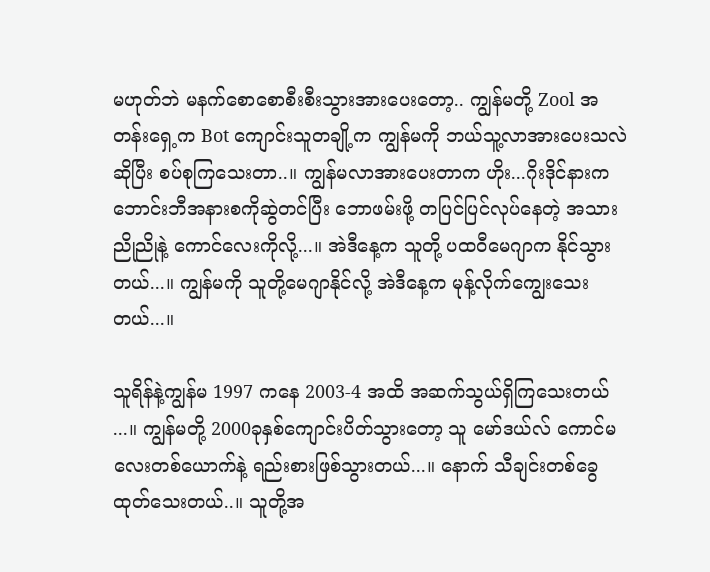မဟုတ်ဘဲ မနက်စောစောစီးစီးသွားအားပေးတော့.. ကျွန်မတို့ Zool အတန်းရှေ့က Bot ကျောင်းသူတချို့က ကျွန်မကို ဘယ်သူ့လာအားပေးသလဲဆိုပြီး စပ်စုကြသေးတာ..။ ကျွန်မလာအားပေးတာက ဟိုး...ဂိုးဒိုင်နားက ဘောင်းဘီအနားစကိုဆွဲတင်ပြီး ဘောဖမ်းဖို့ တပြင်ပြင်လုပ်နေတဲ့ အသားညိုညိုနဲ့ ကောင်လေးကိုလို့...။ အဲဒီနေ့က သူတို့ ပထဝီမေဂျာက နိုင်သွားတယ်...။ ကျွန်မကို သူတို့မေဂျာနိုင်လို့ အဲဒီနေ့က မုန့်လိုက်ကျွေးသေးတယ်...။

သူရိန်နဲ့ကျွန်မ 1997 ကနေ 2003-4 အထိ အဆက်သွယ်ရှိကြသေးတယ် ...။ ကျွန်မတို့ 2000ခုနှစ်ကျောင်းပိတ်သွားတော့ သူ မော်ဒယ်လ် ကောင်မလေးတစ်ယောက်နဲ့ ရည်းစားဖြစ်သွားတယ်...။ နောက် သီချင်းတစ်ခွေထုတ်သေးတယ်..။ သူတို့အ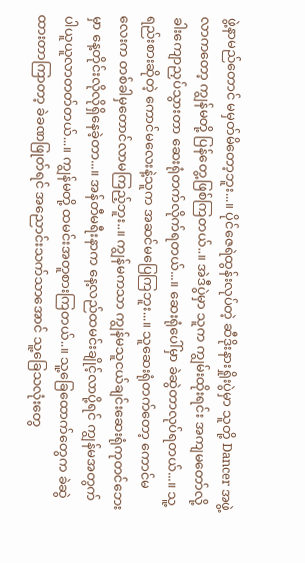ဖွဲ့နာမည်တောင် မမှတ်မိတော့ဘူး...။ ပိုင်ဇေရဲထွန်းလုပ်တဲ့ ဆီဒိုးနားရှိုးပွဲမှာ သူတို့ Dancer အဖွဲ့လာကတော့ ကျွန်မတို့ ပြန်တွေ့ဖြစ်ကြတယ်..။ အဲဒီပွဲမှာ သူက ကျွမ်းထိုးရင်း အကျမတော်လို့ ခါးကျောညှပ်သွားတာ ဆေးရုံတက်လိုက်ရတယ်...။ ဆေးရုံပေါ်မှာ ခဲဆွဲတာလုပ်ရတယ်...။ သူ့ရည်းစားဆိုတဲ့ ကောင်မလေးနဲ့သူက အဆင်မပြေကြဘူး...။ သူဆေးရုံတက်တော့ ကောင်မလေးက တစ်ခါမှတောင်လာမကြည့်ဘူး..။ ကျွန်မကသာ ကျွန်မသူငယ်ချင်းဆေးရုံကုတင်ဘေးမှာ နေ့တိုင်းလိုလိုရှိနေခဲ့တာ...။ အန်တီမရီးနာက နေ့လည်ထမင်းချိုင့်လာပို့ရင် ကျွန်မအတွက်ပါယူယူလာတတ်တယ်...။ ကျွန်မတို့ ထမင်းအတူစားကြတယ်..။ သူ့ခြေထောက်တွေက ခဲဆွဲထားတာကြာတာ့ ခဲခဏဖြုတ်ရင် အညောင်းသက်သာအောင် သူ့ခြေသလုံးတွေ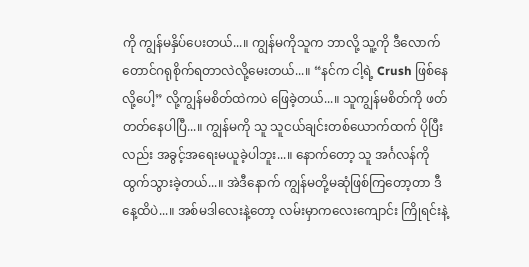ကို ကျွန်မနှိပ်ပေးတယ်...။ ကျွန်မကိုသူက ဘာလို့ သူ့ကို ဒီလောက်တောင်ဂရုစိုက်ရတာလဲလို့မေးတယ်...။ “နင်က ငါ့ရဲ့ Crush ဖြစ်နေလို့ပေါ့” လို့ကျွန်မစိတ်ထဲကပဲ ဖြေခဲ့တယ်...။ သူကျွန်မစိတ်ကို ဖတ်တတ်နေပါပြီ...။ ကျွန်မကို သူ သူငယ်ချင်းတစ်ယောက်ထက် ပိုပြီးလည်း အခွင့်အရေးမယူခဲ့ပါဘူး...။ နောက်တော့ သူ အင်္ဂလန်ကိုထွက်သွားခဲ့တယ်...။ အဲဒီနောက် ကျွန်မတို့မဆုံဖြစ်ကြတော့တာ ဒီနေ့ထိပဲ...။ အစ်မဒါလေးနဲ့တော့ လမ်းမှာကလေးကျောင်း ကြိုရင်းနဲ့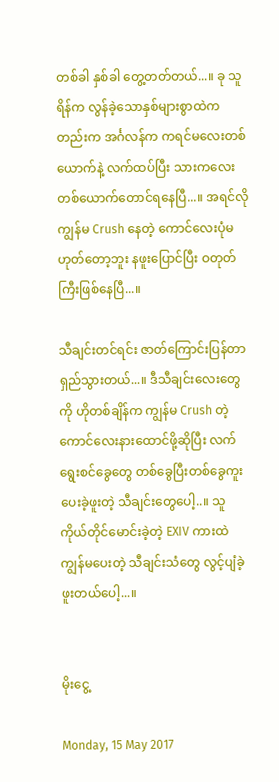တစ်ခါ နှစ်ခါ တွေ့တတ်တယ်...။ ခု သူရိန်က လွန်ခဲ့သောနှစ်များစွာထဲကတည်းက အင်္ဂလန်က ကရင်မလေးတစ်ယောက်နဲ့ လက်ထပ်ပြီး သားကလေးတစ်ယောက်တောင်ရနေပြီ...။ အရင်လို ကျွန်မ Crush နေတဲ့ ကောင်လေးပုံမဟုတ်တော့ဘူး နဖူးပြောင်ပြီး ဝတုတ်ကြီးဖြစ်နေပြီ...။

သီချင်းတင်ရင်း ဇာတ်ကြောင်းပြန်တာရှည်သွားတယ်...။ ဒီသီချင်းလေးတွေကို ဟိုတစ်ချိန်က ကျွန်မ Crush တဲ့ကောင်လေးနားထောင်ဖို့ဆိုပြီး လက်ရွေးစင်ခွေတွေ တစ်ခွေပြီးတစ်ခွေကူးပေးခဲ့ဖူးတဲ့ သီချင်းတွေပေါ့..။ သူကိုယ်တိုင်မောင်းခဲ့တဲ့ EXIV ကားထဲ ကျွန်မပေးတဲ့ သီချင်းသံတွေ လွင့်ပျံခဲ့ဖူးတယ်ပေါ့...။


မိုးငွေ့

Monday, 15 May 2017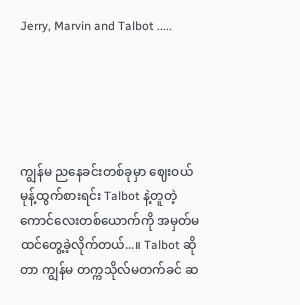Jerry, Marvin and Talbot .....





ကျွန်မ ညနေခင်းတစ်ခုမှာ ဈေးဝယ်မုန့်ထွက်စားရင်း Talbot နဲ့တူတဲ့ ကောင်လေးတစ်ယောက်ကို အမှတ်မထင်တွေ့ခဲ့လိုက်တယ်...။ Talbot ဆိုတာ ကျွန်မ တက္ကသိုလ်မတက်ခင် ဆ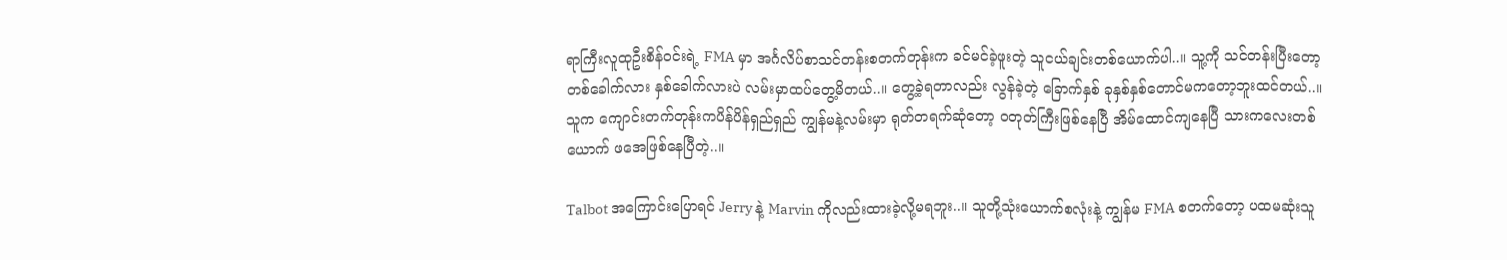ရာကြီးလူထုဦးစိန်ဝင်းရဲ့ FMA မှာ အင်္ဂလိပ်စာသင်တန်းစတက်တုန်းက ခင်မင်ခဲ့ဖူးတဲ့ သူငယ်ချင်းတစ်ယောက်ပါ..။ သူ့ကို သင်တန်းပြီးတော့ တစ်ခေါက်လား နှစ်ခေါက်လားပဲ လမ်းမှာထပ်တွေ့မိတယ်..။ တွေ့ခဲ့ရတာလည်း လွန်ခဲ့တဲ့ ခြောက်နှစ် ခုနှစ်နှစ်တောင်မကတော့ဘူးထင်တယ်..။ သူက ကျောင်းတက်တုန်းကပိန်ပိန်ရှည်ရှည် ကျွန်မနဲ့လမ်းမှာ ရုတ်တရက်ဆုံတော့ ဝတုတ်ကြီးဖြစ်နေပြီ အိမ်ထောင်ကျနေပြီ သားကလေးတစ်ယောက် ဖအေဖြစ်နေပြီတဲ့..။

Talbot အကြောင်းပြောရင် Jerry နဲ့ Marvin ကိုလည်းထားခဲ့လို့မရဘူး..။ သူတို့သုံးယောက်စလုံးနဲ့ ကျွန်မ FMA စတက်တော့ ပထမဆုံးသူ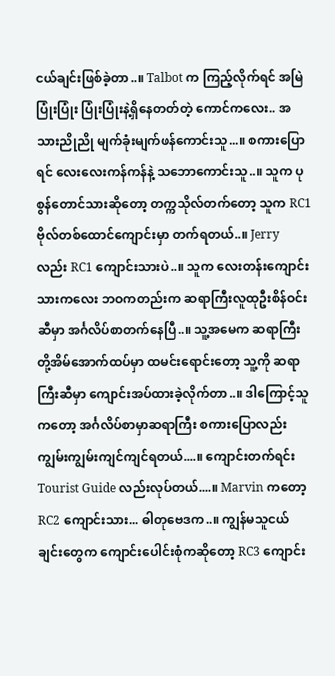ငယ်ချင်းဖြစ်ခဲ့တာ..။ Talbot က ကြည့်လိုက်ရင် အမြဲပြုံးပြုံး ပြုံးပြုံးနဲ့ရှိနေတတ်တဲ့ ကောင်ကလေး.. အသားညိုညို မျက်ခုံးမျက်ဖန်ကောင်းသူ...။ စကားပြောရင် လေးလေးကန်ကန်နဲ့ သဘောကောင်းသူ..။ သူက ပုစွန်တောင်သားဆိုတော့ တက္ကသိုလ်တက်တော့ သူက RC1 ဗိုလ်တစ်ထောင်ကျောင်းမှာ တက်ရတယ်..။ Jerry လည်း RC1 ကျောင်းသားပဲ..။ သူက လေးတန်းကျောင်းသားကလေး ဘဝကတည်းက ဆရာကြီးလူထုဦးစိန်ဝင်းဆီမှာ အင်္ဂလိပ်စာတက်နေပြီ..။ သူ့အမေက ဆရာကြီးတို့အိမ်အောက်ထပ်မှာ ထမင်းရောင်းတော့ သူ့ကို ဆရာကြီးဆီမှာ ကျောင်းအပ်ထားခဲ့လိုက်တာ..။ ဒါကြောင့်သူကတော့ အင်္ဂလိပ်စာမှာဆရာကြီး စကားပြောလည်းကျွမ်းကျွမ်းကျင်ကျင်ရတယ်....။ ကျောင်းတက်ရင်း Tourist Guide လည်းလုပ်တယ်....။ Marvin ကတော့ RC2 ကျောင်းသား... ဓါတုဗေဒက..။ ကျွန်မသူငယ်ချင်းတွေက ကျောင်းပေါင်းစုံကဆိုတော့ RC3 ကျောင်း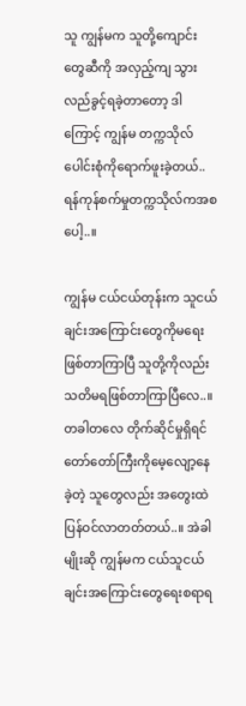သူ ကျွန်မက သူတို့ကျောင်းတွေဆီကို အလှည့်ကျ သွားလည်ခွင့်ရခဲ့တာတော့ ဒါကြောင့် ကျွန်မ တက္ကသိုလ်ပေါင်းစုံကိုရောက်ဖူးခဲ့တယ်.. ရန်ကုန်စက်မှုတက္ကသိုလ်ကအစပေါ့..။

ကျွန်မ ငယ်ငယ်တုန်းက သူငယ်ချင်းအကြောင်းတွေကိုမရေးဖြစ်တာကြာပြီ သူတို့ကိုလည်း သတိမရဖြစ်တာကြာပြီလေ..။ တခါတလေ တိုက်ဆိုင်မှုရှိရင် တော်တော်ကြီးကိုမေ့လျော့နေခဲ့တဲ့ သူတွေလည်း အတွေးထဲပြန်ဝင်လာတတ်တယ်..။ အဲခါမျိုးဆို ကျွန်မက ငယ်သူငယ်ချင်းအကြောင်းတွေရေးစရာရ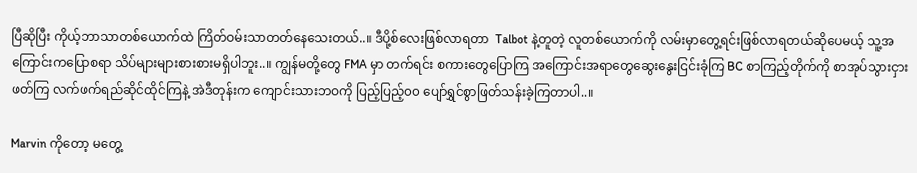ပြီဆိုပြီး ကိုယ့်ဘာသာတစ်ယောက်ထဲ ကြိတ်ဝမ်းသာတတ်နေသေးတယ်..။ ဒီပို့စ်လေးဖြစ်လာရတာ  Talbot နဲ့တူတဲ့ လူတစ်ယောက်ကို လမ်းမှာတွေ့ရင်းဖြစ်လာရတယ်ဆိုပေမယ့် သူ့အကြောင်းကပြောစရာ သိပ်များများစားစားမရှိပါဘူး..။ ကျွန်မတို့တွေ FMA မှာ တက်ရင်း စကားတွေပြောကြ အကြောင်းအရာတွေဆွေးနွေးငြင်းခုံကြ BC စာကြည့်တိုက်ကို စာအုပ်သွားငှားဖတ်ကြ လက်ဖက်ရည်ဆိုင်ထိုင်ကြနဲ့ အဲဒီတုန်းက ကျောင်းသားဘဝကို ပြည့်ပြည့်၀၀ ပျော်ရွှင်စွာဖြတ်သန်းခဲ့ကြတာပါ..။

Marvin ကိုတော့ မတွေ့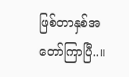ဖြစ်တာနှစ်အတော်ကြာပြီ..။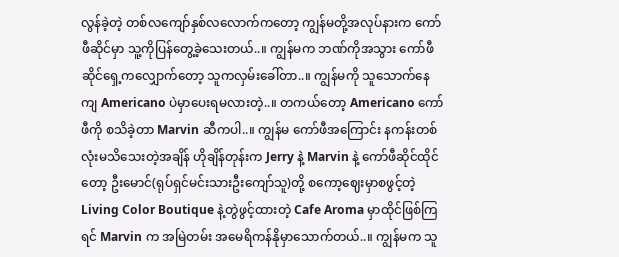လွန်ခဲ့တဲ့ တစ်လကျော်နှစ်လလောက်ကတော့ ကျွန်မတို့အလုပ်နားက ကော်ဖီဆိုင်မှာ သူ့ကိုပြန်တွေ့ခဲ့သေးတယ်..။ ကျွန်မက ဘဏ်ကိုအသွား ကော်ဖီဆိုင်ရှေ့ကလျှောက်တော့ သူကလှမ်းခေါ်တာ..။ ကျွန်မကို သူသောက်နေကျ Americano ပဲမှာပေးရမလားတဲ့..။ တကယ်တော့ Americano ကော်ဖီကို စသိခဲ့တာ Marvin ဆီကပါ..။ ကျွန်မ ကော်ဖီအကြောင်း နကန်းတစ်လုံးမသိသေးတဲ့အချိန် ဟိုချိန်တုန်းက Jerry နဲ့ Marvin နဲ့ ကော်ဖီဆိုင်ထိုင်တော့ ဦးမောင်(ရုပ်ရှင်မင်းသားဦးကျော်သူ)တို့ စကော့ဈေးမှာစဖွင့်တဲ့ Living Color Boutique နဲ့တွဲဖွင့်ထားတဲ့ Cafe Aroma မှာထိုင်ဖြစ်ကြရင် Marvin က အမြဲတမ်း အမေရိကန်နိုမှာသောက်တယ်..။ ကျွန်မက သူ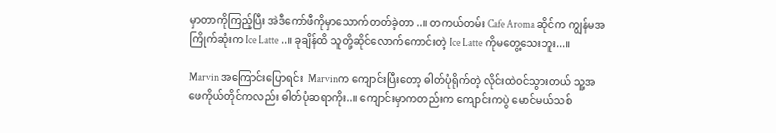မှာတာကိုကြည့်ပြီး အဲဒီကော်ဖီကိုမှာသောက်တတ်ခဲ့တာ ..။ တကယ်တမ်း Cafe Aroma ဆိုင်က ကျွန်မအကြိုက်ဆုံးက Ice Latte ..။ ခုချိန်ထိ သူတို့ဆိုင်လောက်ကောင်းတဲ့ Ice Latte ကိုမတွေ့သေးဘူး...။

Marvin အကြောင်းပြောရင်း  Marvinက ကျောင်းပြီးတော့ ဓါတ်ပုံရိုက်တဲ့ လိုင်းထဲဝင်သွားတယ် သူ့အဖေကိုယ်တိုင်ကလည်း ဓါတ်ပုံဆရာကိုး..။ ကျောင်းမှာကတည်းက ကျောင်းကပွဲ မောင်မယ်သစ်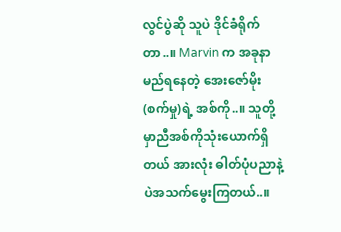လွင်ပွဲဆို သူပဲ ဒိုင်ခံရိုက်တာ..။ Marvin က အခုနာမည်ရနေတဲ့ အေးဇော်မိုး(စက်မှု)ရဲ့ အစ်ကို..။ သူတို့မှာညီအစ်ကိုသုံးယောက်ရှိတယ် အားလုံး ဓါတ်ပုံပညာနဲ့ပဲအသက်မွေးကြတယ်..။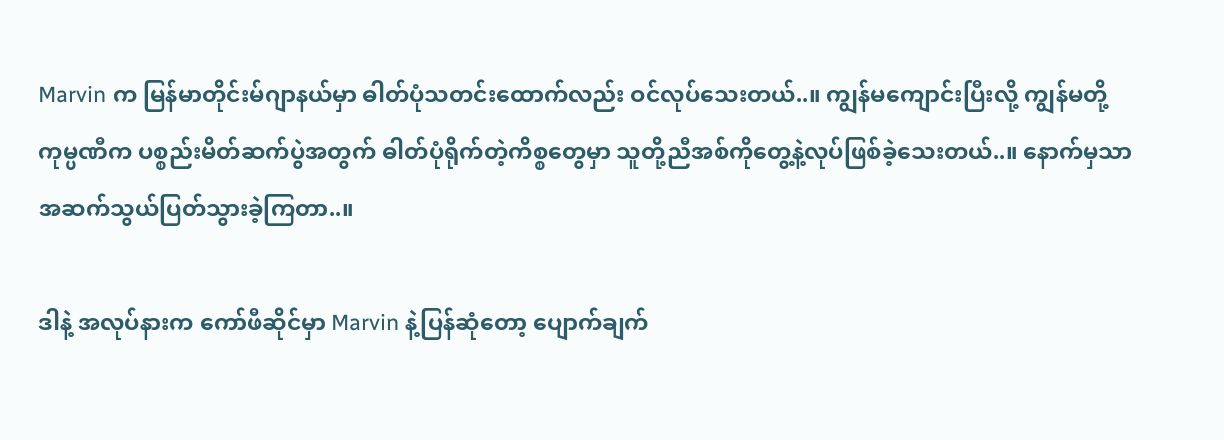Marvin က မြန်မာတိုင်းမ်ဂျာနယ်မှာ ဓါတ်ပုံသတင်းထောက်လည်း ဝင်လုပ်သေးတယ်..။ ကျွန်မကျောင်းပြီးလို့ ကျွန်မတို့ ကုမ္ပဏီက ပစ္စည်းမိတ်ဆက်ပွဲအတွက် ဓါတ်ပုံရိုက်တဲ့ကိစ္စတွေမှာ သူတို့ညီအစ်ကိုတွေ့နဲ့လုပ်ဖြစ်ခဲ့သေးတယ်..။ နောက်မှသာ အဆက်သွယ်ပြတ်သွားခဲ့ကြတာ..။

ဒါနဲ့ အလုပ်နားက ကော်ဖီဆိုင်မှာ Marvin နဲ့ပြန်ဆုံတော့ ပျောက်ချက်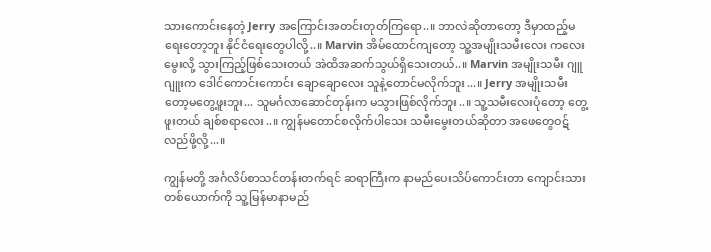သားကောင်းနေတဲ့ Jerry အကြောင်းအတင်းတုတ်ကြရော..။ ဘာလဲဆိုတာတော့ ဒီမှာထည့်မရေးတော့ဘူး နိုင်ငံရေးတွေပါလို့..။ Marvin အိမ်ထောင်ကျတော့ သူ့အမျိုးသမီးလေး ကလေးမွေးလို့ သွားကြည့်ဖြစ်သေးတယ် အဲထိအဆက်သွယ်ရှိသေးတယ်..။ Marvin အမျိုးသမီး ဂျူဂျူးက ဒေါင်ကောင်းကောင်း ချောချောလေး သူနဲ့တောင်မလိုက်ဘူး...။ Jerry အမျိုးသမီးတော့မတွေ့ဖူးဘူး... သူမင်္ဂလာဆောင်တုန်းက မသွားဖြစ်လိုက်ဘူး..။ သူ့သမီးလေးပုံတော့ တွေ့ဖူးတယ် ချစ်စရာလေး..။ ကျွန်မတောင်စလိုက်ပါသေး သမီးမွေးတယ်ဆိုတာ အဖေတွေဝဋ်လည်ဖို့လို့...။

ကျွန်မတို့ အင်္ဂလိပ်စာသင်တန်းတက်ရင် ဆရာကြီးက နာမည်ပေးသိပ်ကောင်းတာ ကျောင်းသားတစ်ယောက်ကို သူ့မြန်မာနာမည်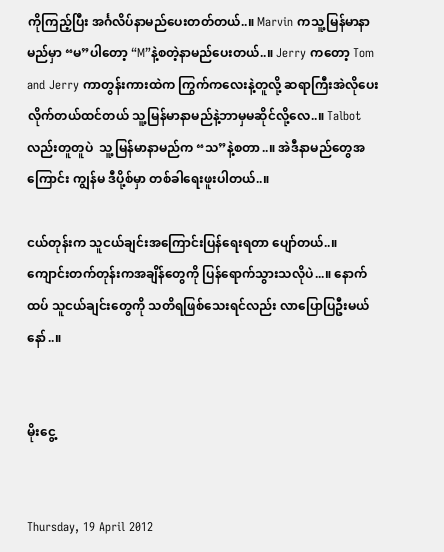ကိုကြည့်ပြီး အင်္ဂလိပ်နာမည်ပေးတတ်တယ်..။ Marvin ကသူ့မြန်မာနာမည်မှာ “မ”ပါတော့ “M”နဲ့စတဲ့နာမည်ပေးတယ်..။ Jerry ကတော့ Tom and Jerry ကာတွန်းကားထဲက ကြွက်ကလေးနဲ့တူလို့ ဆရာကြီးအဲလိုပေးလိုက်တယ်ထင်တယ် သူ့မြန်မာနာမည်နဲ့ဘာမှမဆိုင်လို့လေ..။ Talbot လည်းတူတူပဲ  သူ့မြန်မာနာမည်က “သ”နဲ့စတာ..။ အဲဒီနာမည်တွေအကြောင်း ကျွန်မ ဒီပို့စ်မှာ တစ်ခါရေးဖူးပါတယ်..။

ငယ်တုန်းက သူငယ်ချင်းအကြောင်းပြန်ရေးရတာ ပျော်တယ်..။ ကျောင်းတက်တုန်းကအချိန်တွေကို ပြန်ရောက်သွားသလိုပဲ...။ နောက်ထပ် သူငယ်ချင်းတွေကို သတိရဖြစ်သေးရင်လည်း လာပြောပြဦးမယ်နော်..။


မိုးငွေ့


Thursday, 19 April 2012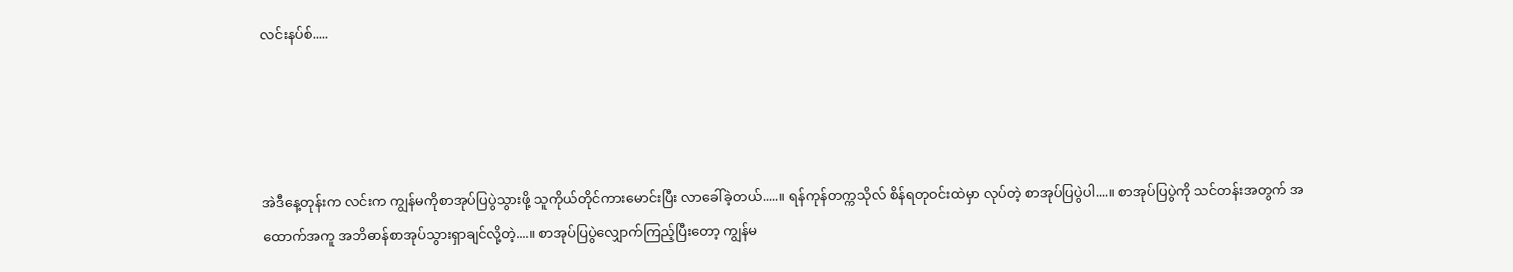လင်းနပ်စ်.....




အဲဒီနေ့တုန်းက လင်းက ကျွန်မကိုစာအုပ်ပြပွဲသွားဖို့ သူကိုယ်တိုင်ကားမောင်းပြီး လာခေါ်ခဲ့တယ်.....။ ရန်ကုန်တက္ကသိုလ် စိန်ရတုဝင်းထဲမှာ လုပ်တဲ့ စာအုပ်ပြပွဲပါ....။ စာအုပ်ပြပွဲကို သင်တန်းအတွက် အထောက်အကူ အဘိဓာန်စာအုပ်သွားရှာချင်လို့တဲ့....။ စာအုပ်ပြပွဲလျှောက်ကြည့်ပြီးတော့ ကျွန်မ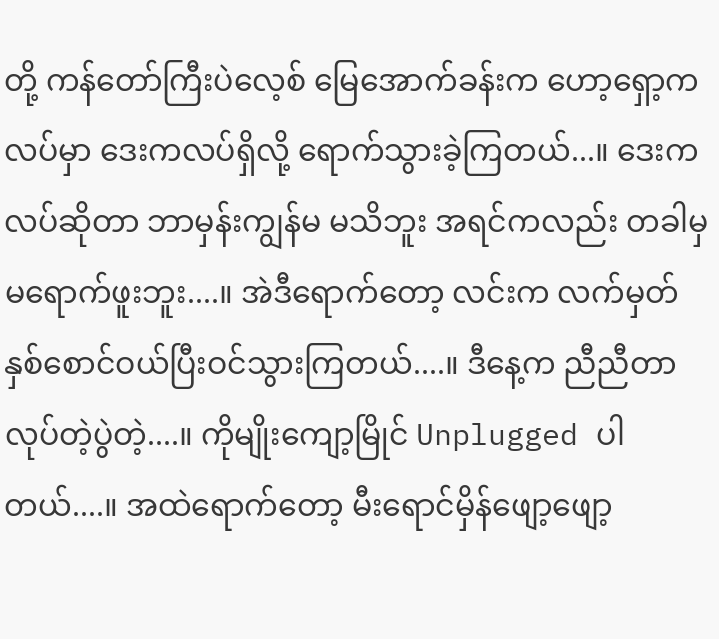တို့ ကန်တော်ကြီးပဲလေ့စ် မြေအောက်ခန်းက ဟော့ရှော့ကလပ်မှာ ဒေးကလပ်ရှိလို့ ရောက်သွားခဲ့ကြတယ်...။ ဒေးကလပ်ဆိုတာ ဘာမှန်းကျွန်မ မသိဘူး အရင်ကလည်း တခါမှမရောက်ဖူးဘူး....။ အဲဒီရောက်တော့ လင်းက လက်မှတ်နှစ်စောင်ဝယ်ပြီးဝင်သွားကြတယ်....။ ဒီနေ့က ညီညီတာလုပ်တဲ့ပွဲတဲ့....။ ကိုမျိုးကျော့မြိုင် Unplugged ပါတယ်....။ အထဲရောက်တော့ မီးရောင်မှိန်ဖျော့ဖျော့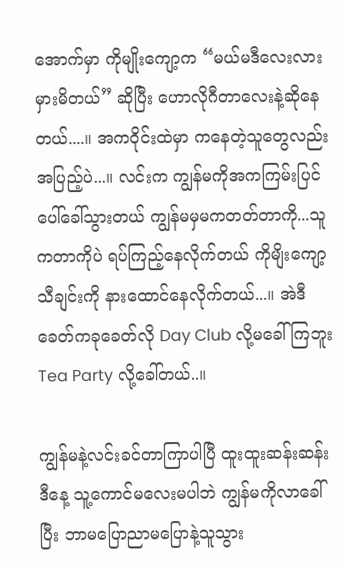အောက်မှာ ကိုမျိုးကျော့က “မယ်မဒီလေးလားမှားမိတယ်” ဆိုပြီး ဟောလိုဂီတာလေးနဲ့ဆိုနေတယ်....။ အကဝိုင်းထဲမှာ ကနေတဲ့သူတွေလည်းအပြည့်ပဲ...။ လင်းက ကျွန်မကိုအကကြမ်းပြင်ပေါ်ခေါ်သွားတယ် ကျွန်မမှမကတတ်တာကို...သူကတာကိုပဲ ရပ်ကြည့်နေလိုက်တယ် ကိုမျိးကျော့သီချင်းကို နားထောင်နေလိုက်တယ်...။ အဲဒီခေတ်ကခုခေတ်လို Day Club လို့မခေါ်ကြဘူး Tea Party လို့ခေါ်တယ်..။

ကျွန်မနဲ့လင်းခင်တာကြာပါပြီ ထူးထူးဆန်းဆန်းဒီနေ့ သူ့ကောင်မလေးမပါဘဲ ကျွန်မကိုလာခေါ်ပြီး ဘာမပြောညာမပြောနဲ့သူသွား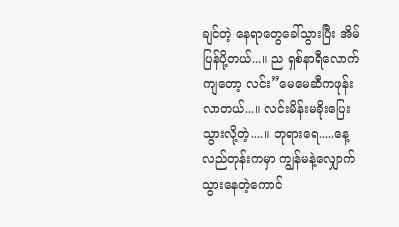ချင်တဲ့ နေရာတွေခေါ်သွားပြီး အိမ်ပြန်ပို့တယ်...။ ည ရှစ်နာရီလောက်ကျတော့ လင်း”မေမေဆီကဖုန်းလာတယ်...။ လင်းမိန်းမခိုးပြေးသွားလို့တဲ့....။ ဘုရားရေ.....နေ့လည်တုန်းကမှာ ကျွန်မနဲ့လျှောက်သွားနေတဲ့ကောင်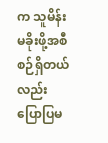က သူမိန်းမခိုးဖို့အစီစဉ်ရှိတယ်လည်းပြောပြမ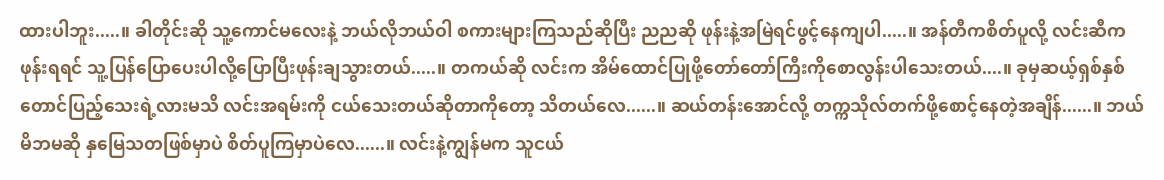ထားပါဘူး.....။ ခါတိုင်းဆို သူ့ကောင်မလေးနဲ့ ဘယ်လိုဘယ်ဝါ စကားများကြသည်ဆိုပြီး ညညဆို ဖုန်းနဲ့အမြဲရင်ဖွင့်နေကျပါ.....။ အန်တီကစိတ်ပူလို့ လင်းဆီကဖုန်းရရင် သူ့ပြန်ပြောပေးပါလို့ပြောပြီးဖုန်းချသွားတယ်.....။ တကယ်ဆို လင်းက အိမ်ထောင်ပြုဖို့တော်တော်ကြီးကိုစောလွန်းပါသေးတယ်....။ ခုမှဆယ့်ရှစ်နှစ်တောင်ပြည့်သေးရဲ့လားမသိ လင်းအရမ်းကို ငယ်သေးတယ်ဆိုတာကိုတော့ သိတယ်လေ......။ ဆယ်တန်းအောင်လို့ တက္ကသိုလ်တက်ဖို့စောင့်နေတဲ့အချိန်......။ ဘယ်မိဘမဆို နှမြေသတဖြစ်မှာပဲ စိတ်ပူကြမှာပဲလေ......။ လင်းနဲ့ကျွန်မက သူငယ်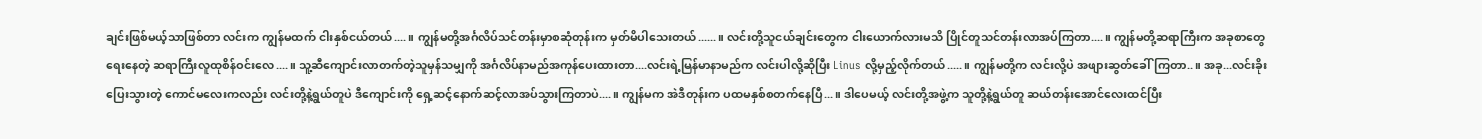ချင်းဖြစ်မယ့်သာဖြစ်တာ လင်းက ကျွန်မထက် ငါးနှစ်ငယ်တယ်....။ ကျွန်မတို့အင်္ဂလိပ်သင်တန်းမှာစဆုံတုန်းက မှတ်မိပါသေးတယ်......။ လင်းတို့သူငယ်ချင်းတွေက ငါးယောက်လားမသိ ပြိုင်တူသင်တန်းလာအပ်ကြတာ....။ ကျွန်မတို့ဆရာကြီးက အခုစာတွေရေးနေတဲ့ ဆရာကြီးလူထုစိန်ဝင်းလေ....။ သူ့ဆီကျောင်းလာတက်တဲ့သူမှန်သမျှကို အင်္ဂလိပ်နာမည်အကုန်ပေးထားတာ....လင်းရဲ့မြန်မာနာမည်က လင်းပါလို့ဆိုပြီး Linus လို့မှည့်လိုက်တယ်.....။ ကျွန်မတို့က လင်းလို့ပဲ အဖျားဆွတ်ခေါ်ကြတာ..။ အခု...လင်းခိုးပြေးသွားတဲ့ ကောင်မလေးကလည်း လင်းတို့နဲ့ရွယ်တူပဲ ဒီကျောင်းကို ရှေ့ဆင့်နောက်ဆင့်လာအပ်သွားကြတာပဲ....။ ကျွန်မက အဲဒီတုန်းက ပထမနှစ်စတက်နေပြီ...။ ဒါပေမယ့် လင်းတို့အဖွဲ့က သူတို့နဲ့ရွယ်တူ ဆယ်တန်းအောင်လေးထင်ပြီး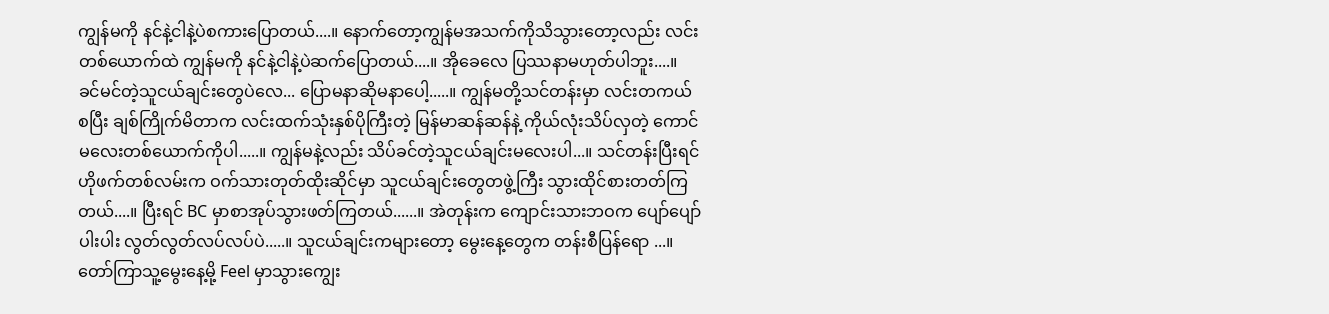ကျွန်မကို နင်နဲ့ငါနဲ့ပဲစကားပြောတယ်....။ နောက်တော့ကျွန်မအသက်ကိုသိသွားတော့လည်း လင်းတစ်ယောက်ထဲ ကျွန်မကို နင်နဲ့ငါနဲ့ပဲဆက်ပြောတယ်....။ အိုခေလေ ပြဿနာမဟုတ်ပါဘူး....။ ခင်မင်တဲ့သူငယ်ချင်းတွေပဲလေ... ပြောမနာဆိုမနာပေါ့.....။ ကျွန်မတို့သင်တန်းမှာ လင်းတကယ်စပြီး ချစ်ကြိုက်မိတာက လင်းထက်သုံးနှစ်ပိုကြီးတဲ့ မြန်မာဆန်ဆန်နဲ့ ကိုယ်လုံးသိပ်လှတဲ့ ကောင်မလေးတစ်ယောက်ကိုပါ.....။ ကျွန်မနဲ့လည်း သိပ်ခင်တဲ့သူငယ်ချင်းမလေးပါ...။ သင်တန်းပြီးရင် ဟိုဖက်တစ်လမ်းက ဝက်သားတုတ်ထိုးဆိုင်မှာ သူငယ်ချင်းတွေတဖွဲ့ကြီး သွားထိုင်စားတတ်ကြတယ်....။ ပြီးရင် BC မှာစာအုပ်သွားဖတ်ကြတယ်......။ အဲတုန်းက ကျောင်းသားဘဝက ပျော်ပျော်ပါးပါး လွတ်လွတ်လပ်လပ်ပဲ.....။ သူငယ်ချင်းကများတော့ မွေးနေ့တွေက တန်းစီပြန်ရော ...။ တော်ကြာသူ့မွေးနေ့မို့ Feel မှာသွားကျွေး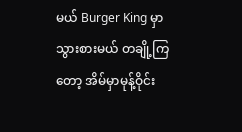မယ် Burger King မှာသွားစားမယ် တချို့ကြတော့ အိမ်မှာမုန့်ဝိုင်း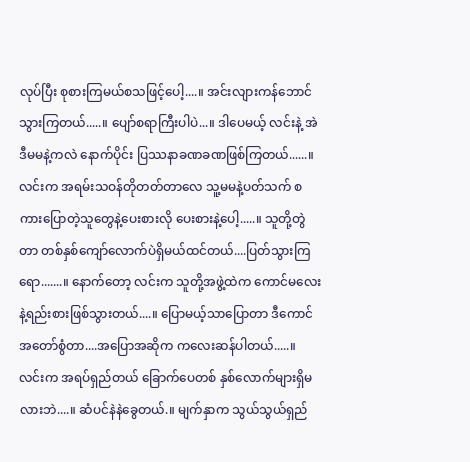လုပ်ပြီး စုစားကြမယ်စသဖြင့်ပေါ့....။ အင်းလျားကန်ဘောင်သွားကြတယ်.....။ ပျော်စရာကြီးပါပဲ...။ ဒါပေမယ့် လင်းနဲ့ အဲဒီမမနဲ့ကလဲ နောက်ပိုင်း ပြဿနာခဏခဏဖြစ်ကြတယ်......။ လင်းက အရမ်းသဝန်တိုတတ်တာလေ သူ့မမနဲ့ပတ်သက် စကားပြောတဲ့သူတွေနဲ့ပေးစားလို ပေးစားနဲ့ပေါ့.....။ သူတို့တွဲတာ တစ်နှစ်ကျော်လောက်ပဲရှိမယ်ထင်တယ်....ပြတ်သွားကြရော.......။ နောက်တော့ လင်းက သူတို့အဖွဲ့ထဲက ကောင်မလေးနဲ့ရည်းစားဖြစ်သွားတယ်....။ ပြောမယ့်သာပြောတာ ဒီကောင်အတော်စွံတာ....အပြောအဆိုက ကလေးဆန်ပါတယ်.....။ လင်းက အရပ်ရှည်တယ် ခြောက်ပေတစ် နှစ်လောက်များရှိမလားဘဲ....။ ဆံပင်နဲနဲခွေတယ်.။ မျက်နှာက သွယ်သွယ်ရှည်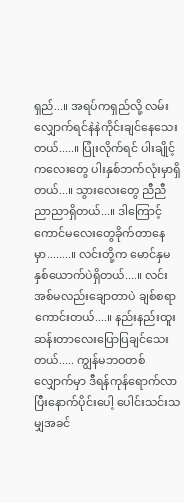ရှည်...။ အရပ်ကရှည်လို့ လမ်းလျှောက်ရင်နဲနဲကိုင်းချင်နေသေးတယ်.....။ ပြုံးလိုက်ရင် ပါးချိုင့်ကလေးတွေ ပါးနှစ်ဘက်လုံးမှာရှိတယ်...။ သွားလေးတွေ ညီညီညာညာရှိတယ်...။ ဒါကြောင့် ကောင်မလေးတွေခိုက်တာနေမှာ........။ လင်းတို့က မောင်နှမနှစ်ယောက်ပဲရှိတယ်....။ လင်းအစ်မလည်းချောတာပဲ ချစ်စရာကောင်းတယ်....။ နည်းနည်းထူးဆန်းတာလေးပြောပြချင်သေးတယ်..... ကျွန်မဘဝတစ်လျှောက်မှာ ဒီရန်ကုန်ရောက်လာပြီးနောက်ပိုင်းပေါ့ ပေါင်းသင်းသမျှအခင်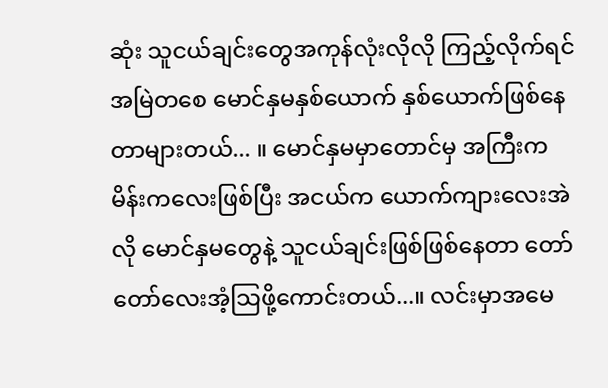ဆုံး သူငယ်ချင်းတွေအကုန်လုံးလိုလို ကြည့်လိုက်ရင် အမြဲတစေ မောင်နှမနှစ်ယောက် နှစ်ယောက်ဖြစ်နေတာများတယ်... ။ မောင်နှမမှာတောင်မှ အကြီးက မိန်းကလေးဖြစ်ပြီး အငယ်က ယောက်ကျားလေးအဲလို မောင်နှမတွေနဲ့ သူငယ်ချင်းဖြစ်ဖြစ်နေတာ တော်တော်လေးအံ့သြဖို့ကောင်းတယ်...။ လင်းမှာအမေ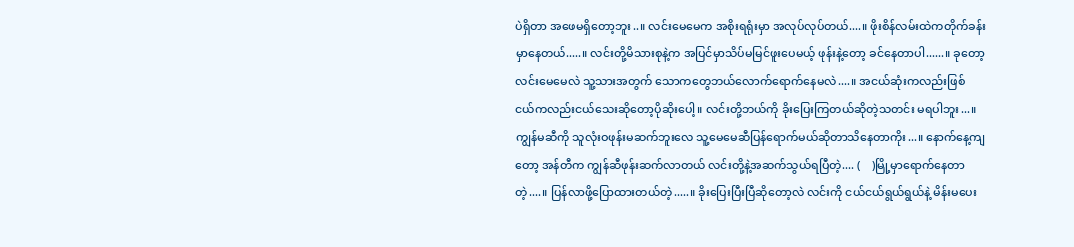ပဲရှိတာ အဖေမရှိတော့ဘူး..။ လင်းမေမေက အစိုးရရုံးမှာ အလုပ်လုပ်တယ်....။ ဖိုးစိန်လမ်းထဲကတိုက်ခန်းမှာနေတယ်.....။ လင်းတို့မိသားစုနဲ့က အပြင်မှာသိပ်မမြင်ဖူးပေမယ့် ဖုန်းနဲ့တော့ ခင်နေတာပါ......။ ခုတော့ လင်းမေမေလဲ သူ့သားအတွက် သောကတွေဘယ်လောက်ရောက်နေမလဲ....။ အငယ်ဆုံးကလည်းဖြစ် ငယ်ကလည်းငယ်သေးဆိုတော့ပိုဆိုးပေါ့။ လင်းတို့ဘယ်ကို ခိုးပြေးကြတယ်ဆိုတဲ့သတင်း မရပါဘူး...။ ကျွန်မဆီကို သူလုံးဝဖုန်းမဆက်ဘူးလေ သူ့မေမေဆီပြန်ရောက်မယ်ဆိုတာသိနေတာကိုး...။ နောက်နေ့ကျတော့ အန်တီက ကျွန်ဆီဖုန်းဆက်လာတယ် လင်းတို့နဲ့အဆက်သွယ်ရပြီတဲ့.... (    )မြို့မှာရောက်နေတာတဲ့....။ ပြန်လာဖို့ပြောထားတယ်တဲ့.....။ ခိုးပြေးပြီးပြီဆိုတော့လဲ လင်းကို ငယ်ငယ်ရွယ်ရွယ်နဲ့ မိန်းမပေး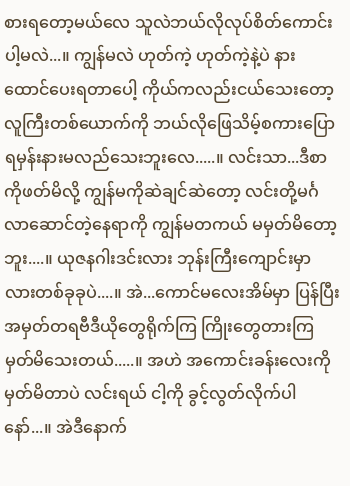စားရတော့မယ်လေ သူလဲဘယ်လိုလုပ်စိတ်ကောင်းပါ့မလဲ...။ ကျွန်မလဲ ဟုတ်ကဲ့ ဟုတ်ကဲ့နဲ့ပဲ နားထောင်ပေးရတာပေါ့ ကိုယ်ကလည်းငယ်သေးတော့ လူကြီးတစ်ယောက်ကို ဘယ်လိုဖြေသိမ့်စကားပြောရမှန်းနားမလည်သေးဘူးလေ.....။ လင်းသာ...ဒီစာကိုဖတ်မိလို့ ကျွန်မကိုဆဲချင်ဆဲတော့ လင်းတို့မင်္ဂလာဆောင်တဲ့နေရာကို ကျွန်မတကယ် မမှတ်မိတော့ဘူး....။ ယုဇနဂါးဒင်းလား ဘုန်းကြီးကျောင်းမှာလားတစ်ခုခုပဲ....။ အဲ...ကောင်မလေးအိမ်မှာ ပြန်ပြီး အမှတ်တရဗီဒီယိုတွေရိုက်ကြ ကြိုးတွေတားကြ မှတ်မိသေးတယ်.....။ အဟဲ အကောင်းခန်းလေးကို မှတ်မိတာပဲ လင်းရယ် ငါ့ကို ခွင့်လွတ်လိုက်ပါနော်...။ အဲဒီနောက်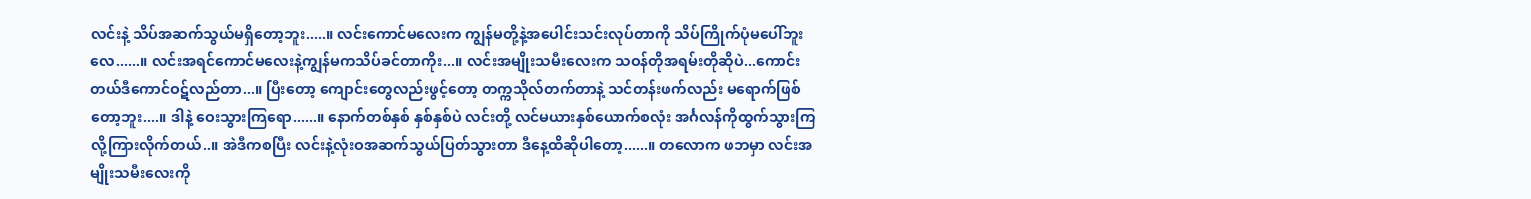လင်းနဲ့ သိပ်အဆက်သွယ်မရှိတော့ဘူး.....။ လင်းကောင်မလေးက ကျွန်မတို့နဲ့အပေါင်းသင်းလုပ်တာကို သိပ်ကြိုက်ပုံမပေါ်ဘူးလေ......။ လင်းအရင်ကောင်မလေးနဲ့ကျွန်မကသိပ်ခင်တာကိုး...။ လင်းအမျိုးသမီးလေးက သဝန်တိုအရမ်းတိုဆိုပဲ...ကောင်းတယ်ဒီကောင်ဝဋ်လည်တာ...။ ပြီးတော့ ကျောင်းတွေလည်းဖွင့်တော့ တက္ကသိုလ်တက်တာနဲ့ သင်တန်းဖက်လည်း မရောက်ဖြစ်တော့ဘူး....။ ဒါနဲ့ ဝေးသွားကြရော......။ နောက်တစ်နှစ် နှစ်နှစ်ပဲ လင်းတို့ လင်မယားနှစ်ယောက်စလုံး အင်္ဂလန်ကိုထွက်သွားကြလို့ကြားလိုက်တယ်..။ အဲဒီကစပြီး လင်းနဲ့လုံးဝအဆက်သွယ်ပြတ်သွားတာ ဒီနေ့ထိဆိုပါတော့......။ တလောက ဖဘမှာ လင်းအမျိုးသမီးလေးကို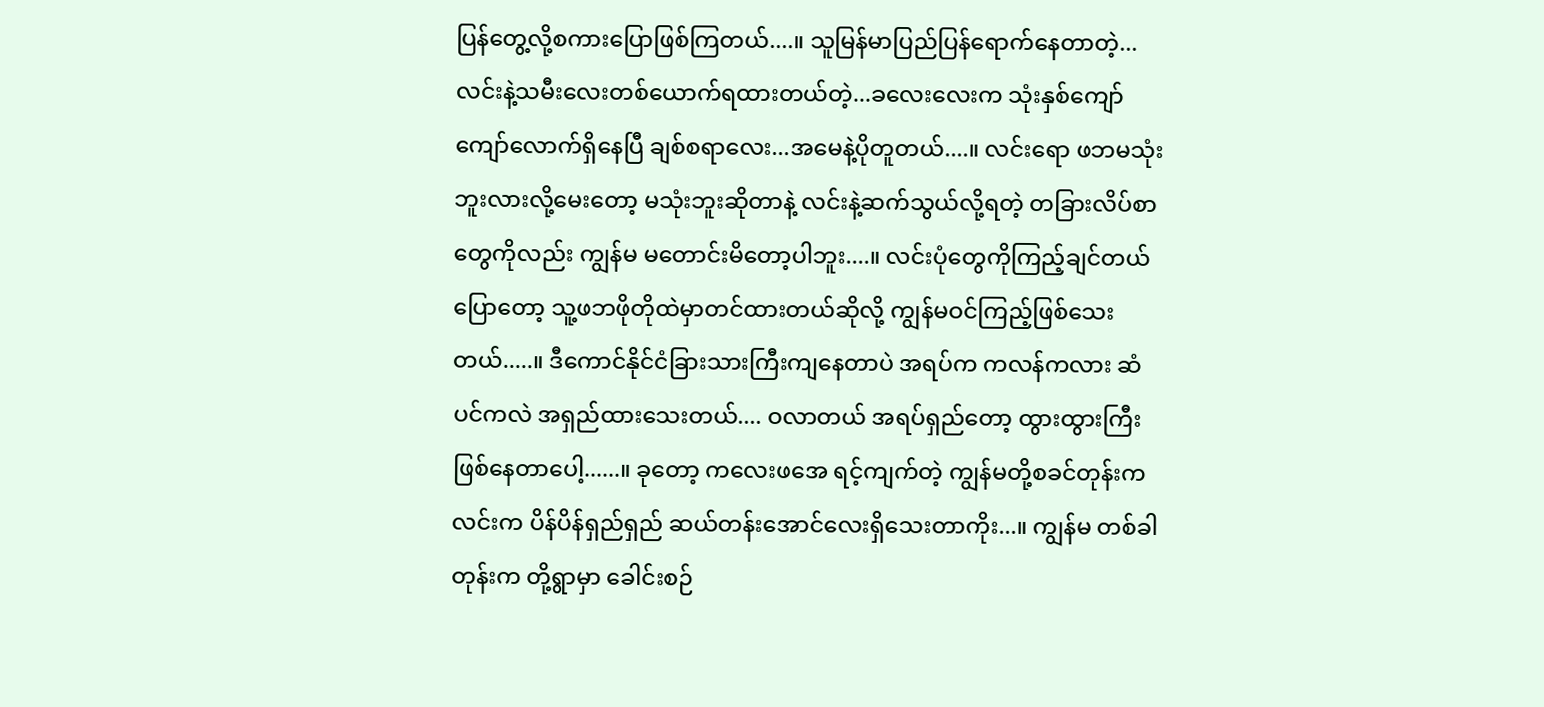ပြန်တွေ့လို့စကားပြောဖြစ်ကြတယ်....။ သူမြန်မာပြည်ပြန်ရောက်နေတာတဲ့... လင်းနဲ့သမီးလေးတစ်ယောက်ရထားတယ်တဲ့...ခလေးလေးက သုံးနှစ်ကျော်ကျော်လောက်ရှိနေပြီ ချစ်စရာလေး...အမေနဲ့ပိုတူတယ်....။ လင်းရော ဖဘမသုံးဘူးလားလို့မေးတော့ မသုံးဘူးဆိုတာနဲ့ လင်းနဲ့ဆက်သွယ်လို့ရတဲ့ တခြားလိပ်စာတွေကိုလည်း ကျွန်မ မတောင်းမိတော့ပါဘူး....။ လင်းပုံတွေကိုကြည့်ချင်တယ်ပြောတော့ သူ့ဖဘဖိုတိုထဲမှာတင်ထားတယ်ဆိုလို့ ကျွန်မဝင်ကြည့်ဖြစ်သေးတယ်.....။ ဒီကောင်နိုင်ငံခြားသားကြီးကျနေတာပဲ အရပ်က ကလန်ကလား ဆံပင်ကလဲ အရှည်ထားသေးတယ်.... ဝလာတယ် အရပ်ရှည်တော့ ထွားထွားကြီးဖြစ်နေတာပေါ့......။ ခုတော့ ကလေးဖအေ ရင့်ကျက်တဲ့ ကျွန်မတို့စခင်တုန်းက လင်းက ပိန်ပိန်ရှည်ရှည် ဆယ်တန်းအောင်လေးရှိသေးတာကိုး...။ ကျွန်မ တစ်ခါတုန်းက တို့ရွာမှာ ခေါင်းစဉ်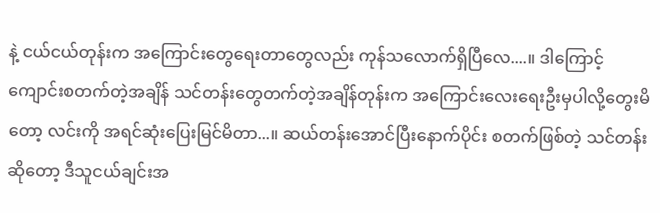နဲ့ ငယ်ငယ်တုန်းက အကြောင်းတွေရေးတာတွေလည်း ကုန်သလောက်ရှိပြီလေ....။ ဒါကြောင့် ကျောင်းစတက်တဲ့အချိန် သင်တန်းတွေတက်တဲ့အချိန်တုန်းက အကြောင်းလေးရေးဦးမှပါလို့တွေးမိတော့ လင်းကို အရင်ဆုံးပြေးမြင်မိတာ...။ ဆယ်တန်းအောင်ပြီးနောက်ပိုင်း စတက်ဖြစ်တဲ့ သင်တန်းဆိုတော့ ဒီသူငယ်ချင်းအ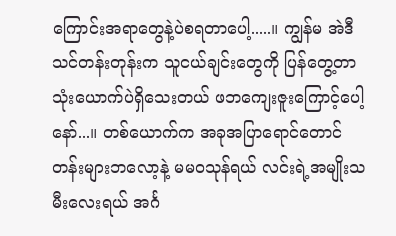ကြောင်းအရာတွေနဲ့ပဲစရတာပေါ့.....။ ကျွန်မ အဲဒီသင်တန်းတုန်းက သူငယ်ချင်းတွေကို ပြန်တွေ့တာ သုံးယောက်ပဲရှိသေးတယ် ဖဘကျေးဇူးကြောင့်ပေါ့နော်...။ တစ်ယောက်က အခုအပြာရောင်တောင်တန်းများဘလော့နဲ့ မမဝသုန်ရယ် လင်းရဲ့အမျိုးသမီးလေးရယ် အင်္ဂ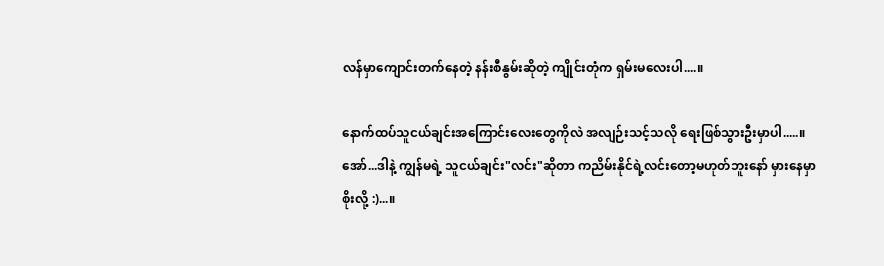လန်မှာကျောင်းတက်နေတဲ့ နန်းစီနွမ်းဆိုတဲ့ ကျိုင်းတုံက ရှမ်းမလေးပါ....။

နောက်ထပ်သူငယ်ချင်းအကြောင်းလေးတွေကိုလဲ အလျဉ်းသင့်သလို ရေးဖြစ်သွားဦးမှာပါ.....။ အော်...ဒါနဲ့ ကျွန်မရဲ့ သူငယ်ချင်း"လင်း"ဆိုတာ ကညိမ်းနိုင်ရဲ့လင်းတော့မဟုတ်ဘူးနော် မှားနေမှာစိုးလို့ :)...။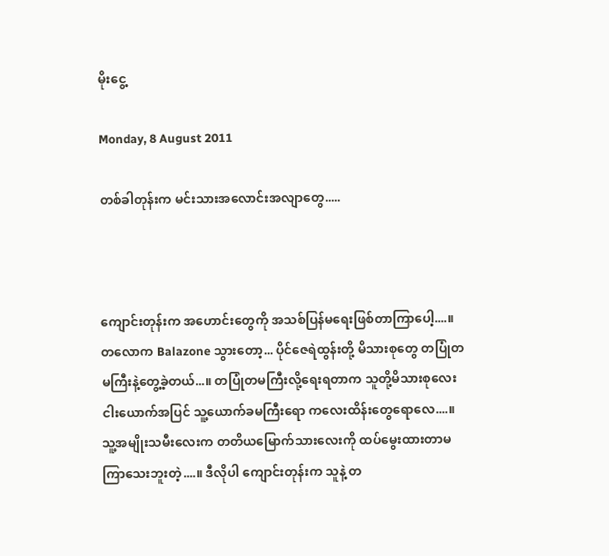မိုးငွေ့

Monday, 8 August 2011

တစ်ခါတုန်းက မင်းသားအလောင်းအလျာတွေ.....



ကျောင်းတုန်းက အဟောင်းတွေကို အသစ်ပြန်မရေးဖြစ်တာကြာပေါ့....။ တလောက Balazone သွားတော့... ပိုင်ဇေရဲထွန်းတို့ မိသားစုတွေ တပြုံတမကြီးနဲ့တွေ့ခဲ့တယ်...။ တပြုံတမကြီးလို့ရေးရတာက သူတို့မိသားစုလေးငါးယောက်အပြင် သူ့ယောက်ခမကြီးရော ကလေးထိန်းတွေရောလေ....။ သူ့အမျိုးသမီးလေးက တတိယမြောက်သားလေးကို ထပ်မွေးထားတာမကြာသေးဘူးတဲ့....။ ဒီလိုပါ ကျောင်းတုန်းက သူနဲ့ တ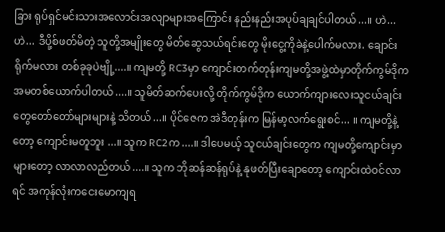ခြား ရုပ်ရှင်မင်းသားအလောင်းအလျာများအကြောင်း နည်းနည်းအပုပ်ချချင်ပါတယ်...။ ဟဲ...ဟဲ... ဒီပို့စ်ဖတ်မိတဲ့ သူတို့အမျိုးတွေ မိတ်ဆွေသယ်ရင်းတွေ မိုးငွေ့ကိုခဲနဲ့ပေါက်မလား. ချောင်းရိုက်မလား တစ်ခုခုပဲဗျို့....။ ကျမတို့ RC3မှာ ကျောင်းတက်တုန်းကျမတို့အဖွဲ့ထဲမှာတိုက်ကွမ်ဒိုက အမတစ်ယောက်ပါတယ်....။ သူမိတ်ဆက်ပေးလို့ တိုက်ကွမ်ဒိုက ယောက်ကျားလေးသူငယ်ချင်းတွေတော်တော်များများနဲ့ သိတယ်...။ ပိုင်ဇေက အဲဒီတုန်းက မြန်မာ့လက်ရွေးစင်... ။ ကျမတို့နဲ့တော့ ကျောင်းမတူဘူး ...။ သူက RC2က....။ ဒါပေမယ့် သူငယ်ချင်းတွေက ကျမတို့ကျောင်းမှာများတော့ လာလာလည်တယ်....။ သူက ဘိုဆန်ဆန်ရုပ်နဲ့ နုဖတ်ပြီးချောတော့ ကျောင်းထဲဝင်လာရင် အကုန်လုံးကငေးမောကျရ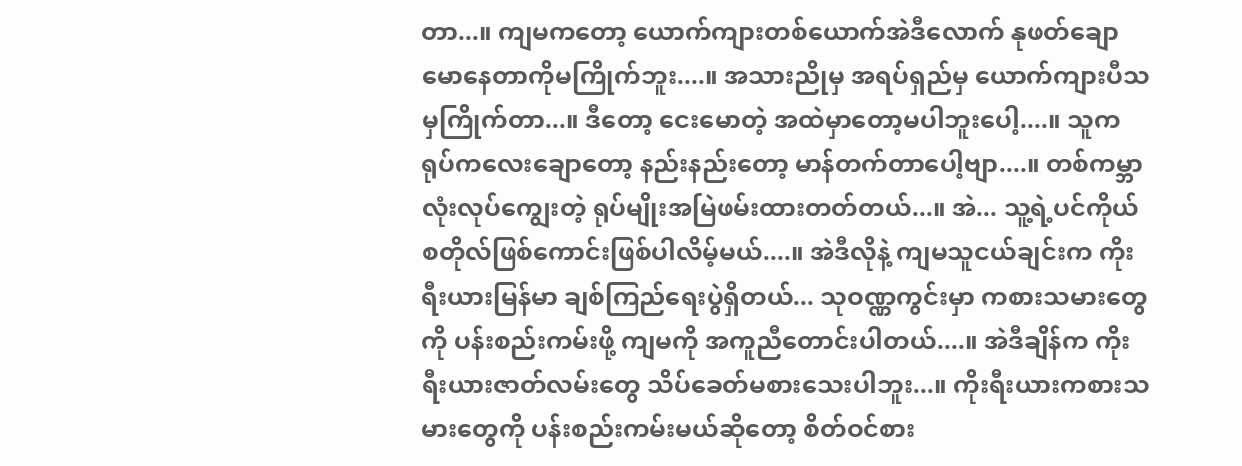တာ...။ ကျမကတော့ ယောက်ကျားတစ်ယောက်အဲဒီလောက် နုဖတ်ချောမောနေတာကိုမကြိုက်ဘူး....။ အသားညိုမှ အရပ်ရှည်မှ ယောက်ကျားပီသမှကြိုက်တာ...။ ဒီတော့ ငေးမောတဲ့ အထဲမှာတော့မပါဘူးပေါ့....။ သူက ရုပ်ကလေးချောတော့ နည်းနည်းတော့ မာန်တက်တာပေါ့ဗျာ....။ တစ်ကမ္ဘာလုံးလုပ်ကျွေးတဲ့ ရုပ်မျိုးအမြဲဖမ်းထားတတ်တယ်...။ အဲ... သူ့ရဲ့ပင်ကိုယ်စတိုလ်ဖြစ်ကောင်းဖြစ်ပါလိမ့်မယ်....။ အဲဒီလိုနဲ့ ကျမသူငယ်ချင်းက ကိုးရီးယားမြန်မာ ချစ်ကြည်ရေးပွဲရှိတယ်... သုဝဏ္ဏကွင်းမှာ ကစားသမားတွေကို ပန်းစည်းကမ်းဖို့ ကျမကို အကူညီတောင်းပါတယ်....။ အဲဒီချိန်က ကိုးရီးယားဇာတ်လမ်းတွေ သိပ်ခေတ်မစားသေးပါဘူး...။ ကိုးရီးယားကစားသမားတွေကို ပန်းစည်းကမ်းမယ်ဆိုတော့ စိတ်ဝင်စား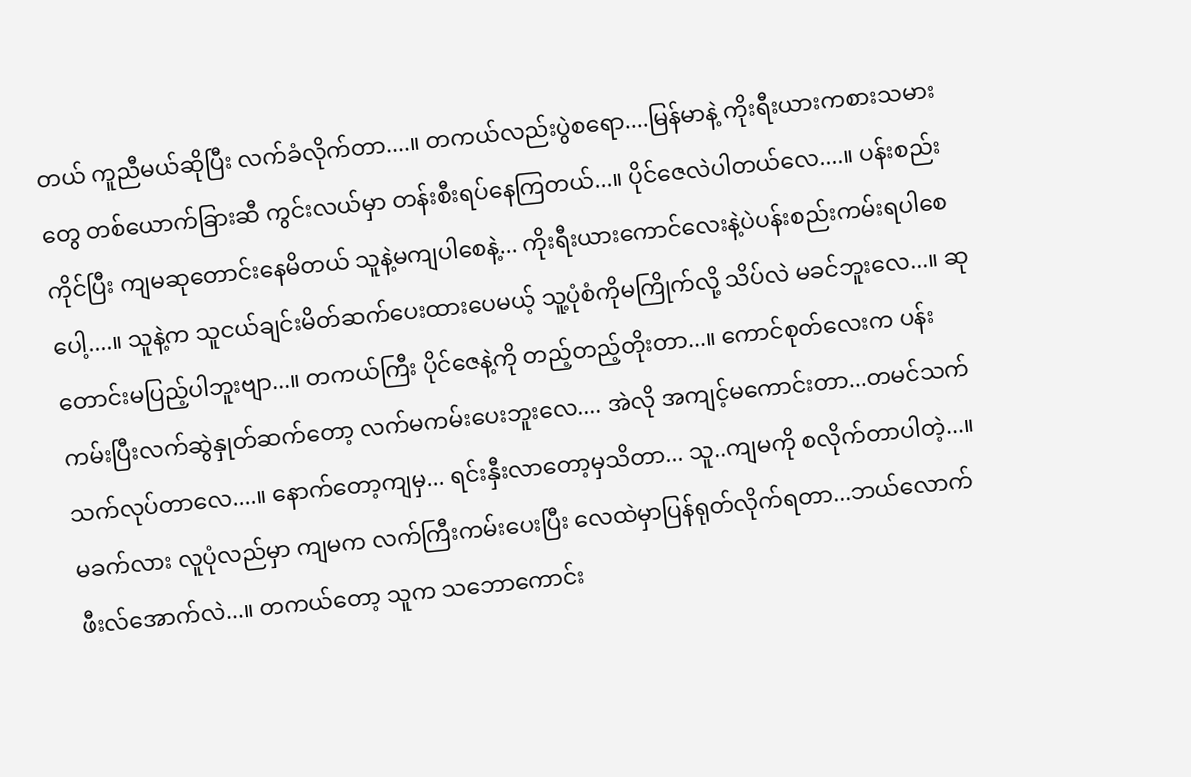တယ် ကူညီမယ်ဆိုပြီး လက်ခံလိုက်တာ....။ တကယ်လည်းပွဲစရော....မြန်မာနဲ့ ကိုးရီးယားကစားသမားတွေ တစ်ယောက်ခြားဆီ ကွင်းလယ်မှာ တန်းစီးရပ်နေကြတယ်...။ ပိုင်ဇေလဲပါတယ်လေ....။ ပန်းစည်းကိုင်ပြီး ကျမဆုတောင်းနေမိတယ် သူနဲ့မကျပါစေနဲ့... ကိုးရီးယားကောင်လေးနဲ့ပဲပန်းစည်းကမ်းရပါစေပေါ့....။ သူနဲ့က သူငယ်ချင်းမိတ်ဆက်ပေးထားပေမယ့် သူ့ပုံစံကိုမကြိုက်လို့ သိပ်လဲ မခင်ဘူးလေ...။ ဆုတောင်းမပြည့်ပါဘူးဗျာ...။ တကယ်ကြီး ပိုင်ဇေနဲ့ကို တည့်တည့်တိုးတာ...။ ကောင်စုတ်လေးက ပန်းကမ်းပြီးလက်ဆွဲနှုတ်ဆက်တော့ လက်မကမ်းပေးဘူးလေ.... အဲလို အကျင့်မကောင်းတာ...တမင်သက်သက်လုပ်တာလေ....။ နောက်တော့ကျမှ... ရင်းနှီးလာတော့မှသိတာ... သူ..ကျမကို စလိုက်တာပါတဲ့...။ မခက်လား လူပုံလည်မှာ ကျမက လက်ကြီးကမ်းပေးပြီး လေထဲမှာပြန်ရုတ်လိုက်ရတာ...ဘယ်လောက် ဖီးလ်အောက်လဲ...။ တကယ်တော့ သူက သဘောကောင်း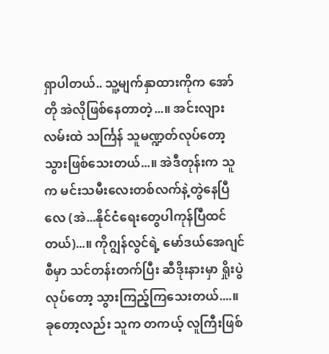ရှာပါတယ်.. သူ့မျက်နှာထားကိုက အော်တို အဲလိုဖြစ်နေတာတဲ့...။ အင်းလျားလမ်းထဲ သင်္ကြန် သူမဏ္ဍတ်လုပ်တော့သွားဖြစ်သေးတယ်...။ အဲဒီတုန်းက သူက မင်းသမီးလေးတစ်လက်နဲ့တွဲနေပြီလေ (အဲ...နိုင်ငံရေးတွေပါကုန်ပြီထင်တယ်)...။ ကိုဂျွန်လွင်ရဲ့ မော်ဒယ်အေဂျင်စီမှာ သင်တန်းတက်ပြီး ဆီဒိုးနားမှာ ရှိုးပွဲလုပ်တော့ သွားကြည့်ကြသေးတယ်....။ ခုတော့လည်း သူက တကယ့် လူကြီးဖြစ်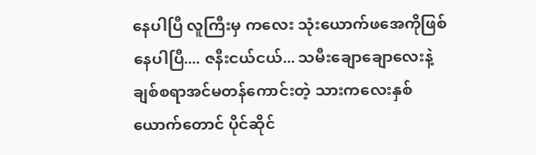နေပါပြီ လူကြီးမှ ကလေး သုံးယောက်ဖအေကိုဖြစ်နေပါပြီ.... ဇနီးငယ်ငယ်... သမီးချောချောလေးနဲ့ ချစ်စရာအင်မတန်ကောင်းတဲ့ သားကလေးနှစ်ယောက်တောင် ပိုင်ဆိုင်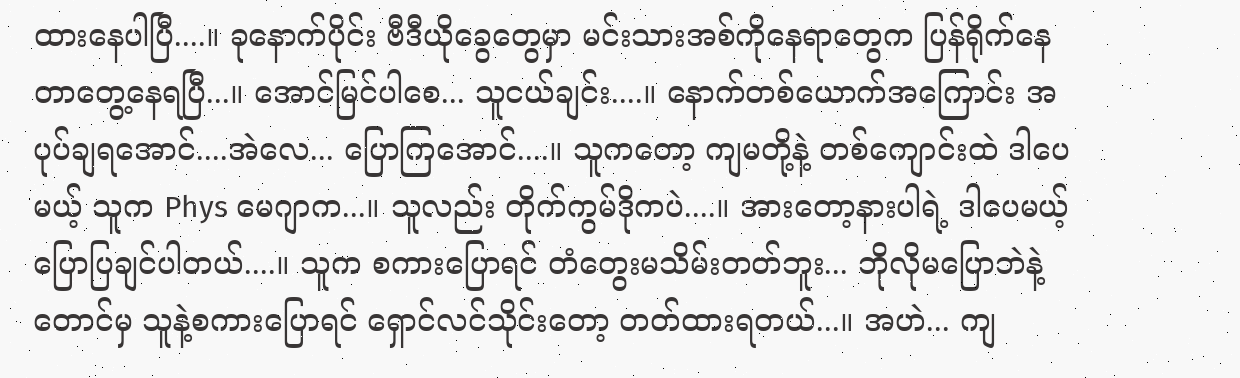ထားနေပါပြီ....။ ခုနောက်ပိုင်း ဗီဒီယိုခွေတွေမှာ မင်းသားအစ်ကိုနေရာတွေက ပြန်ရိုက်နေတာတွေ့နေရပြီ...။ အောင်မြင်ပါစေ... သူငယ်ချင်း....။ နောက်တစ်ယောက်အကြောင်း အပုပ်ချရအောင်....အဲလေ... ပြောကြအောင်....။ သူကတော့ ကျမတို့နဲ့ တစ်ကျောင်းထဲ ဒါပေမယ့် သူက Phys မေဂျာက...။ သူလည်း တိုက်ကွမ်ဒိုကပဲ....။ အားတော့နားပါရဲ့ ဒါပေမယ့် ပြောပြချင်ပါတယ်....။ သူက စကားပြောရင် တံတွေးမသိမ်းတတ်ဘူး... ဘိုလိုမပြောဘဲနဲ့တောင်မှ သူနဲ့စကားပြောရင် ရှောင်လင်သိုင်းတော့ တတ်ထားရတယ်...။ အဟဲ... ကျ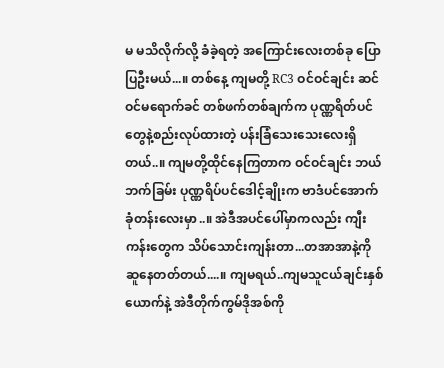မ မသိလိုက်လို့ ခံခဲ့ရတဲ့ အကြောင်းလေးတစ်ခု ပြောပြဦးမယ်...။ တစ်နေ့ ကျမတို့ RC3 ဝင်ဝင်ချင်း ဆင်ဝင်မရောက်ခင် တစ်ဖက်တစ်ချက်က ပုဏ္ဏရိတ်ပင်တွေနဲ့စည်းလုပ်ထားတဲ့ ပန်းခြံသေးသေးလေးရှိတယ်..။ ကျမတို့ထိုင်နေကြတာက ဝင်ဝင်ချင်း ဘယ်ဘက်ခြမ်း ပုဏ္ဏရိပ်ပင်ဒေါင့်ချိုးက ဗာဒံပင်အောက် ခုံတန်းလေးမှာ..။ အဲဒီအပင်ပေါ်မှာကလည်း ကျီးကန်းတွေက သိပ်သောင်းကျန်းတာ...တအာအာနဲ့ကို ဆူနေတတ်တယ်....။ ကျမရယ်..ကျမသူငယ်ချင်းနှစ်ယောက်နဲ့ အဲဒီတိုက်ကွမ်ဒိုအစ်ကို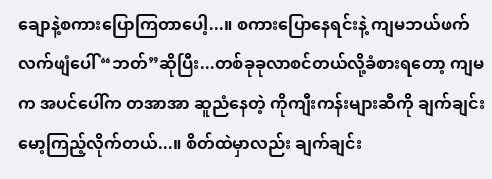ချောနဲ့စကားပြောကြတာပေါ့...။ စကားပြောနေရင်းနဲ့ ကျမဘယ်ဖက်လက်ဖျံပေါ် “ဘတ်”ဆိုပြီး...တစ်ခုခုလာစင်တယ်လို့ခံစားရတော့ ကျမက အပင်ပေါ်က တအာအာ ဆူညံနေတဲ့ ကိုကျီးကန်းများဆီကို ချက်ချင်းမော့ကြည့်လိုက်တယ်...။ စိတ်ထဲမှာလည်း ချက်ချင်း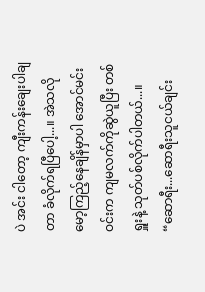ပဲ အင်း ငါတော့ ကျီးကန်းချေးပါချတာ ခံလိုက်ရပြီပေါ့...။ အဲသလို မော့ကြည့်နေချိန်မှာပါ အောင်မင်းဝင်းက ကျမလက်ကိုဆွဲယူပြီး တစ်ရှူးနဲ့ သုတ်ပစ်လိုက်ပါတယ်...။ “ဆောရီး...ဆောရီးသူငယ်ချင်း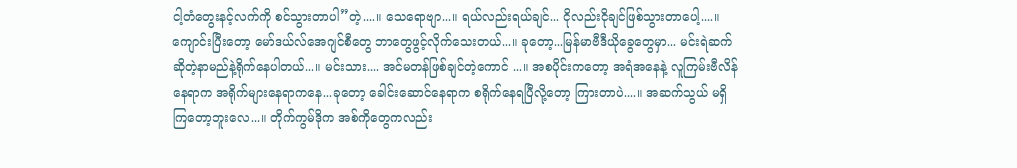ငါ့တံတွေးနင့်လက်ကို စင်သွားတာပါ”တဲ့....။ သေရောဗျာ...။ ရယ်လည်းရယ်ချင်... ငိုလည်းငိုချင်ဖြစ်သွားတာပေါ့....။ ကျောင်းပြီးတော့ မော်ဒယ်လ်အေဂျင်စီတွေ ဘာတွေဖွင့်လိုက်သေးတယ်...။ ခုတော့...မြန်မာဗီဒီယိုခွေတွေမှာ... မင်းရဲဆက် ဆိုတဲ့နာမည်နဲ့ရိုက်နေပါတယ်...။ မင်းသား.... အင်မတန်ဖြစ်ချင်တဲ့ကောင် ...။ အစပိုင်းကတော့ အရံအနေနဲ့ လူကြမ်းဗီလိန်နေရာက အရိုက်များနေရာကနေ...ခုတော့ ခေါင်းဆောင်နေရာက စရိုက်နေရပြီလို့တော့ ကြားတာပဲ....။ အဆက်သွယ် မရှိကြတော့ဘူးလေ...။ တိုက်ကွမ်ဒိုက အစ်ကိုတွေကလည်း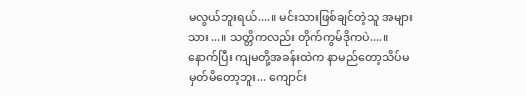မလွယ်ဘူးရယ်....။ မင်းသားဖြစ်ချင်တဲ့သူ အများသား...။ သတ္တိကလည်း တိုက်ကွမ်ဒိုကပဲ....။ နောက်ပြီး ကျမတို့အခန်းထဲက နာမည်တော့သိပ်မမှတ်မိတော့ဘူး... ကျောင်း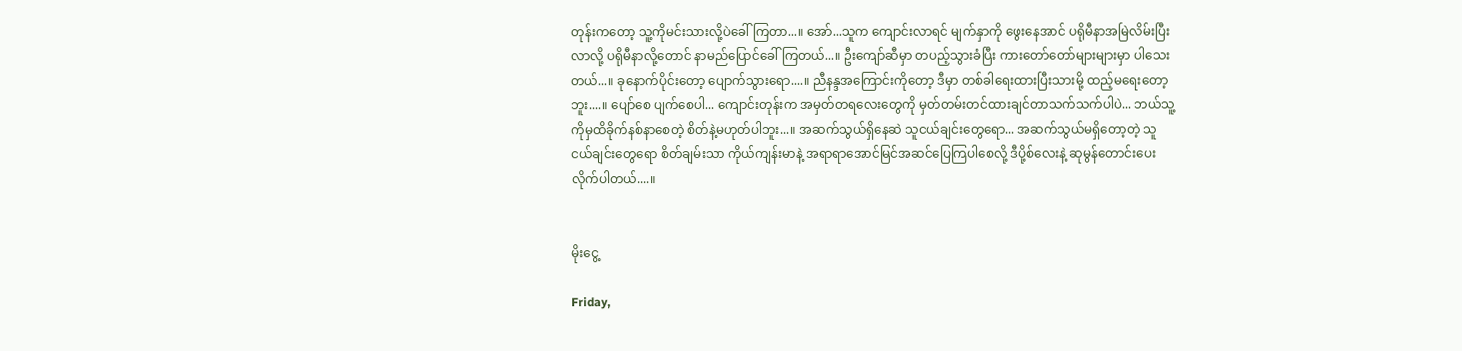တုန်းကတော့ သူ့ကိုမင်းသားလို့ပဲခေါ်ကြတာ...။ အော်...သူက ကျောင်းလာရင် မျက်နှာကို ဖွေးနေအာင် ပရိုမီနာအမြဲလိမ်းပြီးလာလို့ ပရိုမီနာလို့တောင် နာမည်ပြောင်ခေါ်ကြတယ်...။ ဦးကျော်ဆီမှာ တပည့်သွားခံပြီး ကားတော်တော်များများမှာ ပါသေးတယ်...။ ခုနောက်ပိုင်းတော့ ပျောက်သွားရော....။ ညီနန္ဒအကြောင်းကိုတော့ ဒီမှာ တစ်ခါရေးထားပြီးသားမို့ ထည့်မရေးတော့ဘူး....။ ပျော်စေ ပျက်စေပါ... ကျောင်းတုန်းက အမှတ်တရလေးတွေကို မှတ်တမ်းတင်ထားချင်တာသက်သက်ပါပဲ... ဘယ်သူ့ကိုမှထိခိုက်နစ်နာစေတဲ့ စိတ်နဲ့မဟုတ်ပါဘူး...။ အဆက်သွယ်ရှိနေဆဲ သူငယ်ချင်းတွေရော... အဆက်သွယ်မရှိတော့တဲ့ သူငယ်ချင်းတွေရော စိတ်ချမ်းသာ ကိုယ်ကျန်းမာနဲ့ အရာရာအောင်မြင်အဆင်ပြေကြပါစေလို့ ဒီပို့စ်လေးနဲ့ ဆုမွန်တောင်းပေးလိုက်ပါတယ်....။


မိုးငွေ့

Friday,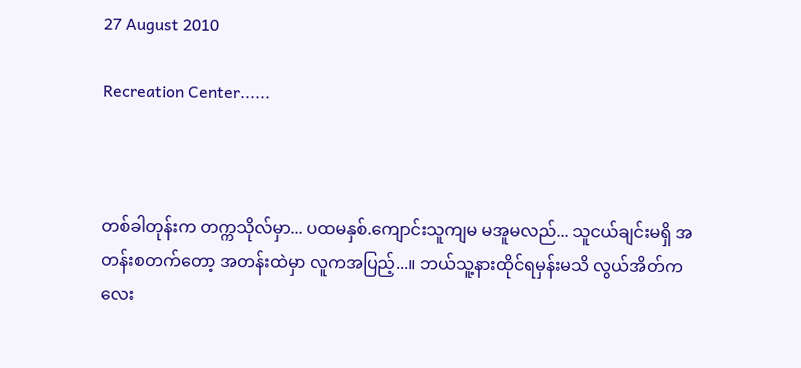27 August 2010

Recreation Center......



တစ်ခါတုန်းက တက္ကသိုလ်မှာ... ပထမနှစ်.ကျောင်းသူကျမ မအူမလည်... သူငယ်ချင်းမရှိ အတန်းစတက်တော့ အတန်းထဲမှာ လူကအပြည့်...။ ဘယ်သူ့နားထိုင်ရမှန်းမသိ လွယ်အိတ်ကလေး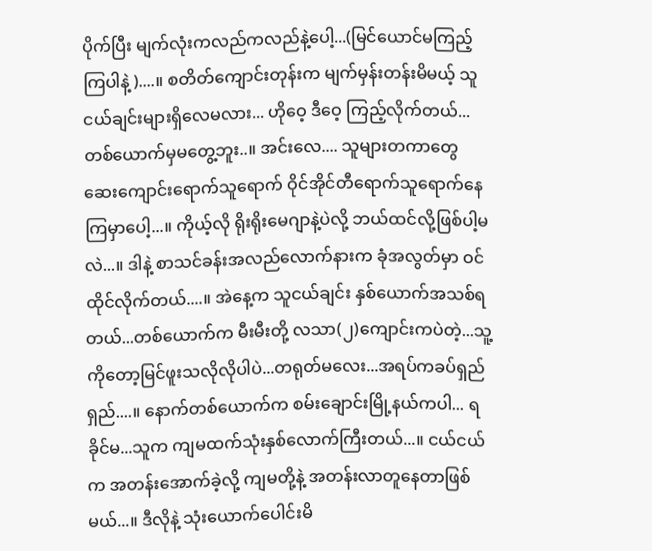ပိုက်ပြီး မျက်လုံးကလည်ကလည်နဲ့ပေါ့...(မြင်ယောင်မကြည့်ကြပါနဲ့)....။ စတိတ်ကျောင်းတုန်းက မျက်မှန်းတန်းမိမယ့် သူငယ်ချင်းများရှိလေမလား... ဟိုဝေ့ ဒီဝေ့ ကြည့်လိုက်တယ်... တစ်ယောက်မှမတွေ့ဘူး..။ အင်းလေ.... သူများတကာတွေ ဆေးကျောင်းရောက်သူရောက် ဝိုင်အိုင်တီရောက်သူရောက်နေကြမှာပေါ့...။ ကိုယ့်လို ရိုးရိုးမေဂျာနဲ့ပဲလို့ ဘယ်ထင်လို့ဖြစ်ပါ့မလဲ...။ ဒါနဲ့ စာသင်ခန်းအလည်လောက်နားက ခုံအလွတ်မှာ ဝင်ထိုင်လိုက်တယ်....။ အဲနေ့က သူငယ်ချင်း နှစ်ယောက်အသစ်ရတယ်...တစ်ယောက်က မီးမီးတို့ လသာ(၂)ကျောင်းကပဲတဲ့...သူ့ကိုတော့မြင်ဖူးသလိုလိုပါပဲ...တရုတ်မလေး...အရပ်ကခပ်ရှည်ရှည်....။ နောက်တစ်ယောက်က စမ်းချောင်းမြို့နယ်ကပါ... ရခိုင်မ...သူက ကျမထက်သုံးနှစ်လောက်ကြီးတယ်...။ ငယ်ငယ်က အတန်းအောက်ခဲ့လို့ ကျမတို့နဲ့ အတန်းလာတူနေတာဖြစ်မယ်...။ ဒီလိုနဲ့ သုံးယောက်ပေါင်းမိ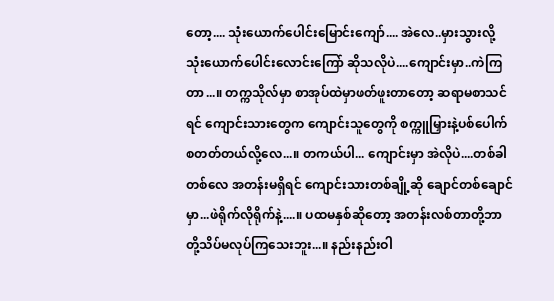တော့.... သုံးယောက်ပေါင်းမြောင်းကျော်.... အဲလေ..မှားသွားလို့ သုံးယောက်ပေါင်းလောင်းကြော် ဆိုသလိုပဲ....ကျောင်းမှာ..ကဲကြတာ...။ တက္ကသိုလ်မှာ စာအုပ်ထဲမှာဖတ်ဖူးတာတော့ ဆရာမစာသင်ရင် ကျောင်းသားတွေက ကျောင်းသူတွေကို စက္ကူမြှားနဲ့ပစ်ပေါက် စတတ်တယ်လို့လေ...။ တကယ်ပါ... ကျောင်းမှာ အဲလိုပဲ....တစ်ခါတစ်လေ အတန်းမရှိရင် ကျောင်းသားတစ်ချို့ဆို ချောင်တစ်ချောင်မှာ...ဖဲရိုက်လိုရိုက်နဲ့....။ ပထမနှစ်ဆိုတော့ အတန်းလစ်တာတို့ဘာတို့သိပ်မလုပ်ကြသေးဘူး...။ နည်းနည်းဝါ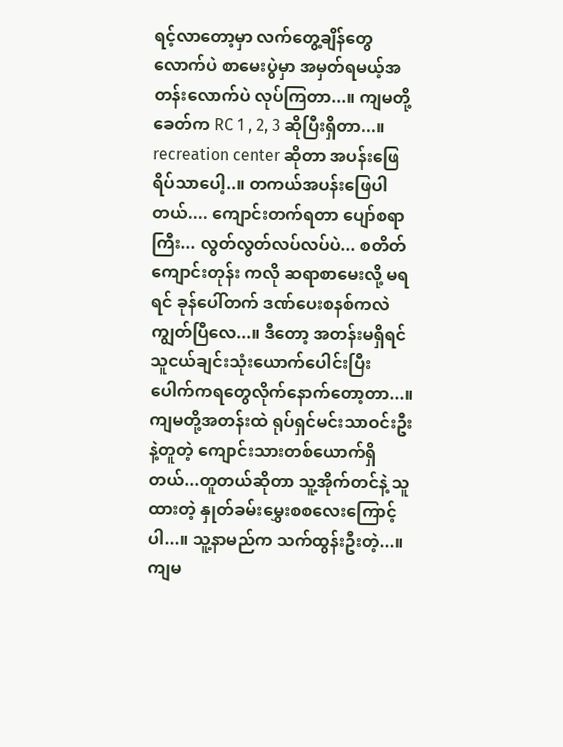ရင့်လာတော့မှာ လက်တွေ့ချိန်တွေလောက်ပဲ စာမေးပွဲမှာ အမှတ်ရမယ့်အတန်းလောက်ပဲ လုပ်ကြတာ...။ ကျမတို့ခေတ်က RC 1 , 2, 3 ဆိုပြီးရှိတာ...။ recreation center ဆိုတာ အပန်းဖြေရိပ်သာပေါ့..။ တကယ်အပန်းဖြေပါတယ်.... ကျောင်းတက်ရတာ ပျော်စရာကြီး... လွတ်လွတ်လပ်လပ်ပဲ... စတိတ်ကျောင်းတုန်း ကလို ဆရာစာမေးလို့ မရရင် ခုန်ပေါ်တက် ဒဏ်ပေးစနစ်ကလဲ ကျွတ်ပြီလေ...။ ဒီတော့ အတန်းမရှိရင် သူငယ်ချင်းသုံးယောက်ပေါင်းပြီး ပေါက်ကရတွေလိုက်နောက်တော့တာ...။ ကျမတို့အတန်းထဲ ရုပ်ရှင်မင်းသာဝင်းဦးနဲ့တူတဲ့ ကျောင်းသားတစ်ယောက်ရှိတယ်...တူတယ်ဆိုတာ သူ့အိုက်တင်နဲ့ သူထားတဲ့ နှုတ်ခမ်းမွှေးစစလေးကြောင့်ပါ...။ သူ့နာမည်က သက်ထွန်းဦးတဲ့...။ ကျမ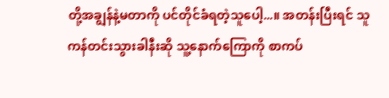တို့အချွန်နဲ့မတာကို ပင်တိုင်ခံရတဲ့သူပေါ့...။ အတန်းပြီးရင် သူကန်တင်းသွားခါနီးဆို သူ့နောက်ကြောကို စာကပ်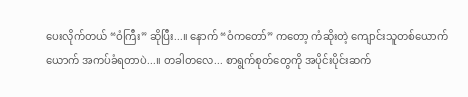ပေးလိုက်တယ် “ဝံကြီး” ဆိုပြီး...။ နောက် “ဝံကတော်” ကတော့ ကံဆိုးတဲ့ ကျောင်းသူတစ်ယောက်ယောက် အကပ်ခံရတာပဲ...။ တခါတလေ... စာရွက်စုတ်တွေကို အပိုင်းပိုင်းဆက်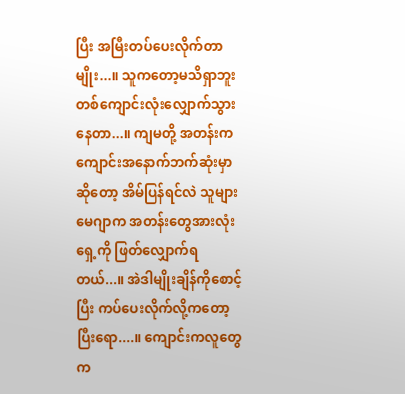ပြီး အမြီးတပ်ပေးလိုက်တာမျိုး...။ သူကတော့မသိရှာဘူး တစ်ကျောင်းလုံးလျှောက်သွားနေတာ...။ ကျမတို့ အတန်းက ကျောင်းအနောက်ဘက်ဆုံးမှာဆိုတော့ အိမ်ပြန်ရင်လဲ သူများမေဂျာက အတန်းတွေအားလုံးရှေ့ကို ဖြတ်လျှောက်ရတယ်...။ အဲဒါမျိုးချိန်ကိုစောင့်ပြီး ကပ်ပေးလိုက်လို့ကတော့ ပြီးရော....။ ကျောင်းကလူတွေက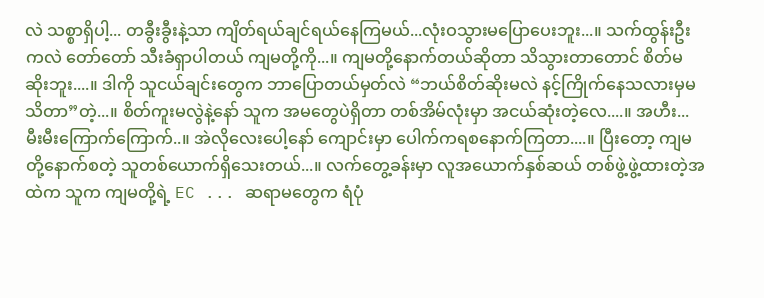လဲ သစ္စာရှိပါ့... တခွီးခွီးနဲ့သာ ကျိတ်ရယ်ချင်ရယ်နေကြမယ်...လုံးဝသွားမပြောပေးဘူး...။ သက်ထွန်းဦးကလဲ တော်တော် သီးခံရှာပါတယ် ကျမတို့ကို...။ ကျမတို့နောက်တယ်ဆိုတာ သိသွားတာတောင် စိတ်မဆိုးဘူး....။ ဒါကို သူငယ်ချင်းတွေက ဘာပြောတယ်မှတ်လဲ “ဘယ်စိတ်ဆိုးမလဲ နင့်ကြိုက်နေသလားမှမသိတာ”တဲ့...။ စိတ်ကူးမလွဲနဲ့နော် သူက အမတွေပဲရှိတာ တစ်အိမ်လုံးမှာ အငယ်ဆုံးတဲ့လေ....။ အဟီး... မီးမီးကြောက်ကြောက်..။ အဲလိုလေးပေါ့နော် ကျောင်းမှာ ပေါက်ကရစနောက်ကြတာ....။ ပြီးတော့ ကျမတို့နောက်စတဲ့ သူတစ်ယောက်ရှိသေးတယ်...။ လက်တွေ့ခန်းမှာ လူအယောက်နှစ်ဆယ် တစ်ဖွဲ့ဖွဲ့ထားတဲ့အထဲက သူက ကျမတို့ရဲ့ EC ... ဆရာမတွေက ရံပုံ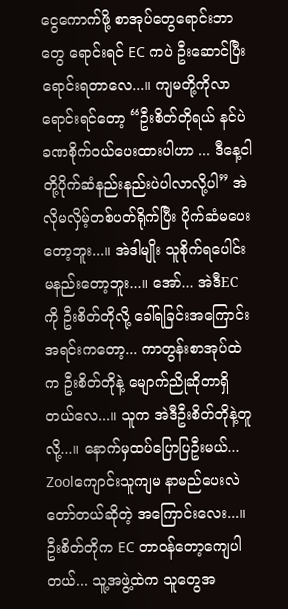ငွေကောက်ဖို့ စာအုပ်တွေရောင်းဘာတွေ ရောင်းရင် EC ကပဲ ဦးဆောင်ပြီးရောင်းရတာလေ...။ ကျမတို့ကိုလာရောင်းရင်တော့ “ဦးစိတ်တိုရယ် နင်ပဲ ခဏစိုက်ဝယ်ပေးထားပါဟာ ... ဒီနေ့ငါတို့ပိုက်ဆံနည်းနည်းပဲပါလာလို့ပါ” အဲလိုမလှိမ့်တစ်ပတ်ရိုက်ပြီး ပိုက်ဆံမပေးတော့ဘူး...။ အဲဒါမျိုး သူစိုက်ရပေါင်းမနည်းတော့ဘူး...။ အော်... အဲဒီEC ကို ဦးစိတ်တိုလို့ ခေါ်ရခြင်းအကြောင်းအရင်းကတော့... ကာတွန်းစာအုပ်ထဲက ဦးစိတ်တိုနဲ့ မျောက်ညိုဆိုတာရှိတယ်လေ...။ သူက အဲဒီဦးစိတ်တိုနဲ့တူလို့...။ နောက်မှထပ်ပြောပြဦးမယ်... Zoolကျောင်းသူကျမ နာမည်ပေးလဲတော်တယ်ဆိုတဲ့ အကြောင်းလေး...။ ဦးစိတ်တိုက EC တာဝန်တော့ကျေပါတယ်... သူ့အဖွဲ့ထဲက သူတွေအ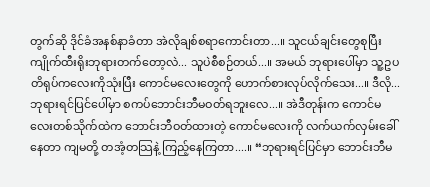တွက်ဆို ဒိုင်ခံအနစ်နာခံတာ အဲလိုချစ်စရာကောင်းတာ...။ သူငယ်ချင်းတွေစုပြီး ကျိုက်ထီးရိုးဘုရားတက်တော့လဲ... သူပဲစီစဉ်တယ်...။ အမယ် ဘုရားပေါ်မှာ သူ့ဥပတိရုပ်ကလေးကိုသုံးပြီး ကောင်မလေးတွေကို ဟောက်စားလုပ်လိုက်သေး...။ ဒီလို...ဘုရားရင်ပြင်ပေါ်မှာ စကပ်ဘောင်းဘီမဝတ်ရဘူးလေ...။ အဲဒီတုန်းက ကောင်မလေးတစ်သိုက်ထဲက ဘောင်းဘီဝတ်ထားတဲ့ ကောင်မလေးကို လက်ယက်လှမ်းခေါ်နေတာ ကျမတို့ တအံ့တသြနဲ့ ကြည့်နေကြတာ....။ “ဘုရားရင်ပြင်မှာ ဘောင်းဘီမ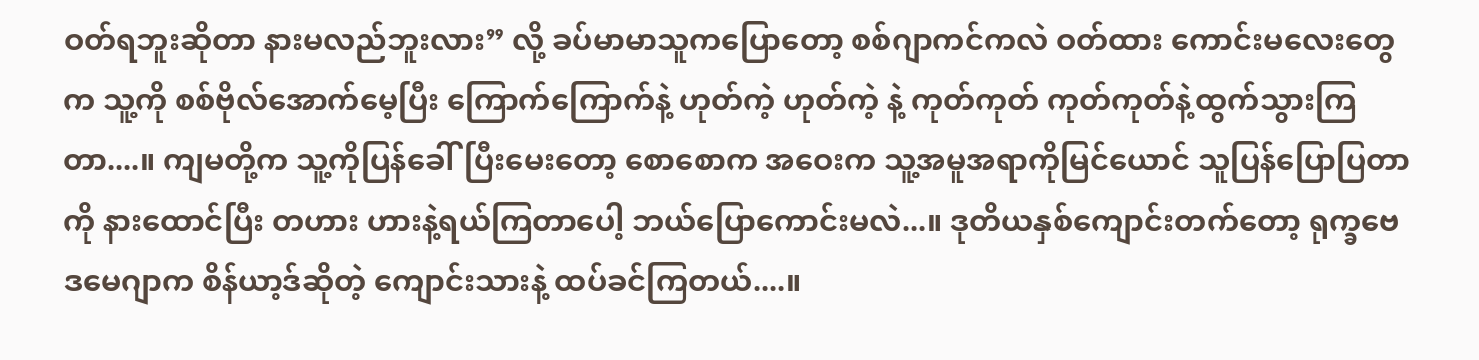ဝတ်ရဘူးဆိုတာ နားမလည်ဘူးလား” လို့ ခပ်မာမာသူကပြောတော့ စစ်ဂျာကင်ကလဲ ဝတ်ထား ကောင်းမလေးတွေက သူ့ကို စစ်ဗိုလ်အောက်မေ့ပြီး ကြောက်ကြောက်နဲ့ ဟုတ်ကဲ့ ဟုတ်ကဲ့ နဲ့ ကုတ်ကုတ် ကုတ်ကုတ်နဲ့ထွက်သွားကြတာ....။ ကျမတို့က သူ့ကိုပြန်ခေါ်ပြီးမေးတော့ စောစောက အဝေးက သူ့အမူအရာကိုမြင်ယောင် သူပြန်ပြောပြတာကို နားထောင်ပြီး တဟား ဟားနဲ့ရယ်ကြတာပေါ့ ဘယ်ပြောကောင်းမလဲ...။ ဒုတိယနှစ်ကျောင်းတက်တော့ ရုက္ခဗေဒမေဂျာက စိန်ယာ့ဒ်ဆိုတဲ့ ကျောင်းသားနဲ့ ထပ်ခင်ကြတယ်....။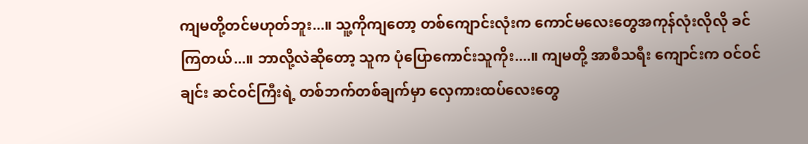ကျမတို့တင်မဟုတ်ဘူး...။ သူ့ကိုကျတော့ တစ်ကျောင်းလုံးက ကောင်မလေးတွေအကုန်လုံးလိုလို ခင်ကြတယ်...။ ဘာလို့လဲဆိုတော့ သူက ပုံပြောကောင်းသူကိုး....။ ကျမတို့ အာစီသရီး ကျောင်းက ဝင်ဝင်ချင်း ဆင်ဝင်ကြီးရဲ့ တစ်ဘက်တစ်ချက်မှာ လှေကားထပ်လေးတွေ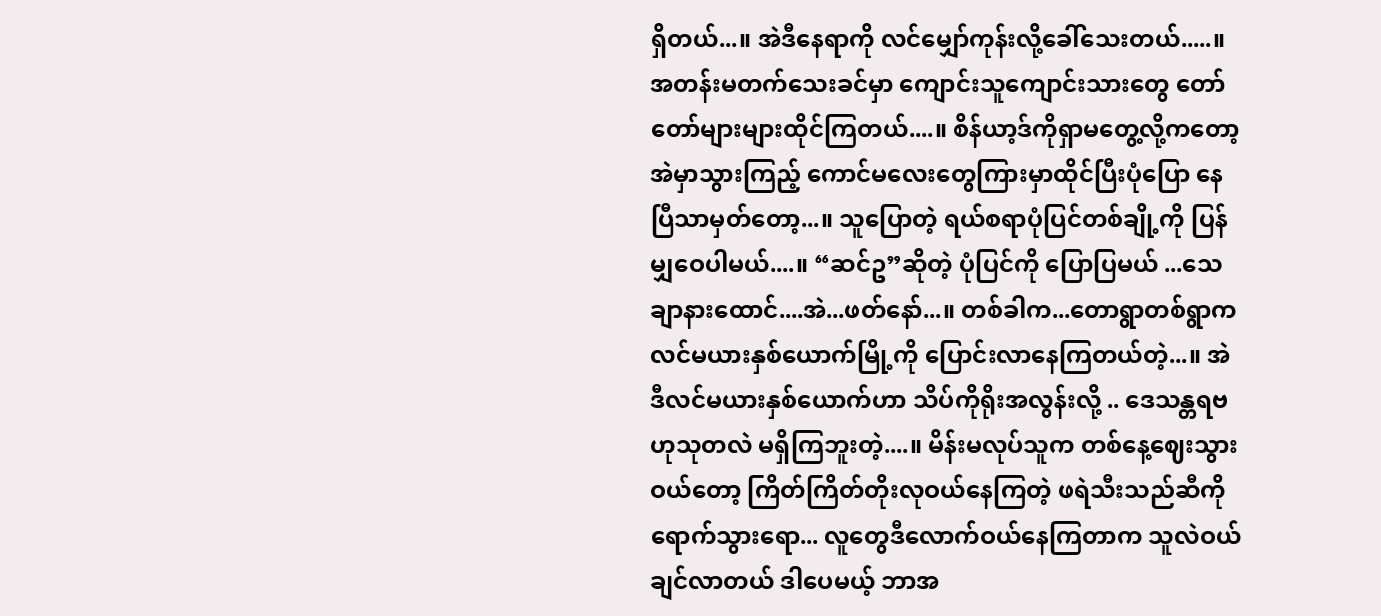ရှိတယ်...။ အဲဒီနေရာကို လင်မျှော်ကုန်းလို့ခေါ်သေးတယ်.....။ အတန်းမတက်သေးခင်မှာ ကျောင်းသူကျောင်းသားတွေ တော်တော်များများထိုင်ကြတယ်....။ စိန်ယာ့ဒ်ကိုရှာမတွေ့လို့ကတော့ အဲမှာသွားကြည့် ကောင်မလေးတွေကြားမှာထိုင်ပြီးပုံပြော နေပြီသာမှတ်တော့...။ သူပြောတဲ့ ရယ်စရာပုံပြင်တစ်ချို့ကို ပြန်မျှဝေပါမယ်....။ “ဆင်ဥ”ဆိုတဲ့ ပုံပြင်ကို ပြောပြမယ် ...သေချာနားထောင်....အဲ...ဖတ်နော်...။ တစ်ခါက...တောရွာတစ်ရွာက လင်မယားနှစ်ယောက်မြို့ကို ပြောင်းလာနေကြတယ်တဲ့...။ အဲဒီလင်မယားနှစ်ယောက်ဟာ သိပ်ကိုရိုးအလွန်းလို့ .. ဒေသန္တရဗဟုသုတလဲ မရှိကြဘူးတဲ့....။ မိန်းမလုပ်သူက တစ်နေ့ဈေးသွားဝယ်တော့ ကြိတ်ကြိတ်တိုးလုဝယ်နေကြတဲ့ ဖရဲသီးသည်ဆီကိုရောက်သွားရော... လူတွေဒီလောက်ဝယ်နေကြတာက သူလဲဝယ်ချင်လာတယ် ဒါပေမယ့် ဘာအ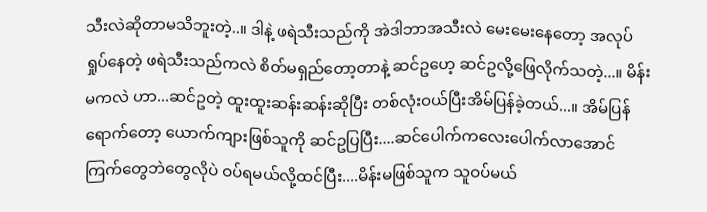သီးလဲဆိုတာမသိဘူးတဲ့..။ ဒါနဲ့ ဖရဲသီးသည်ကို အဲဒါဘာအသီးလဲ မေးမေးနေတော့ အလုပ်ရှုပ်နေတဲ့ ဖရဲသီးသည်ကလဲ စိတ်မရှည်တော့တာနဲ့ ဆင်ဥဟေ့ ဆင်ဥလို့ဖြေလိုက်သတဲ့...။ မိန်းမကလဲ ဟာ...ဆင်ဥတဲ့ ထူးထူးဆန်းဆန်းဆိုပြီး တစ်လုံးဝယ်ပြီးအိမ်ပြန်ခဲ့တယ်...။ အိမ်ပြန်ရောက်တော့ ယောက်ကျားဖြစ်သူကို ဆင်ဥပြပြီး....ဆင်ပေါက်ကလေးပေါက်လာအောင် ကြက်တွေဘဲတွေလိုပဲ ဝပ်ရမယ်လို့ထင်ပြီး....မိန်းမဖြစ်သူက သူဝပ်မယ်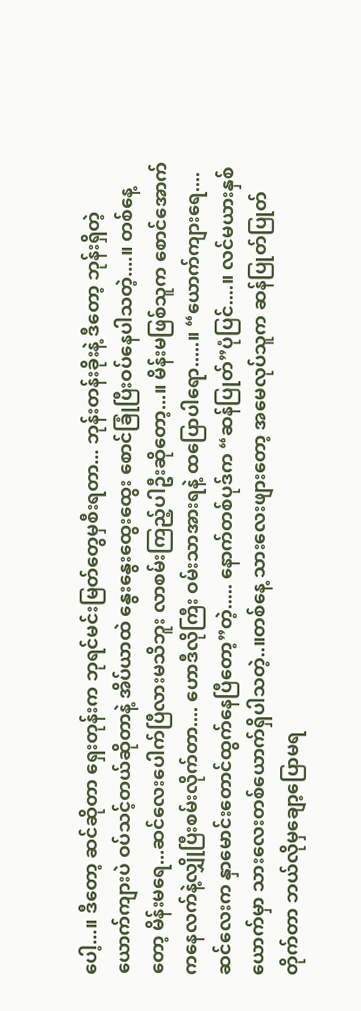ပေါ့...။ ဒီတော့ ဆင်ဆိုတာ ရှေးတုန်းက ဘုရင်မင်းမြတ်တွေမှစီးရတာ... ဘုန်းတန်းခိုးနဲ့ ဒီတော့ ဘုန်းရှိတဲ့ ယောက်ကျားပဲ ဝပ်သင့်တယ်ဆိုတာနဲ့ အိပ်ယာထဲ နွေးနွေးထွေးထွေး စောင်ခြုံပြီးဝပ်နေပါသတဲ့....။ တစ်နေ့တော့ မိန်းမရေ...ဆင်လေးပေါက်ပြီလားမသိဘူး လာစမ်းကြည့်ပါဦးဆိုတော့...။ မိန်းမဖြစ်သူက စောင်အောက်ကနေလက်နဲ့လျှိုပြီးစမ်းလိုက်တာ.... ဟောဒီလိုကြီး ဝမ်းသာအားရနဲ့ ထပြောပါရော.....။ “ယောက်ကျားရေ....ဆင်လေးက နှာမောင်းတောင်ထွက်နေပြီတော့”တဲ့..... နောက်တစ်ပုဒ်က “ဆန်ပြုတ်”ပုံပြင်....။ လင်မယားနှစ်ယောက်မှာ သားလေးတစ်ယောက်ရှိပါသတဲ့..။တစ်နေ့ သားလေးဖျားတော့ အမေလုပ်သူက ဆန်ပြုတ်ပြုတ်တိုက်တာ ဘယ်လိုမှချော့ပြောမရ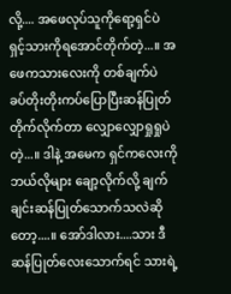လို့.... အဖေလုပ်သူကိုရော့ရှင်ပဲ ရှင့်သားကိုရအောင်တိုက်တဲ့...။ အဖေကသားလေးကို တစ်ချက်ပဲ ခပ်တိုးတိုးကပ်ပြောပြီးဆန်ပြုတ်တိုက်လိုက်တာ လျှောလျှောရှုရှုပဲတဲ့...။ ဒါနဲ့ အမေက ရှင်ကလေးကိုဘယ်လိုများ ချော့လိုက်လို့ ချက်ချင်းဆန်ပြုတ်သောက်သလဲဆိုတော့....။ အော်ဒါလား....သား ဒီဆန်ပြုတ်လေးသောက်ရင် သားရဲ့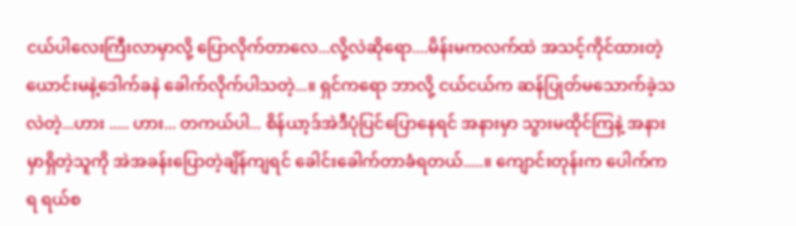ငယ်ပါလေးကြီးလာမှာလို့ ပြောလိုက်တာလေ...လို့လဲဆိုရော....မိန်းမကလက်ထဲ အသင့်ကိုင်ထားတဲ့ ယောင်းမနဲ့ဒေါက်ခနဲ ခေါက်လိုက်ပါသတဲ့...။ ရှင်ကရော ဘာလို့ ငယ်ငယ်က ဆန်ပြုတ်မသောက်ခဲ့သလဲတဲ့...ဟား ..... ဟား... တကယ်ပါ... စိန်ယာ့ဒ်အဲဒီပုံပြင်ပြောနေရင် အနားမှာ သွားမထိုင်ကြနဲ့ အနားမှာရှိတဲ့သူကို အဲအခန်းပြောတဲ့ချိန်ကျရင် ခေါင်းခေါက်တာခံရတယ်.....။ ကျောင်းတုန်းက ပေါက်ကရ ရယ်စ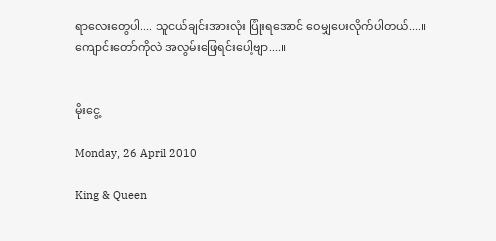ရာလေးတွေပါ.... သူငယ်ချင်းအားလုံး ပြုံးရအောင် ဝေမျှပေးလိုက်ပါတယ်....။ ကျောင်းတော်ကိုလဲ အလွမ်းဖြေရင်းပေါ့ဗျာ....။


မိုးငွေ့

Monday, 26 April 2010

King & Queen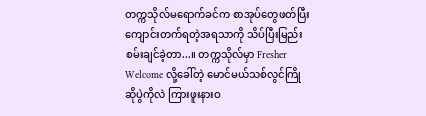တက္ကသိုလ်မရောက်ခင်က စာအုပ်တွေဖတ်ပြီး ကျောင်းတက်ရတဲ့အရသာကို သိပ်ပြီးမြည်းစမ်းချင်ခဲ့တာ...။ တက္ကသိုလ်မှာ Fresher Welcome လို့ခေါ်တဲ့ မောင်မယ်သစ်လွင်ကြိုဆိုပွဲကိုလဲ ကြားဖူးနားဝ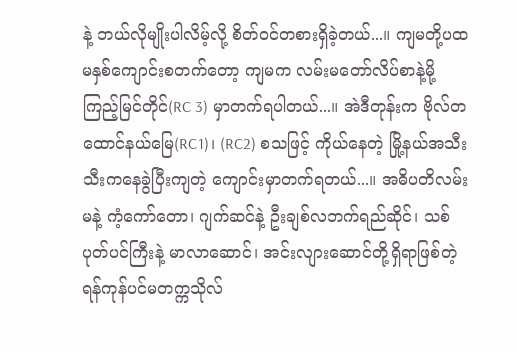နဲ့ ဘယ်လိုမျိုးပါလိမ့်လို့ စိတ်ဝင်တစားရှိခဲ့တယ်...။ ကျမတို့ပထမနှစ်ကျောင်းစတက်တော့ ကျမက လမ်းမတော်လိပ်စာနဲ့မို့ ကြည့်မြင်တိုင်(RC 3) မှာတက်ရပါတယ်...။ အဲဒီတုန်းက ဗိုလ်တထောင်နယ်မြေ(RC1)၊ (RC2) စသဖြင့် ကိုယ်နေတဲ့ မြို့နယ်အသီးသီးကနေခွဲပြီးကျတဲ့ ကျောင်းမှာတက်ရတယ်...။ အဓိပတိလမ်းမနဲ့ ကံ့ကော်တော၊ ဂျက်ဆင်နဲ့ ဦးချစ်လဘက်ရည်ဆိုင်၊ သစ်ပုတ်ပင်ကြီးနဲ့ မာလာဆောင်၊ အင်းလျားဆောင်တို့ရှိရာဖြစ်တဲ့ ရန်ကုန်ပင်မတက္ကသိုလ်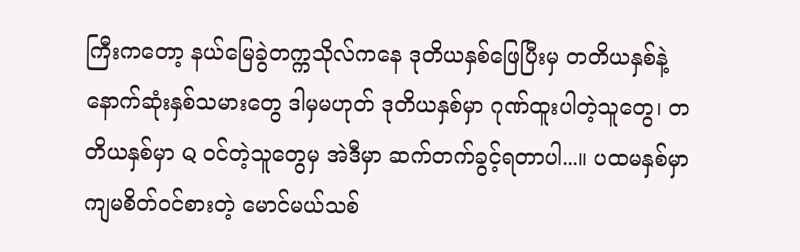ကြီးကတော့ နယ်မြေခွဲတက္ကသိုလ်ကနေ ဒုတိယနှစ်ဖြေပြီးမှ တတိယနှစ်နဲ့နောက်ဆုံးနှစ်သမားတွေ ဒါမှမဟုတ် ဒုတိယနှစ်မှာ ဂုဏ်ထူးပါတဲ့သူတွေ၊ တတိယနှစ်မှာ Q ဝင်တဲ့သူတွေမှ အဲဒီမှာ ဆက်တက်ခွင့်ရတာပါ...။ ပထမနှစ်မှာ ကျမစိတ်ဝင်စားတဲ့ မောင်မယ်သစ်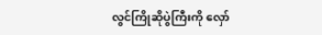လွင်ကြိုဆိုပွဲကြီးကို လှော်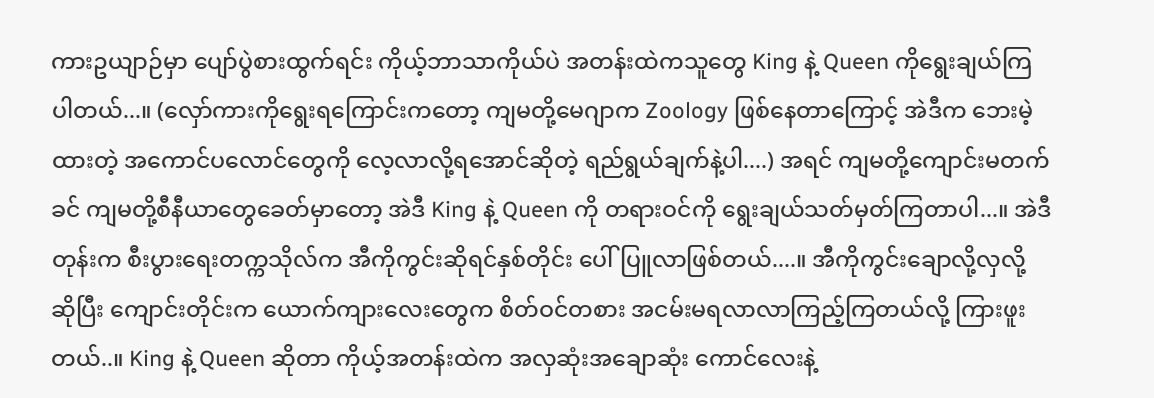ကားဥယျာဉ်မှာ ပျော်ပွဲစားထွက်ရင်း ကိုယ့်ဘာသာကိုယ်ပဲ အတန်းထဲကသူတွေ King နဲ့ Queen ကိုရွေးချယ်ကြပါတယ်...။ (လှော်ကားကိုရွေးရကြောင်းကတော့ ကျမတို့မေဂျာက Zoology ဖြစ်နေတာကြောင့် အဲဒီက ဘေးမဲ့ထားတဲ့ အကောင်ပလောင်တွေကို လေ့လာလို့ရအောင်ဆိုတဲ့ ရည်ရွယ်ချက်နဲ့ပါ....) အရင် ကျမတို့ကျောင်းမတက်ခင် ကျမတို့စီနီယာတွေခေတ်မှာတော့ အဲဒီ King နဲ့ Queen ကို တရားဝင်ကို ရွေးချယ်သတ်မှတ်ကြတာပါ...။ အဲဒီတုန်းက စီးပွားရေးတက္ကသိုလ်က အီကိုကွင်းဆိုရင်နှစ်တိုင်း ပေါ်ပြူလာဖြစ်တယ်....။ အီကိုကွင်းချောလို့လှလို့ ဆိုပြီး ကျောင်းတိုင်းက ယောက်ကျားလေးတွေက စိတ်ဝင်တစား အငမ်းမရလာလာကြည့်ကြတယ်လို့ ကြားဖူးတယ်..။ King နဲ့ Queen ဆိုတာ ကိုယ့်အတန်းထဲက အလှဆုံးအချောဆုံး ကောင်လေးနဲ့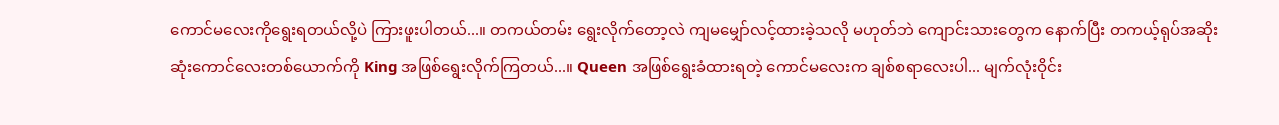ကောင်မလေးကိုရွေးရတယ်လို့ပဲ ကြားဖူးပါတယ်...။ တကယ်တမ်း ရွေးလိုက်တော့လဲ ကျမမျှော်လင့်ထားခဲ့သလို မဟုတ်ဘဲ ကျောင်းသားတွေက နောက်ပြီး တကယ့်ရုပ်အဆိုးဆုံးကောင်လေးတစ်ယောက်ကို King အဖြစ်ရွေးလိုက်ကြတယ်...။ Queen အဖြစ်ရွေးခံထားရတဲ့ ကောင်မလေးက ချစ်စရာလေးပါ... မျက်လုံးဝိုင်း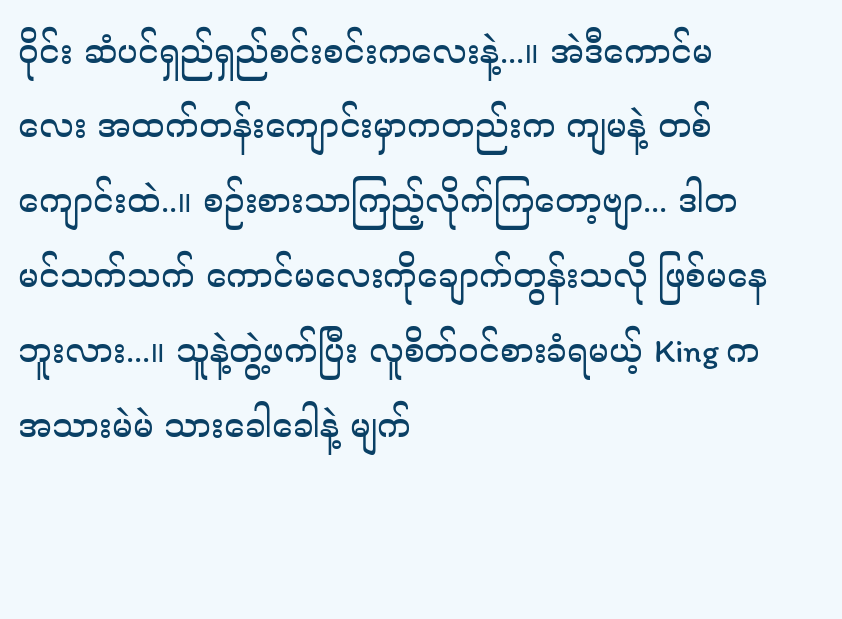ဝိုင်း ဆံပင်ရှည်ရှည်စင်းစင်းကလေးနဲ့...။ အဲဒီကောင်မလေး အထက်တန်းကျောင်းမှာကတည်းက ကျမနဲ့ တစ်ကျောင်းထဲ..။ စဉ်းစားသာကြည့်လိုက်ကြတော့ဗျာ... ဒါတမင်သက်သက် ကောင်မလေးကိုချောက်တွန်းသလို ဖြစ်မနေဘူးလား...။ သူနဲ့တွဲ့ဖက်ပြီး လူစိတ်ဝင်စားခံရမယ့် King ကအသားမဲမဲ သားခေါခေါနဲ့ မျက်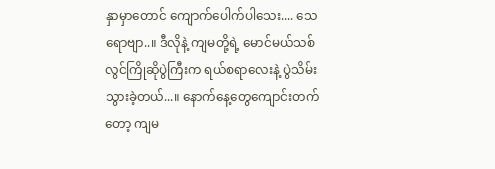နှာမှာတောင် ကျောက်ပေါက်ပါသေး.... သေရောဗျာ..။ ဒီလိုနဲ့ ကျမတို့ရဲ့ မောင်မယ်သစ်လွင်ကြိုဆိုပွဲကြီးက ရယ်စရာလေးနဲ့ ပွဲသိမ်းသွားခဲ့တယ်...။ နောက်နေ့တွေကျောင်းတက်တော့ ကျမ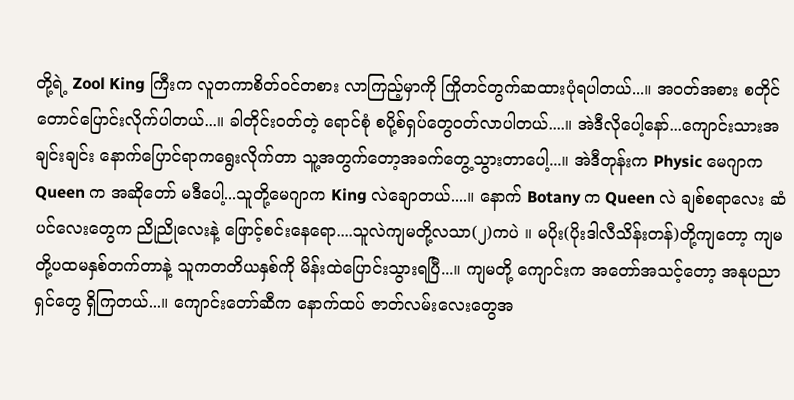တို့ရဲ့ Zool King ကြီးက လူတကာစိတ်ဝင်တစား လာကြည့်မှာကို ကြိုတင်တွက်ဆထားပုံရပါတယ်...။ အဝတ်အစား စတိုင်တောင်ပြောင်းလိုက်ပါတယ်...။ ခါတိုင်းဝတ်တဲ့ ရောင်စုံ စပို့စ်ရှပ်တွေဝတ်လာပါတယ်....။ အဲဒီလိုပေါ့နော်...ကျောင်းသားအချင်းချင်း နောက်ပြောင်ရာကရွေးလိုက်တာ သူ့အတွက်တော့အခက်တွေ့သွားတာပေါ့...။ အဲဒီတုန်းက Physic မေဂျာက Queen က အဆိုတော် မဒီပေါ့...သူတို့မေဂျာက King လဲချောတယ်....။ နောက် Botany က Queen လဲ ချစ်စရာလေး ဆံပင်လေးတွေက ညိုညိုလေးနဲ့ ဖြောင့်စင်းနေရော....သူလဲကျမတို့လသာ(၂)ကပဲ ။ မပိုး(ပိုးဒါလီသိန်းတန်)တို့ကျတော့ ကျမတို့ပထမနှစ်တက်တာနဲ့ သူကတတိယနှစ်ကို မိန်းထဲပြောင်းသွားရပြီ...။ ကျမတို့ ကျောင်းက အတော်အသင့်တော့ အနုပညာရှင်တွေ ရှိကြတယ်...။ ကျောင်းတော်ဆီက နောက်ထပ် ဇာတ်လမ်းလေးတွေအ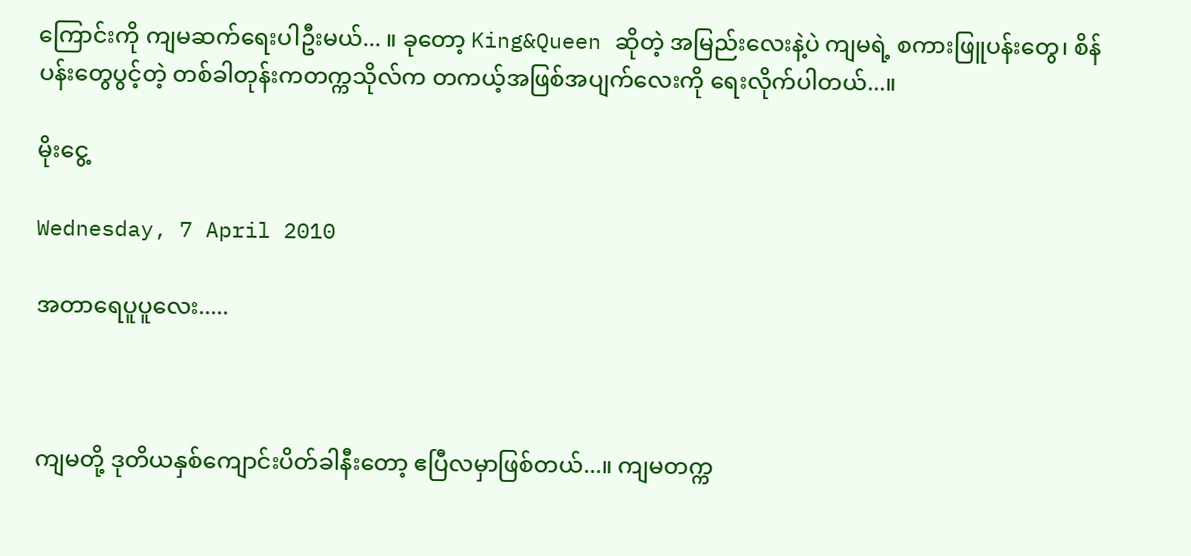ကြောင်းကို ကျမဆက်ရေးပါဦးမယ်... ။ ခုတော့ King&Queen ဆိုတဲ့ အမြည်းလေးနဲ့ပဲ ကျမရဲ့ စကားဖြူပန်းတွေ၊ စိန်ပန်းတွေပွင့်တဲ့ တစ်ခါတုန်းကတက္ကသိုလ်က တကယ့်အဖြစ်အပျက်လေးကို ရေးလိုက်ပါတယ်...။

မိုးငွေ့

Wednesday, 7 April 2010

အတာရေပူပူလေး.....



ကျမတို့ ဒုတိယနှစ်ကျောင်းပိတ်ခါနီးတော့ ဧပြီလမှာဖြစ်တယ်...။ ကျမတက္က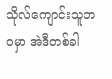သိုလ်ကျောင်းသူဘဝမှာ အဲဒီတစ်ခါ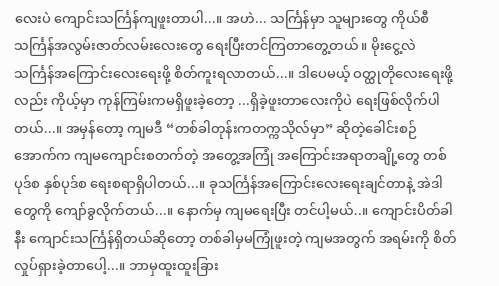လေးပဲ ကျောင်းသင်္ကြန်ကျဖူးတာပါ...။ အဟဲ... သင်္ကြန်မှာ သူများတွေ ကိုယ်စီ သင်္ကြန်အလွမ်းဇာတ်လမ်းလေးတွေ ရေးပြီးတင်ကြတာတွေ့တယ်။ မိုးငွေ့လဲ သင်္ကြန်အကြောင်းလေးရေးဖို့ စိတ်ကူးရလာတယ်...။ ဒါပေမယ့် ဝတ္ထုတိုလေးရေးဖို့လည်း ကိုယ့်မှာ ကုန်ကြမ်းကမရှိဖူးခဲ့တော့ ...ရှိခဲ့ဖူးတာလေးကိုပဲ ရေးဖြစ်လိုက်ပါတယ်...။ အမှန်တော့ ကျမဒီ “တစ်ခါတုန်းကတက္ကသိုလ်မှာ” ဆိုတဲ့ခေါင်းစဉ်အောက်က ကျမကျောင်းစတက်တဲ့ အတွေ့အကြုံ အကြောင်းအရာတချို့တွေ တစ်ပုဒ်စ နှစ်ပုဒ်စ ရေးစရာရှိပါတယ်...။ ခုသင်္ကြန်အကြောင်းလေးရေးချင်တာနဲ့ အဲဒါတွေကို ကျော်ခွလိုက်တယ်...။ နောက်မှ ကျမရေးပြီး တင်ပါ့မယ်..။ ကျောင်းပိတ်ခါနီး ကျောင်းသင်္ကြန်ရှိတယ်ဆိုတော့ တစ်ခါမှမကြုံဖူးတဲ့ ကျမအတွက် အရမ်းကို စိတ်လှုပ်ရှားခဲ့တာပေါ့...။ ဘာမှထူးထူးခြား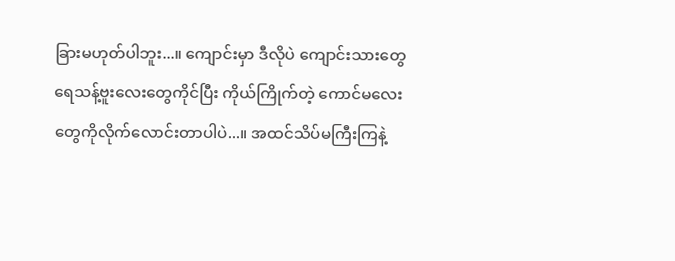ခြားမဟုတ်ပါဘူး...။ ကျောင်းမှာ ဒီလိုပဲ ကျောင်းသားတွေ ရေသန့်ဗူးလေးတွေကိုင်ပြီး ကိုယ်ကြိုက်တဲ့ ကောင်မလေးတွေကိုလိုက်လောင်းတာပါပဲ...။ အထင်သိပ်မကြီးကြနဲ့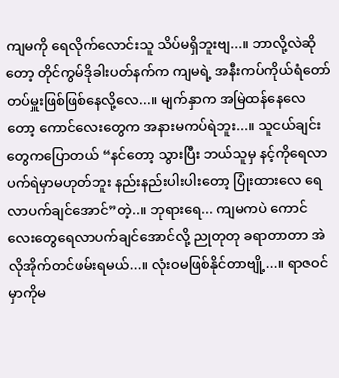ကျမကို ရေလိုက်လောင်းသူ သိပ်မရှိဘူးဗျ...။ ဘာလို့လဲဆိုတော့ တိုင်ကွမ်ဒိုခါးပတ်နက်က ကျမရဲ့ အနီးကပ်ကိုယ်ရံတော်တပ်မှူးဖြစ်ဖြစ်နေလို့လေ...။ မျက်နှာက အမြဲထန်နေလေတော့ ကောင်လေးတွေက အနားမကပ်ရဲဘူး...။ သူငယ်ချင်းတွေကပြောတယ် “နင်တော့ သွားပြီး ဘယ်သူမှ နင့်ကိုရေလာ ပက်ရဲမှာမဟုတ်ဘူး နည်းနည်းပါးပါးတော့ ပြုံးထားလေ ရေလာပက်ချင်အောင်”တဲ့..။ ဘုရားရေ... ကျမကပဲ ကောင်လေးတွေရေလာပက်ချင်အောင်လို့ ညုတုတု ခရာတာတာ အဲလိုအိုက်တင်ဖမ်းရမယ်...။ လုံးဝမဖြစ်နိုင်တာဗျို့...။ ရာဇဝင်မှာကိုမ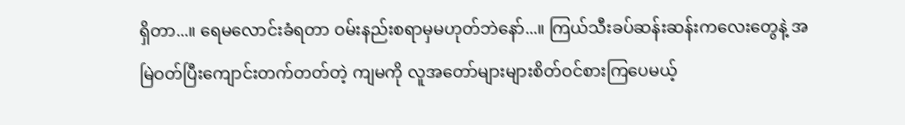ရှိတာ...။ ရေမလောင်းခံရတာ ဝမ်းနည်းစရာမှမဟုတ်ဘဲနော်...။ ကြယ်သီးခပ်ဆန်းဆန်းကလေးတွေနဲ့ အမြဲဝတ်ပြီးကျောင်းတက်တတ်တဲ့ ကျမကို လူအတော်များများစိတ်ဝင်စားကြပေမယ့်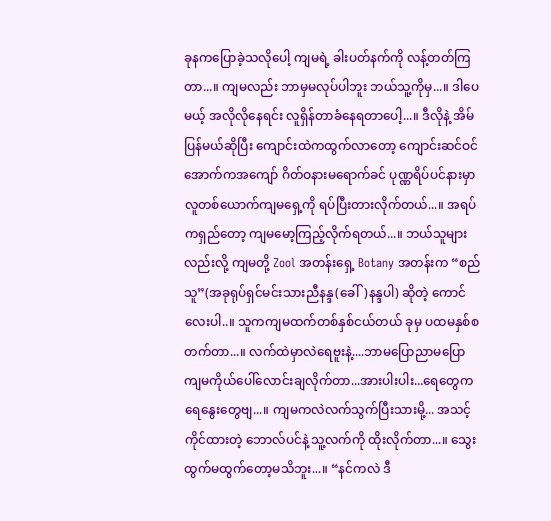ခုနကပြောခဲ့သလိုပေါ့ ကျမရဲ့ ခါးပတ်နက်ကို လန့်တတ်ကြတာ...။ ကျမလည်း ဘာမှမလုပ်ပါဘူး ဘယ်သူ့ကိုမှ...။ ဒါပေမယ့် အလိုလိုနေရင်း လူရှိန်တာခံနေရတာပေါ့...။ ဒီလိုနဲ့ အိမ်ပြန်မယ်ဆိုပြီး ကျောင်းထဲကထွက်လာတော့ ကျောင်းဆင်ဝင်အောက်ကအကျော် ဂိတ်ဝနားမရောက်ခင် ပုဏ္ဏရိပ်ပင်နားမှာ လူတစ်ယောက်ကျမရှေ့ကို ရပ်ပြီးတားလိုက်တယ်...။ အရပ်ကရှည်တော့ ကျမမော့ကြည့်လိုက်ရတယ်...။ ဘယ်သူများလည်းလို့ ကျမတို့ Zool အတန်းရှေ့ Botany အတန်းက “စည်သူ”(အခုရုပ်ရှင်မင်းသားညီနန္ဒ(ခေါ်)နန္ဒပါ) ဆိုတဲ့ ကောင်လေးပါ..။ သူကကျမထက်တစ်နှစ်ငယ်တယ် ခုမှ ပထမနှစ်စတက်တာ...။ လက်ထဲမှာလဲရေဗူးနဲ့....ဘာမပြောညာမပြော ကျမကိုယ်ပေါ်လောင်းချလိုက်တာ...အားပါးပါး...ရေတွေက ရေနွေးတွေဗျ...။ ကျမကလဲလက်သွက်ပြီးသားမို့... အသင့်ကိုင်ထားတဲ့ ဘောလ်ပင်နဲ့ သူ့လက်ကို ထိုးလိုက်တာ...။ သွေးထွက်မထွက်တော့မသိဘူး...။ “နင်ကလဲ ဒီ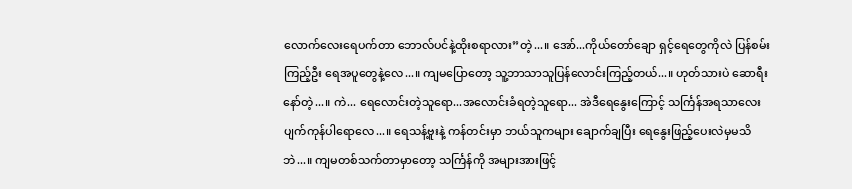လောက်လေးရေပက်တာ ဘောလ်ပင်နဲ့ထိုးစရာလား”တဲ့...။ အော်...ကိုယ်တော်ချော ရှင့်ရေတွေကိုလဲ ပြန်စမ်းကြည့်ဦး ရေအပူတွေနဲ့လေ...။ ကျမပြောတော့ သူ့ဘာသာသူပြန်လောင်းကြည့်တယ်...။ ဟုတ်သားပဲ ဆောရီးနော်တဲ့...။ ကဲ... ရေလောင်းတဲ့သူရော...အလောင်းခံရတဲ့သူရော... အဲဒီရေနွေးကြောင့် သင်္ကြန်အရသာလေး ပျက်ကုန်ပါရောလေ...။ ရေသန့်ဗူးနဲ့ ကန်တင်းမှာ ဘယ်သူကများ ချောက်ချပြီး ရေနွေးဖြည့်ပေးလဲမှမသိဘဲ...။ ကျမတစ်သက်တာမှာတော့ သင်္ကြန်ကို အများအားဖြင့်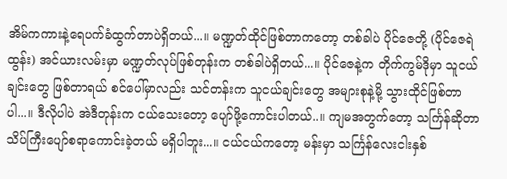အိမ်ကကားနဲ့ရေပက်ခံထွက်တာပဲရှိတယ်...။ မဏ္ဍတ်ထိုင်ဖြစ်တာကတော့ တစ်ခါပဲ ပိုင်ဇေတို့ (ပိုင်ဇေရဲထွန်း) အင်ယားလမ်းမှာ မဏ္ဍတ်လုပ်ဖြစ်တုန်းက တစ်ခါပဲရှိတယ်...။ ပိုင်ဇေနဲ့က တိုက်ကွမ်ဒိုမှာ သူငယ်ချင်းတွေ ဖြစ်တာရယ် စင်ပေါ်မှာလည်း သင်တန်းက သူငယ်ချင်းတွေ အများစုနဲ့မို့ သွားထိုင်ဖြစ်တာပါ...။ ဒီလိုပါပဲ အဲဒီတုန်းက ငယ်သေးတော့ ပျော်ဖို့ကောင်းပါတယ်..။ ကျမအတွက်တော့ သင်္ကြန်ဆိုတာ သိပ်ကြီးပျော်စရာကောင်းခဲ့တယ် မရှိပါဘူး...။ ငယ်ငယ်ကတော့ မန်းမှာ သင်္ကြန်လေးငါးနှစ်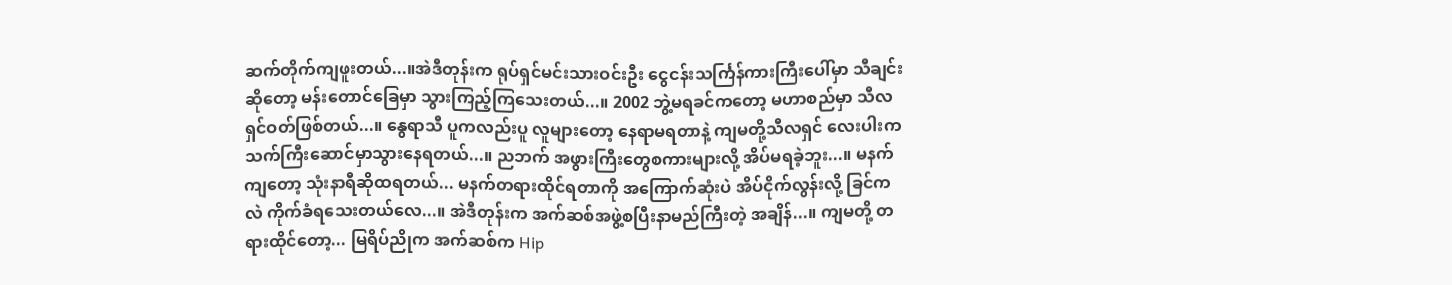ဆက်တိုက်ကျဖူးတယ်...။အဲဒီတုန်းက ရုပ်ရှင်မင်းသားဝင်းဦး ငွေငန်းသင်္ကြန်ကားကြီးပေါ်မှာ သီချင်းဆိုတော့ မန်းတောင်ခြေမှာ သွားကြည့်ကြသေးတယ်...။ 2002 ဘွဲ့မရခင်ကတော့ မဟာစည်မှာ သီလရှင်ဝတ်ဖြစ်တယ်...။ နွေရာသီ ပူကလည်းပူ လူများတော့ နေရာမရတာနဲ့ ကျမတို့သီလရှင် လေးပါးက သက်ကြီးဆောင်မှာသွားနေရတယ်...။ ညဘက် အဖွားကြီးတွေစကားများလို့ အိပ်မရခဲ့ဘူး...။ မနက်ကျတော့ သုံးနာရီဆိုထရတယ်... မနက်တရားထိုင်ရတာကို အကြောက်ဆုံးပဲ အိပ်ငိုက်လွန်းလို့ ခြင်ကလဲ ကိုက်ခံရသေးတယ်လေ...။ အဲဒီတုန်းက အက်ဆစ်အဖွဲ့စပြီးနာမည်ကြီးတဲ့ အချိန်...။ ကျမတို့ တရားထိုင်တော့... မြရိပ်ညိုက အက်ဆစ်က Hip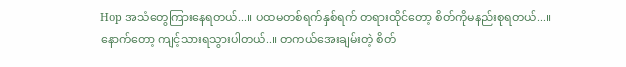Hop အသံတွေကြားနေရတယ်...။ ပထမတစ်ရက်နှစ်ရက် တရားထိုင်တော့ စိတ်ကိုမနည်းစုရတယ်...။ နောက်တော့ ကျင့်သားရသွားပါတယ်..။ တကယ်အေးချမ်းတဲ့ စိတ်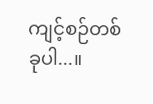ကျင့်စဉ်တစ်ခုပါ...။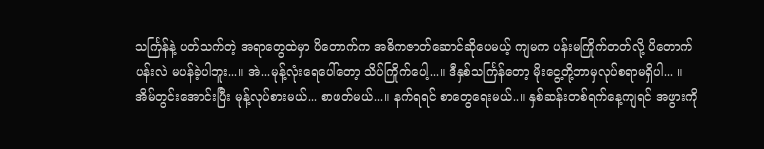သင်္ကြန်နဲ့ ပတ်သက်တဲ့ အရာတွေထဲမှာ ပိတောက်က အဓိကဇာတ်ဆောင်ဆိုပေမယ့် ကျမက ပန်းမကြိုက်တတ်လို့ ပိတောက်ပန်းလဲ မပန်ခဲ့ပါဘူး...။ အဲ...မုန့်လုံးရေပေါ်တော့ သိပ်ကြိုက်ပေါ့...။ ဒီနှစ်သင်္ကြန်တော့ မိုးငွေ့တို့ဘာမှလုပ်စရာမရှိပါ... ။ အိမ်တွင်းအောင်းပြီး မုန့်လုပ်စားမယ်... စာဖတ်မယ်...။ နက်ရရင် စာတွေရေးမယ်..။ နှစ်ဆန်းတစ်ရက်နေ့ကျရင် အဖွားကို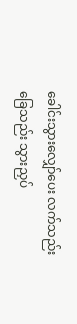ခေါင်းသွားလျှော်ပေး လက်သည်းခြေသည်း သွားညှပ်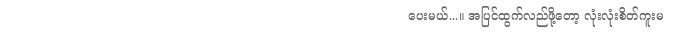ပေးမယ်...။ အပြင်ထွက်လည်ဖို့တော့ လုံးလုံးစိတ်ကူးမ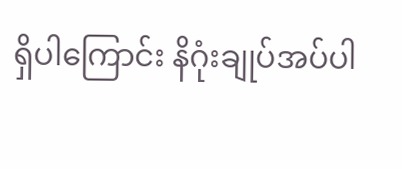ရှိပါကြောင်း နိဂုံးချုပ်အပ်ပါ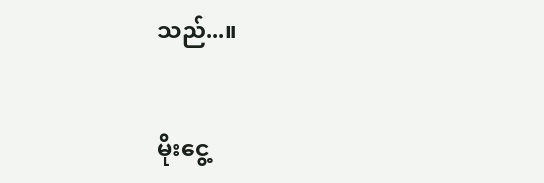သည်...။


မိုးငွေ့